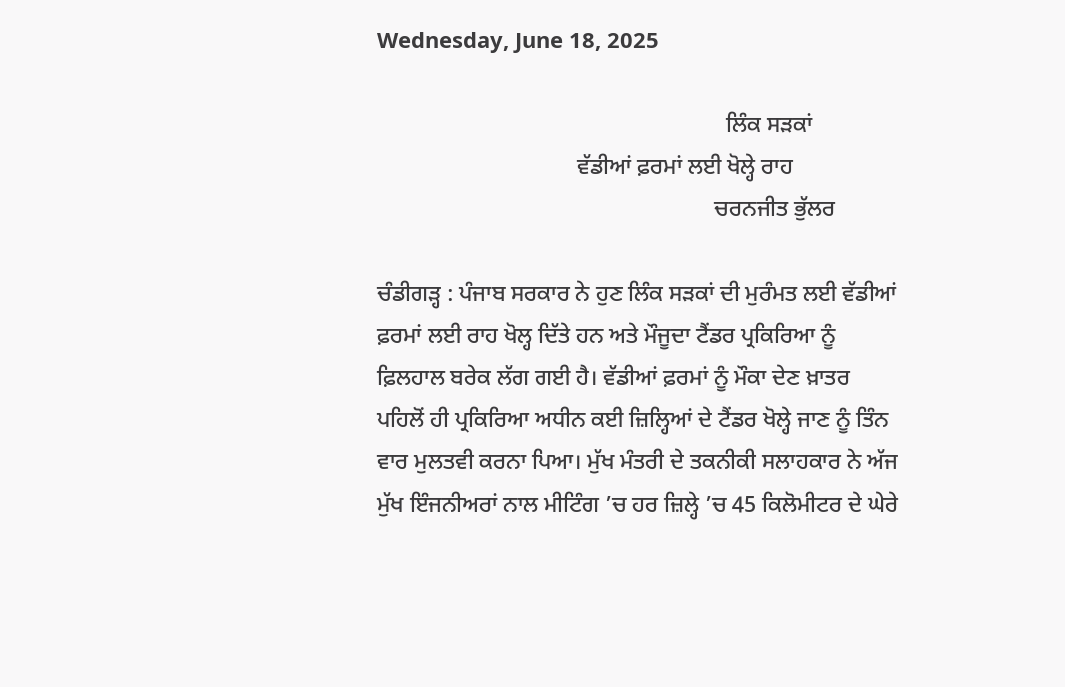Wednesday, June 18, 2025

                                                             ਲਿੰਕ ਸੜਕਾਂ
                                   ਵੱਡੀਆਂ ਫ਼ਰਮਾਂ ਲਈ ਖੋਲ੍ਹੇ ਰਾਹ
                                                           ਚਰਨਜੀਤ ਭੁੱਲਰ

ਚੰਡੀਗੜ੍ਹ : ਪੰਜਾਬ ਸਰਕਾਰ ਨੇ ਹੁਣ ਲਿੰਕ ਸੜਕਾਂ ਦੀ ਮੁਰੰਮਤ ਲਈ ਵੱਡੀਆਂ ਫ਼ਰਮਾਂ ਲਈ ਰਾਹ ਖੋਲ੍ਹ ਦਿੱਤੇ ਹਨ ਅਤੇ ਮੌਜੂਦਾ ਟੈਂਡਰ ਪ੍ਰਕਿਰਿਆ ਨੂੰ ਫ਼ਿਲਹਾਲ ਬਰੇਕ ਲੱਗ ਗਈ ਹੈ। ਵੱਡੀਆਂ ਫ਼ਰਮਾਂ ਨੂੰ ਮੌਕਾ ਦੇਣ ਖ਼ਾਤਰ ਪਹਿਲੋਂ ਹੀ ਪ੍ਰਕਿਰਿਆ ਅਧੀਨ ਕਈ ਜ਼ਿਲ੍ਹਿਆਂ ਦੇ ਟੈਂਡਰ ਖੋਲ੍ਹੇ ਜਾਣ ਨੂੰ ਤਿੰਨ ਵਾਰ ਮੁਲਤਵੀ ਕਰਨਾ ਪਿਆ। ਮੁੱਖ ਮੰਤਰੀ ਦੇ ਤਕਨੀਕੀ ਸਲਾਹਕਾਰ ਨੇ ਅੱਜ ਮੁੱਖ ਇੰਜਨੀਅਰਾਂ ਨਾਲ ਮੀਟਿੰਗ ’ਚ ਹਰ ਜ਼ਿਲ੍ਹੇ ’ਚ 45 ਕਿਲੋਮੀਟਰ ਦੇ ਘੇਰੇ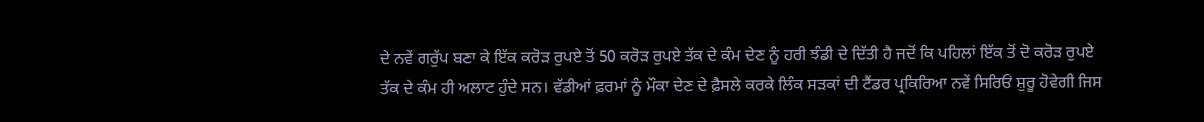ਦੇ ਨਵੇਂ ਗਰੁੱਪ ਬਣਾ ਕੇ ਇੱਕ ਕਰੋੜ ਰੁਪਏ ਤੋਂ 50 ਕਰੋੜ ਰੁਪਏ ਤੱਕ ਦੇ ਕੰਮ ਦੇਣ ਨੂੰ ਹਰੀ ਝੰਡੀ ਦੇ ਦਿੱਤੀ ਹੈ ਜਦੋਂ ਕਿ ਪਹਿਲਾਂ ਇੱਕ ਤੋਂ ਦੋ ਕਰੋੜ ਰੁਪਏ ਤੱਕ ਦੇ ਕੰਮ ਹੀ ਅਲਾਟ ਹੁੰਦੇ ਸਨ। ਵੱਡੀਆਂ ਫ਼ਰਮਾਂ ਨੂੰ ਮੌਕਾ ਦੇਣ ਦੇ ਫ਼ੈਸਲੇ ਕਰਕੇ ਲਿੰਕ ਸੜਕਾਂ ਦੀ ਟੈਂਡਰ ਪ੍ਰਕਿਰਿਆ ਨਵੇਂ ਸਿਰਿਓਂ ਸ਼ੁਰੂ ਹੋਵੇਗੀ ਜਿਸ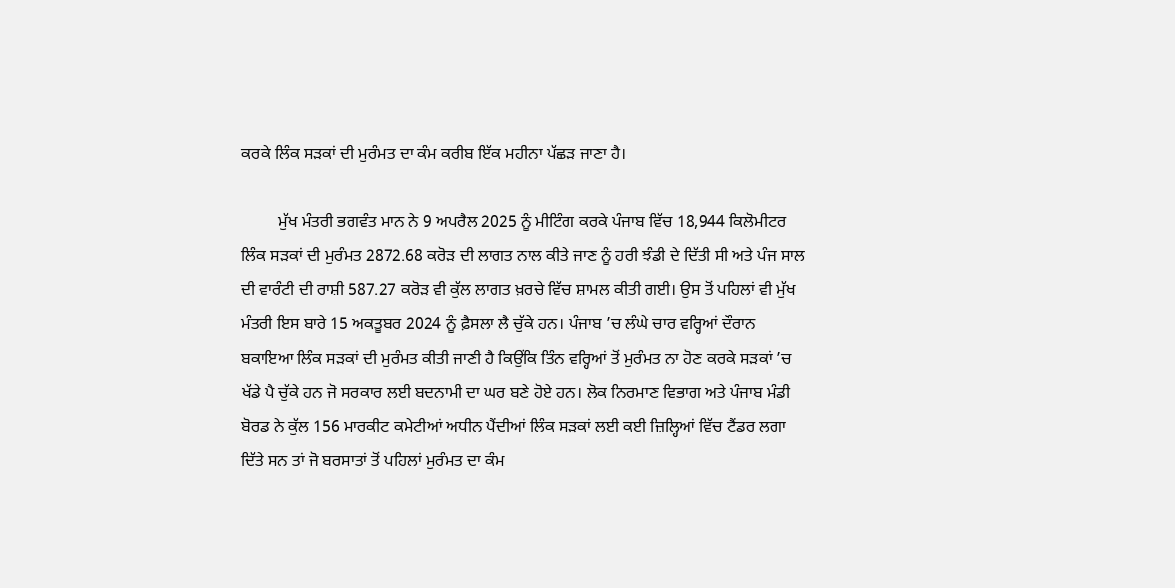ਕਰਕੇ ਲਿੰਕ ਸੜਕਾਂ ਦੀ ਮੁਰੰਮਤ ਦਾ ਕੰਮ ਕਰੀਬ ਇੱਕ ਮਹੀਨਾ ਪੱਛੜ ਜਾਣਾ ਹੈ।

         ਮੁੱਖ ਮੰਤਰੀ ਭਗਵੰਤ ਮਾਨ ਨੇ 9 ਅਪਰੈਲ 2025 ਨੂੰ ਮੀਟਿੰਗ ਕਰਕੇ ਪੰਜਾਬ ਵਿੱਚ 18,944 ਕਿਲੋਮੀਟਰ ਲਿੰਕ ਸੜਕਾਂ ਦੀ ਮੁਰੰਮਤ 2872.68 ਕਰੋੜ ਦੀ ਲਾਗਤ ਨਾਲ ਕੀਤੇ ਜਾਣ ਨੂੰ ਹਰੀ ਝੰਡੀ ਦੇ ਦਿੱਤੀ ਸੀ ਅਤੇ ਪੰਜ ਸਾਲ ਦੀ ਵਾਰੰਟੀ ਦੀ ਰਾਸ਼ੀ 587.27 ਕਰੋੜ ਵੀ ਕੁੱਲ ਲਾਗਤ ਖ਼ਰਚੇ ਵਿੱਚ ਸ਼ਾਮਲ ਕੀਤੀ ਗਈ। ਉਸ ਤੋਂ ਪਹਿਲਾਂ ਵੀ ਮੁੱਖ ਮੰਤਰੀ ਇਸ ਬਾਰੇ 15 ਅਕਤੂਬਰ 2024 ਨੂੰ ਫ਼ੈਸਲਾ ਲੈ ਚੁੱਕੇ ਹਨ। ਪੰਜਾਬ ’ਚ ਲੰਘੇ ਚਾਰ ਵਰ੍ਹਿਆਂ ਦੌਰਾਨ ਬਕਾਇਆ ਲਿੰਕ ਸੜਕਾਂ ਦੀ ਮੁਰੰਮਤ ਕੀਤੀ ਜਾਣੀ ਹੈ ਕਿਉਂਕਿ ਤਿੰਨ ਵਰ੍ਹਿਆਂ ਤੋਂ ਮੁਰੰਮਤ ਨਾ ਹੋਣ ਕਰਕੇ ਸੜਕਾਂ ’ਚ ਖੱਡੇ ਪੈ ਚੁੱਕੇ ਹਨ ਜੋ ਸਰਕਾਰ ਲਈ ਬਦਨਾਮੀ ਦਾ ਘਰ ਬਣੇ ਹੋਏ ਹਨ। ਲੋਕ ਨਿਰਮਾਣ ਵਿਭਾਗ ਅਤੇ ਪੰਜਾਬ ਮੰਡੀ ਬੋਰਡ ਨੇ ਕੁੱਲ 156 ਮਾਰਕੀਟ ਕਮੇਟੀਆਂ ਅਧੀਨ ਪੈਂਦੀਆਂ ਲਿੰਕ ਸੜਕਾਂ ਲਈ ਕਈ ਜ਼ਿਲ੍ਹਿਆਂ ਵਿੱਚ ਟੈਂਡਰ ਲਗਾ ਦਿੱਤੇ ਸਨ ਤਾਂ ਜੋ ਬਰਸਾਤਾਂ ਤੋਂ ਪਹਿਲਾਂ ਮੁਰੰਮਤ ਦਾ ਕੰਮ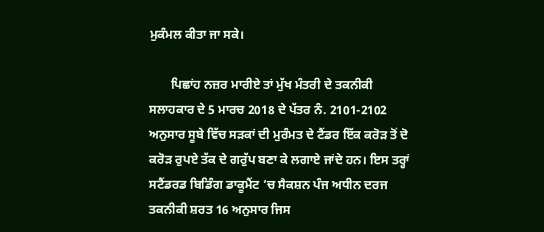ਮੁਕੰਮਲ ਕੀਤਾ ਜਾ ਸਕੇ।

       ਪਿਛਾਂਹ ਨਜ਼ਰ ਮਾਰੀਏ ਤਾਂ ਮੁੱਖ ਮੰਤਰੀ ਦੇ ਤਕਨੀਕੀ ਸਲਾਹਕਾਰ ਦੇ 5 ਮਾਰਚ 2018 ਦੇ ਪੱਤਰ ਨੰ. 2101-2102 ਅਨੁਸਾਰ ਸੂਬੇ ਵਿੱਚ ਸੜਕਾਂ ਦੀ ਮੁਰੰਮਤ ਦੇ ਟੈਂਡਰ ਇੱਕ ਕਰੋੜ ਤੋਂ ਦੋ ਕਰੋੜ ਰੁਪਏ ਤੱਕ ਦੇ ਗਰੁੱਪ ਬਣਾ ਕੇ ਲਗਾਏ ਜਾਂਦੇ ਹਨ। ਇਸ ਤਰ੍ਹਾਂ ਸਟੈਂਡਰਡ ਬਿਡਿੰਗ ਡਾਕੂਮੈਂਟ ’ਚ ਸੈਕਸ਼ਨ ਪੰਜ ਅਧੀਨ ਦਰਜ ਤਕਨੀਕੀ ਸ਼ਰਤ 16 ਅਨੁਸਾਰ ਜਿਸ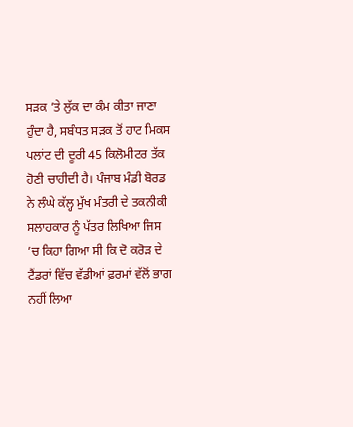ਸੜਕ ’ਤੇ ਲੁੱਕ ਦਾ ਕੰਮ ਕੀਤਾ ਜਾਣਾ ਹੁੰਦਾ ਹੈ, ਸਬੰਧਤ ਸੜਕ ਤੋਂ ਹਾਟ ਮਿਕਸ ਪਲਾਂਟ ਦੀ ਦੂਰੀ 45 ਕਿਲੋਮੀਟਰ ਤੱਕ ਹੋਣੀ ਚਾਹੀਦੀ ਹੈ। ਪੰਜਾਬ ਮੰਡੀ ਬੋਰਡ ਨੇ ਲੰਘੇ ਕੱਲ੍ਹ ਮੁੱਖ ਮੰਤਰੀ ਦੇ ਤਕਨੀਕੀ ਸਲਾਹਕਾਰ ਨੂੰ ਪੱਤਰ ਲਿਖਿਆ ਜਿਸ ’ਚ ਕਿਹਾ ਗਿਆ ਸੀ ਕਿ ਦੋ ਕਰੋੜ ਦੇ ਟੈਂਡਰਾਂ ਵਿੱਚ ਵੱਡੀਆਂ ਫ਼ਰਮਾਂ ਵੱਲੋਂ ਭਾਗ ਨਹੀਂ ਲਿਆ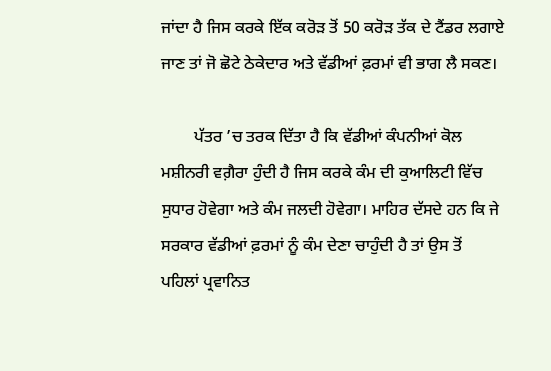ਜਾਂਦਾ ਹੈ ਜਿਸ ਕਰਕੇ ਇੱਕ ਕਰੋੜ ਤੋਂ 50 ਕਰੋੜ ਤੱਕ ਦੇ ਟੈਂਡਰ ਲਗਾਏ ਜਾਣ ਤਾਂ ਜੋ ਛੋਟੇ ਠੇਕੇਦਾਰ ਅਤੇ ਵੱਡੀਆਂ ਫ਼ਰਮਾਂ ਵੀ ਭਾਗ ਲੈ ਸਕਣ।

        ਪੱਤਰ ’ਚ ਤਰਕ ਦਿੱਤਾ ਹੈ ਕਿ ਵੱਡੀਆਂ ਕੰਪਨੀਆਂ ਕੋਲ ਮਸ਼ੀਨਰੀ ਵਗ਼ੈਰਾ ਹੁੰਦੀ ਹੈ ਜਿਸ ਕਰਕੇ ਕੰਮ ਦੀ ਕੁਆਲਿਟੀ ਵਿੱਚ ਸੁਧਾਰ ਹੋਵੇਗਾ ਅਤੇ ਕੰਮ ਜਲਦੀ ਹੋਵੇਗਾ। ਮਾਹਿਰ ਦੱਸਦੇ ਹਨ ਕਿ ਜੇ ਸਰਕਾਰ ਵੱਡੀਆਂ ਫ਼ਰਮਾਂ ਨੂੰ ਕੰਮ ਦੇਣਾ ਚਾਹੁੰਦੀ ਹੈ ਤਾਂ ਉਸ ਤੋਂ ਪਹਿਲਾਂ ਪ੍ਰਵਾਨਿਤ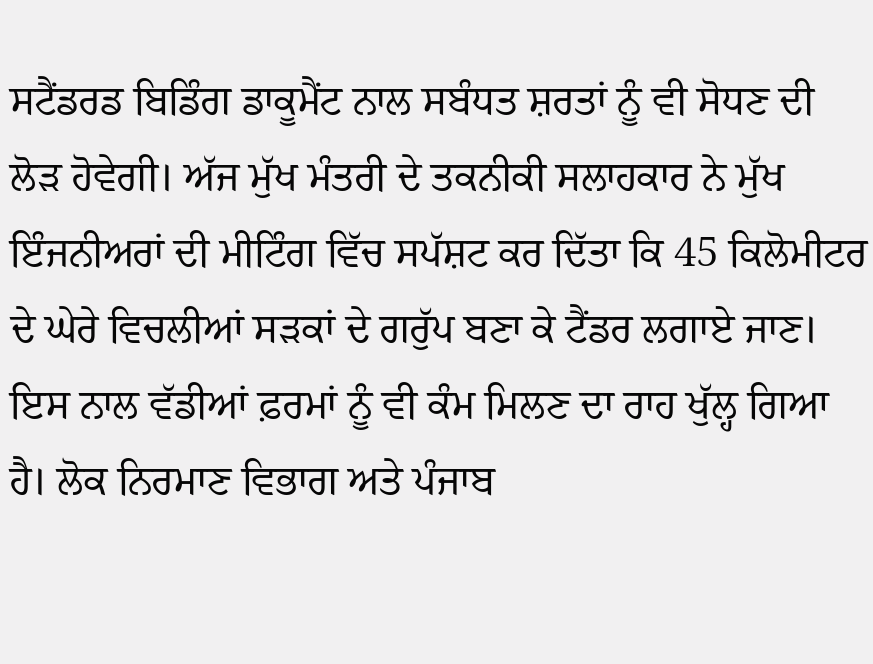ਸਟੈਂਡਰਡ ਬਿਡਿੰਗ ਡਾਕੂਮੈਂਟ ਨਾਲ ਸਬੰਧਤ ਸ਼ਰਤਾਂ ਨੂੰ ਵੀ ਸੋਧਣ ਦੀ ਲੋੜ ਹੋਵੇਗੀ। ਅੱਜ ਮੁੱਖ ਮੰਤਰੀ ਦੇ ਤਕਨੀਕੀ ਸਲਾਹਕਾਰ ਨੇ ਮੁੱਖ ਇੰਜਨੀਅਰਾਂ ਦੀ ਮੀਟਿੰਗ ਵਿੱਚ ਸਪੱਸ਼ਟ ਕਰ ਦਿੱਤਾ ਕਿ 45 ਕਿਲੋਮੀਟਰ ਦੇ ਘੇਰੇ ਵਿਚਲੀਆਂ ਸੜਕਾਂ ਦੇ ਗਰੁੱਪ ਬਣਾ ਕੇ ਟੈਂਡਰ ਲਗਾਏ ਜਾਣ। ਇਸ ਨਾਲ ਵੱਡੀਆਂ ਫ਼ਰਮਾਂ ਨੂੰ ਵੀ ਕੰਮ ਮਿਲਣ ਦਾ ਰਾਹ ਖੁੱਲ੍ਹ ਗਿਆ ਹੈ। ਲੋਕ ਨਿਰਮਾਣ ਵਿਭਾਗ ਅਤੇ ਪੰਜਾਬ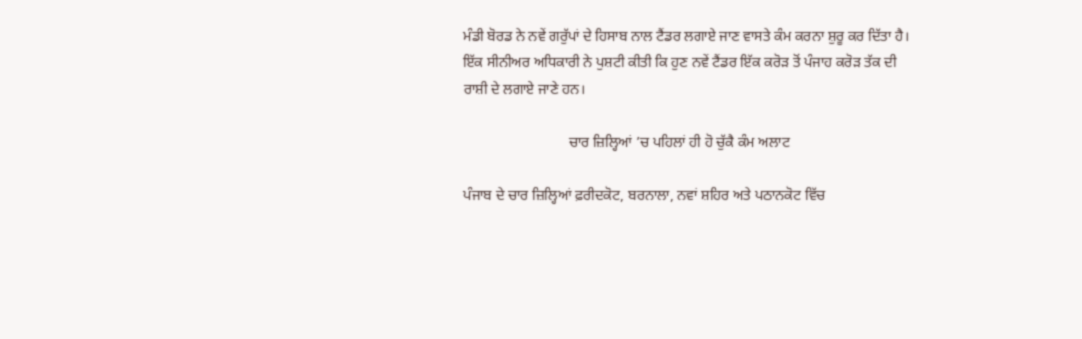ਮੰਡੀ ਬੋਰਡ ਨੇ ਨਵੇਂ ਗਰੁੱਪਾਂ ਦੇ ਹਿਸਾਬ ਨਾਲ ਟੈਂਡਰ ਲਗਾਏ ਜਾਣ ਵਾਸਤੇ ਕੰਮ ਕਰਨਾ ਸ਼ੁਰੂ ਕਰ ਦਿੱਤਾ ਹੈ। ਇੱਕ ਸੀਨੀਅਰ ਅਧਿਕਾਰੀ ਨੇ ਪੁਸ਼ਟੀ ਕੀਤੀ ਕਿ ਹੁਣ ਨਵੇਂ ਟੈਂਡਰ ਇੱਕ ਕਰੋੜ ਤੋਂ ਪੰਜਾਹ ਕਰੋੜ ਤੱਕ ਦੀ ਰਾਸ਼ੀ ਦੇ ਲਗਾਏ ਜਾਣੇ ਹਨ।

                             ਚਾਰ ਜ਼ਿਲ੍ਹਿਆਂ ’ਚ ਪਹਿਲਾਂ ਹੀ ਹੋ ਚੁੱਕੈ ਕੰਮ ਅਲਾਟ

ਪੰਜਾਬ ਦੇ ਚਾਰ ਜ਼ਿਲ੍ਹਿਆਂ ਫ਼ਰੀਦਕੋਟ, ਬਰਨਾਲਾ, ਨਵਾਂ ਸ਼ਹਿਰ ਅਤੇ ਪਠਾਨਕੋਟ ਵਿੱਚ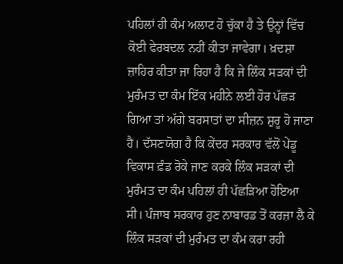ਪਹਿਲਾਂ ਹੀ ਕੰਮ ਅਲਾਟ ਹੋ ਚੁੱਕਾ ਹੈ ਤੇ ਉਨ੍ਹਾਂ ਵਿੱਚ ਕੋਈ ਫੇਰਬਦਲ ਨਹੀਂ ਕੀਤਾ ਜਾਵੇਗਾ। ਖ਼ਦਸ਼ਾ ਜ਼ਾਹਿਰ ਕੀਤਾ ਜਾ ਰਿਹਾ ਹੈ ਕਿ ਜੇ ਲਿੰਕ ਸੜਕਾਂ ਦੀ ਮੁਰੰਮਤ ਦਾ ਕੰਮ ਇੱਕ ਮਹੀਨੇ ਲਈ ਹੋਰ ਪੱਛੜ ਗਿਆ ਤਾਂ ਅੱਗੇ ਬਰਸਾਤਾਂ ਦਾ ਸੀਜ਼ਨ ਸ਼ੁਰੂ ਹੋ ਜਾਣਾ ਹੈ। ਦੱਸਣਯੋਗ ਹੈ ਕਿ ਕੇਂਦਰ ਸਰਕਾਰ ਵੱਲੋਂ ਪੇਂਡੂ ਵਿਕਾਸ ਫ਼ੰਡ ਰੋਕੇ ਜਾਣ ਕਰਕੇ ਲਿੰਕ ਸੜਕਾਂ ਦੀ ਮੁਰੰਮਤ ਦਾ ਕੰਮ ਪਹਿਲਾਂ ਹੀ ਪੱਛੜਿਆ ਹੋਇਆ ਸੀ। ਪੰਜਾਬ ਸਰਕਾਰ ਹੁਣ ਨਾਬਾਰਡ ਤੋਂ ਕਰਜ਼ਾ ਲੈ ਕੇ ਲਿੰਕ ਸੜਕਾਂ ਦੀ ਮੁਰੰਮਤ ਦਾ ਕੰਮ ਕਰਾ ਰਹੀ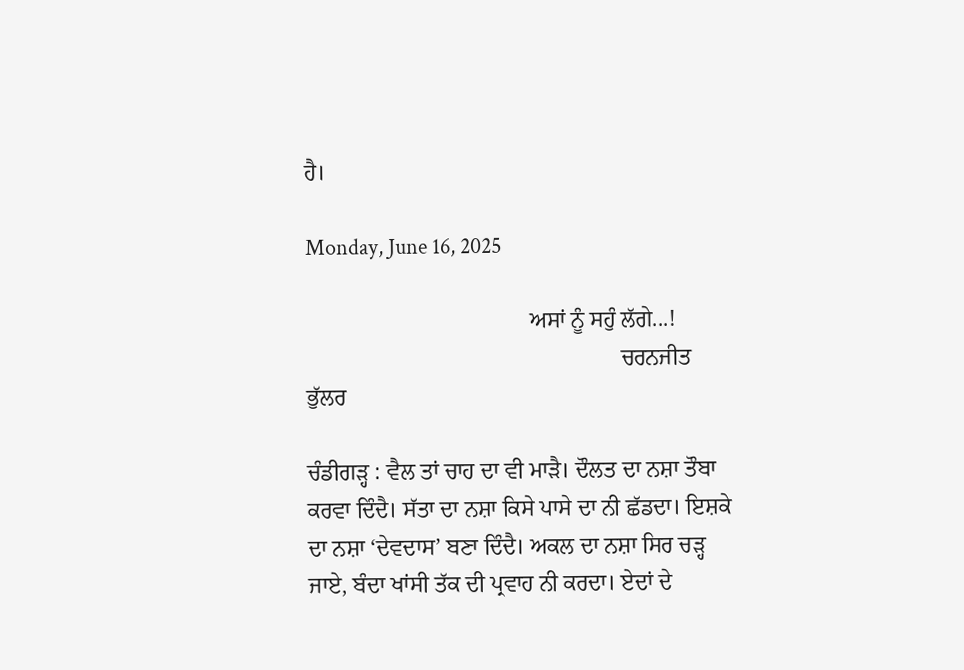ਹੈ।

Monday, June 16, 2025

                                       ਅਸਾਂ ਨੂੰ ਸਹੁੰ ਲੱਗੇ...!
                                                       ਚਰਨਜੀਤ ਭੁੱਲਰ

ਚੰਡੀਗੜ੍ਹ : ਵੈਲ ਤਾਂ ਚਾਹ ਦਾ ਵੀ ਮਾੜੈ। ਦੌਲਤ ਦਾ ਨਸ਼ਾ ਤੌਬਾ ਕਰਵਾ ਦਿੰਦੈ। ਸੱਤਾ ਦਾ ਨਸ਼ਾ ਕਿਸੇ ਪਾਸੇ ਦਾ ਨੀ ਛੱਡਦਾ। ਇਸ਼ਕੇ ਦਾ ਨਸ਼ਾ ‘ਦੇਵਦਾਸ’ ਬਣਾ ਦਿੰਦੈ। ਅਕਲ ਦਾ ਨਸ਼ਾ ਸਿਰ ਚੜ੍ਹ ਜਾਏ, ਬੰਦਾ ਖਾਂਸੀ ਤੱਕ ਦੀ ਪ੍ਰਵਾਹ ਨੀ ਕਰਦਾ। ਏਦਾਂ ਦੇ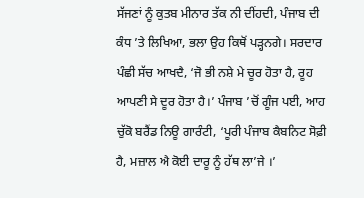ਸੱਜਣਾਂ ਨੂੰ ਕੁਤਬ ਮੀਨਾਰ ਤੱਕ ਨੀ ਦੀਂਹਦੀ, ਪੰਜਾਬ ਦੀ ਕੰਧ ’ਤੇ ਲਿਖਿਆ, ਭਲਾ ਉਹ ਕਿਥੋਂ ਪੜ੍ਹਨਗੇ। ਸਰਦਾਰ ਪੰਛੀ ਸੱਚ ਆਖਦੈ, ‘ਜੋ ਭੀ ਨਸ਼ੇ ਮੇ ਚੂਰ ਹੋਤਾ ਹੈ, ਰੂਹ ਆਪਣੀ ਸੇ ਦੂਰ ਹੋਤਾ ਹੈ।’ ਪੰਜਾਬ ’ਚੋਂ ਗੂੰਜ ਪਈ, ਆਹ ਚੁੱਕੋ ਬਰੈਂਡ ਨਿਊ ਗਾਰੰਟੀ, ‘ਪੂਰੀ ਪੰਜਾਬ ਕੈਬਨਿਟ ਸੋਫ਼ੀ ਹੈ, ਮਜ਼ਾਲ ਐ ਕੋਈ ਦਾਰੂ ਨੂੰ ਹੱਥ ਲਾ’ਜੇ ।’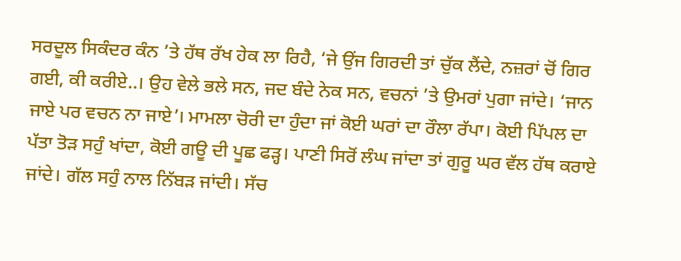ਸਰਦੂਲ ਸਿਕੰਦਰ ਕੰਨ ’ਤੇ ਹੱਥ ਰੱਖ ਹੇਕ ਲਾ ਰਿਹੈ, ‘ਜੇ ਉਂਜ ਗਿਰਦੀ ਤਾਂ ਚੁੱਕ ਲੈਂਦੇ, ਨਜ਼ਰਾਂ ਚੋਂ ਗਿਰ ਗਈ, ਕੀ ਕਰੀਏ..। ਉਹ ਵੇਲੇ ਭਲੇ ਸਨ, ਜਦ ਬੰਦੇ ਨੇਕ ਸਨ, ਵਚਨਾਂ ’ਤੇ ਉਮਰਾਂ ਪੁਗਾ ਜਾਂਦੇ। ‘ਜਾਨ ਜਾਏ ਪਰ ਵਚਨ ਨਾ ਜਾਏ’। ਮਾਮਲਾ ਚੋਰੀ ਦਾ ਹੁੰਦਾ ਜਾਂ ਕੋਈ ਘਰਾਂ ਦਾ ਰੌਲਾ ਰੱਪਾ। ਕੋਈ ਪਿੱਪਲ ਦਾ ਪੱਤਾ ਤੋੜ ਸਹੁੰ ਖਾਂਦਾ, ਕੋਈ ਗਊ ਦੀ ਪੂਛ ਫੜ੍ਹ। ਪਾਣੀ ਸਿਰੋਂ ਲੰਘ ਜਾਂਦਾ ਤਾਂ ਗੁਰੂ ਘਰ ਵੱਲ ਹੱਥ ਕਰਾਏ ਜਾਂਦੇ। ਗੱਲ ਸਹੁੰ ਨਾਲ ਨਿੱਬੜ ਜਾਂਦੀ। ਸੱਚ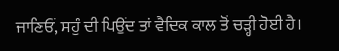ਜਾਣਿਓਂ, ਸਹੁੰ ਦੀ ਪਿਉਂਦ ਤਾਂ ਵੈਦਿਕ ਕਾਲ ਤੋਂ ਚੜ੍ਹੀ ਹੋਈ ਹੈ।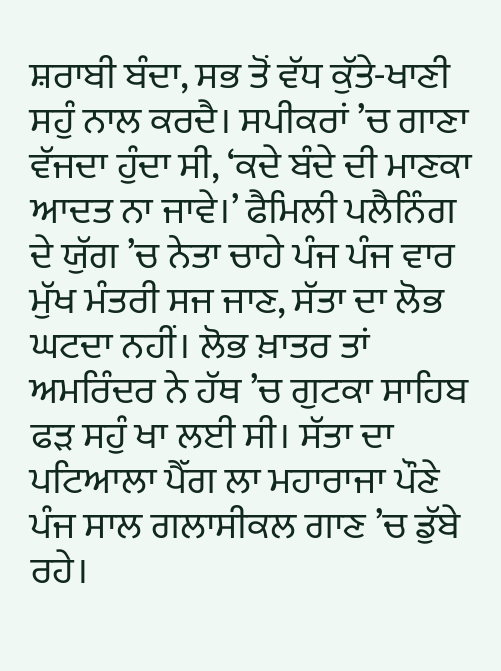ਸ਼ਰਾਬੀ ਬੰਦਾ, ਸਭ ਤੋਂ ਵੱਧ ਕੁੱਤੇ-ਖਾਣੀ ਸਹੁੰ ਨਾਲ ਕਰਦੈ। ਸਪੀਕਰਾਂ ’ਚ ਗਾਣਾ ਵੱਜਦਾ ਹੁੰਦਾ ਸੀ, ‘ਕਦੇ ਬੰਦੇ ਦੀ ਮਾਣਕਾ ਆਦਤ ਨਾ ਜਾਵੇ।’ ਫੈਮਿਲੀ ਪਲੈਨਿੰਗ ਦੇ ਯੁੱਗ ’ਚ ਨੇਤਾ ਚਾਹੇ ਪੰਜ ਪੰਜ ਵਾਰ ਮੁੱਖ ਮੰਤਰੀ ਸਜ ਜਾਣ, ਸੱਤਾ ਦਾ ਲੋਭ ਘਟਦਾ ਨਹੀਂ। ਲੋਭ ਖ਼ਾਤਰ ਤਾਂ ਅਮਰਿੰਦਰ ਨੇ ਹੱਥ ’ਚ ਗੁਟਕਾ ਸਾਹਿਬ ਫੜ ਸਹੁੰ ਖਾ ਲਈ ਸੀ। ਸੱਤਾ ਦਾ ਪਟਿਆਲਾ ਪੈੱਗ ਲਾ ਮਹਾਰਾਜਾ ਪੌਣੇ ਪੰਜ ਸਾਲ ਗਲਾਸੀਕਲ ਗਾਣ ’ਚ ਡੁੱਬੇ ਰਹੇ।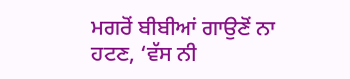ਮਗਰੋਂ ਬੀਬੀਆਂ ਗਾਉਣੋਂ ਨਾ ਹਟਣ, ‘ਵੱਸ ਨੀ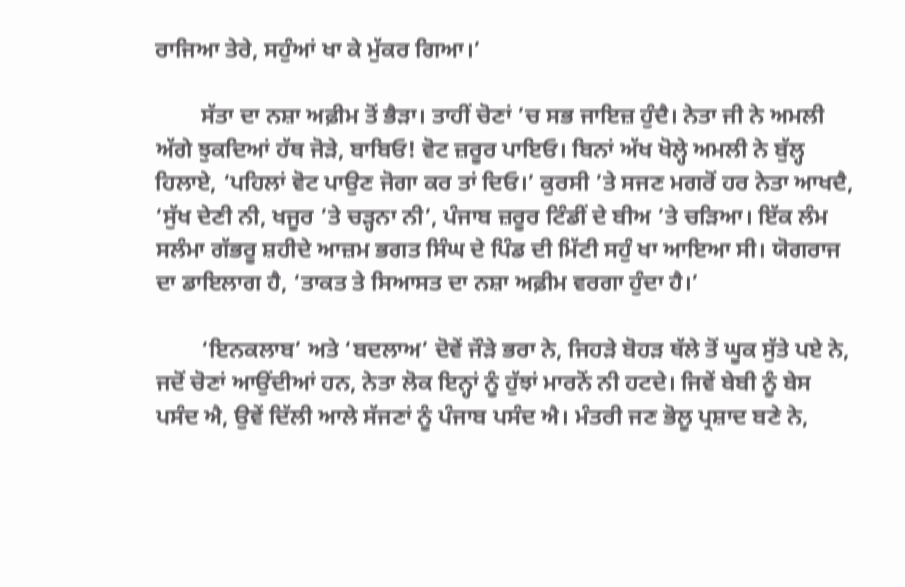ਰਾਜਿਆ ਤੇਰੇ, ਸਹੁੰਆਂ ਖਾ ਕੇ ਮੁੱਕਰ ਗਿਆ।’

        ਸੱਤਾ ਦਾ ਨਸ਼ਾ ਅਫ਼ੀਮ ਤੋਂ ਭੈੜਾ। ਤਾਹੀਂ ਚੋਣਾਂ ’ਚ ਸਭ ਜਾਇਜ਼ ਹੁੰਦੈ। ਨੇਤਾ ਜੀ ਨੇ ਅਮਲੀ ਅੱਗੇ ਝੁਕਦਿਆਂ ਹੱਥ ਜੋੜੇ, ਬਾਬਿਓ! ਵੋਟ ਜ਼ਰੂਰ ਪਾਇਓ। ਬਿਨਾਂ ਅੱਖ ਖੋਲ੍ਹੇ ਅਮਲੀ ਨੇ ਬੁੱਲ੍ਹ ਹਿਲਾਏ, ‘ਪਹਿਲਾਂ ਵੋਟ ਪਾਉਣ ਜੋਗਾ ਕਰ ਤਾਂ ਦਿਓ।’ ਕੁਰਸੀ ’ਤੇ ਸਜਣ ਮਗਰੋਂ ਹਰ ਨੇਤਾ ਆਖਦੈ, ‘ਸੁੱਖ ਦੇਣੀ ਨੀ, ਖਜੂਰ ’ਤੇ ਚੜ੍ਹਨਾ ਨੀ’, ਪੰਜਾਬ ਜ਼ਰੂਰ ਟਿੰਡੀਂ ਦੇ ਬੀਅ ’ਤੇ ਚੜਿਆ। ਇੱਕ ਲੰਮ ਸਲੰਮਾ ਗੱਭਰੂ ਸ਼ਹੀਦੇ ਆਜ਼ਮ ਭਗਤ ਸਿੰਘ ਦੇ ਪਿੰਡ ਦੀ ਮਿੱਟੀ ਸਹੁੰ ਖਾ ਆਇਆ ਸੀ। ਯੋਗਰਾਜ ਦਾ ਡਾਇਲਾਗ ਹੈ, ‘ਤਾਕਤ ਤੇ ਸਿਆਸਤ ਦਾ ਨਸ਼ਾ ਅਫ਼ੀਮ ਵਰਗਾ ਹੁੰਦਾ ਹੈ।’

        ‘ਇਨਕਲਾਬ’ ਅਤੇ ‘ਬਦਲਾਅ’ ਦੋਵੇਂ ਜੌੜੇ ਭਰਾ ਨੇ, ਜਿਹੜੇ ਬੋਹੜ ਥੱਲੇ ਤੋਂ ਘੂਕ ਸੁੱਤੇ ਪਏ ਨੇ, ਜਦੋਂ ਚੋਣਾਂ ਆਉਂਦੀਆਂ ਹਨ, ਨੇਤਾ ਲੋਕ ਇਨ੍ਹਾਂ ਨੂੰ ਹੁੱਝਾਂ ਮਾਰਨੋਂ ਨੀ ਹਟਦੇ। ਜਿਵੇਂ ਬੇਬੀ ਨੂੰ ਬੇਸ ਪਸੰਦ ਐ, ਉਵੇਂ ਦਿੱਲੀ ਆਲੇ ਸੱਜਣਾਂ ਨੂੰ ਪੰਜਾਬ ਪਸੰਦ ਐ। ਮੰਤਰੀ ਜਣ ਭੋਲੂ ਪ੍ਰਸ਼ਾਦ ਬਣੇ ਨੇ,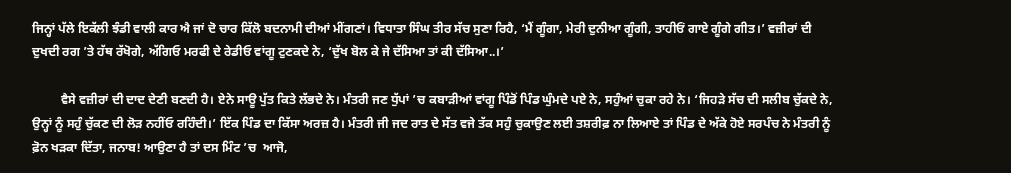ਜਿਨ੍ਹਾਂ ਪੱਲੇ ਇਕੱਲੀ ਝੰਡੀ ਵਾਲੀ ਕਾਰ ਐ ਜਾਂ ਦੋ ਚਾਰ ਕਿੱਲੋ ਬਦਨਾਮੀ ਦੀਆਂ ਮੀਂਗਣਾਂ। ਵਿਧਾਤਾ ਸਿੰਘ ਤੀਰ ਸੱਚ ਸੁਣਾ ਰਿਹੈ, ‘ਮੈਂ ਗੂੰਗਾ, ਮੇਰੀ ਦੁਨੀਆ ਗੂੰਗੀ, ਤਾਹੀਓਂ ਗਾਏ ਗੂੰਗੇ ਗੀਤ।’ ਵਜ਼ੀਰਾਂ ਦੀ ਦੁਖਦੀ ਰਗ ’ਤੇ ਹੱਥ ਰੱਖੋਗੇ, ਅੱਗਿਓ ਮਰਫੀ ਦੇ ਰੇਡੀਓ ਵਾਂਗੂ ਟੁਣਕਦੇ ਨੇ, ‘ਦੁੱਖ ਬੋਲ ਕੇ ਜੇ ਦੱਸਿਆ ਤਾਂ ਕੀ ਦੱਸਿਆ..।’

         ਵੈਸੇ ਵਜ਼ੀਰਾਂ ਦੀ ਦਾਦ ਦੇਣੀ ਬਣਦੀ ਹੈ। ਏਨੇ ਸਾਊ ਪੁੱਤ ਕਿਤੇ ਲੱਭਦੇ ਨੇ। ਮੰਤਰੀ ਜਣ ਧੁੱਪਾਂ ’ਚ ਕਬਾੜੀਆਂ ਵਾਂਗੂ ਪਿੰਡੋਂ ਪਿੰਡ ਘੁੰਮਦੇ ਪਏ ਨੇ, ਸਹੁੰਆਂ ਚੁਕਾ ਰਹੇ ਨੇ। ‘ਜਿਹੜੇ ਸੱਚ ਦੀ ਸਲੀਬ ਚੁੱਕਦੇ ਨੇ, ਉਨ੍ਹਾਂ ਨੂੰ ਸਹੁੰ ਚੁੱਕਣ ਦੀ ਲੋੜ ਨਹੀਂਓ ਰਹਿੰਦੀ।’ ਇੱਕ ਪਿੰਡ ਦਾ ਕਿੱਸਾ ਅਰਜ਼ ਹੈ। ਮੰਤਰੀ ਜੀ ਜਦ ਰਾਤ ਦੇ ਸੱਤ ਵਜੇ ਤੱਕ ਸਹੁੰ ਚੁਕਾਉਣ ਲਈ ਤਸ਼ਰੀਫ਼ ਨਾ ਲਿਆਏ ਤਾਂ ਪਿੰਡ ਦੇ ਅੱਕੇ ਹੋਏ ਸਰਪੰਚ ਨੇ ਮੰਤਰੀ ਨੂੰ ਫ਼ੋਨ ਖੜਕਾ ਦਿੱਤਾ, ਜਨਾਬ! ਆਉਣਾ ਹੈ ਤਾਂ ਦਸ ਮਿੰਟ ’ਚ  ਆਜੋ,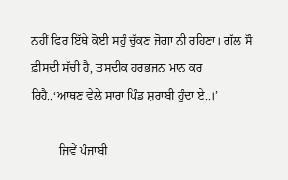ਨਹੀਂ ਫਿਰ ਇੱਥੇ ਕੋਈ ਸਹੁੰ ਚੁੱਕਣ ਜੋਗਾ ਨੀ ਰਹਿਣਾ। ਗੱਲ ਸੌ ਫ਼ੀਸਦੀ ਸੱਚੀ ਹੈ, ਤਸਦੀਕ ਹਰਭਜਨ ਮਾਨ ਕਰ ਰਿਹੈ..‘ਆਥਣ ਵੇਲੇ ਸਾਰਾ ਪਿੰਡ ਸ਼ਰਾਬੀ ਹੁੰਦਾ ਏ..।’

         ਜਿਵੇਂ ਪੰਜਾਬੀ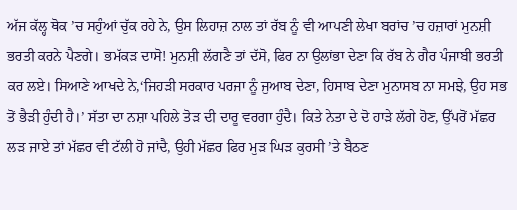ਅੱਜ ਕੱਲ੍ਹ ਥੋਕ ’ਚ ਸਹੁੰਆਂ ਚੁੱਕ ਰਹੇ ਨੇ, ਉਸ ਲਿਹਾਜ਼ ਨਾਲ ਤਾਂ ਰੱਬ ਨੂੰ ਵੀ ਆਪਣੀ ਲੇਖਾ ਬਰਾਂਚ ’ਚ ਹਜ਼ਾਰਾਂ ਮੁਨਸ਼ੀ ਭਰਤੀ ਕਰਨੇ ਪੈਣਗੇ। ਭਮੱਕੜ ਦਾਸੋ! ਮੁਨਸ਼ੀ ਲੱਗਣੈ ਤਾਂ ਦੱਸੋ, ਫਿਰ ਨਾ ਉਲਾਂਭਾ ਦੇਣਾ ਕਿ ਰੱਬ ਨੇ ਗੈਰ ਪੰਜਾਬੀ ਭਰਤੀ ਕਰ ਲਏ। ਸਿਆਣੇ ਆਖਦੇ ਨੇ,‘ਜਿਹੜੀ ਸਰਕਾਰ ਪਰਜਾ ਨੂੰ ਜੁਆਬ ਦੇਣਾ, ਹਿਸਾਬ ਦੇਣਾ ਮੁਨਾਸਬ ਨਾ ਸਮਝੇ, ਉਹ ਸਭ ਤੋਂ ਭੈੜੀ ਹੁੰਦੀ ਹੈ।’ ਸੱਤਾ ਦਾ ਨਸ਼ਾ ਪਹਿਲੇ ਤੋੜ ਦੀ ਦਾਰੂ ਵਰਗਾ ਹੁੰਦੈ। ਕਿਤੇ ਨੇਤਾ ਦੇ ਦੋ ਹਾੜੇ ਲੱਗੇ ਹੋਣ, ਉੱਪਰੋਂ ਮੱਛਰ ਲੜ ਜਾਏ ਤਾਂ ਮੱਛਰ ਵੀ ਟੱਲੀ ਹੋ ਜਾਂਦੈ, ਉਹੀ ਮੱਛਰ ਫਿਰ ਮੁੜ ਘਿੜ ਕੁਰਸੀ ’ਤੇ ਬੈਠਣ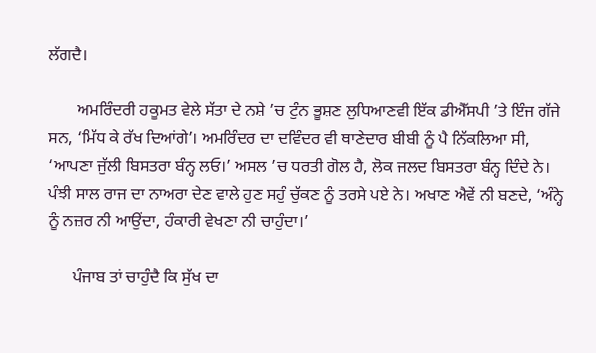ਲੱਗਦੈ।

       ਅਮਰਿੰਦਰੀ ਹਕੂਮਤ ਵੇਲੇ ਸੱਤਾ ਦੇ ਨਸ਼ੇ ’ਚ ਟੁੰਨ ਭੂਸ਼ਣ ਲੁਧਿਆਣਵੀ ਇੱਕ ਡੀਐੱਸਪੀ ’ਤੇ ਇੰਜ ਗੱਜੇ ਸਨ, ‘ਮਿੱਧ ਕੇ ਰੱਖ ਦਿਆਂਗੇ’। ਅਮਰਿੰਦਰ ਦਾ ਦਵਿੰਦਰ ਵੀ ਥਾਣੇਦਾਰ ਬੀਬੀ ਨੂੰ ਪੈ ਨਿੱਕਲਿਆ ਸੀ, ‘ਆਪਣਾ ਜੁੱਲੀ ਬਿਸਤਰਾ ਬੰਨ੍ਹ ਲਓ।’ ਅਸਲ ’ਚ ਧਰਤੀ ਗੋਲ ਹੈ, ਲੋਕ ਜਲਦ ਬਿਸਤਰਾ ਬੰਨ੍ਹ ਦਿੰਦੇ ਨੇ। ਪੰਝੀ ਸਾਲ ਰਾਜ ਦਾ ਨਾਅਰਾ ਦੇਣ ਵਾਲੇ ਹੁਣ ਸਹੁੰ ਚੁੱਕਣ ਨੂੰ ਤਰਸੇ ਪਏ ਨੇ। ਅਖਾਣ ਐਵੇਂ ਨੀ ਬਣਦੇ, ‘ਅੰਨ੍ਹੇ ਨੂੰ ਨਜ਼ਰ ਨੀ ਆਉਂਦਾ, ਹੰਕਾਰੀ ਵੇਖਣਾ ਨੀ ਚਾਹੁੰਦਾ।’

      ਪੰਜਾਬ ਤਾਂ ਚਾਹੁੰਦੈ ਕਿ ਸੁੱਖ ਦਾ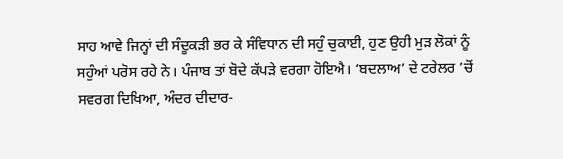ਸਾਹ ਆਵੇ ਜਿਨ੍ਹਾਂ ਦੀ ਸੰਦੂਕੜੀ ਭਰ ਕੇ ਸੰਵਿਧਾਨ ਦੀ ਸਹੁੰ ਚੁਕਾਈ, ਹੁਣ ਉਹੀ ਮੁੜ ਲੋਕਾਂ ਨੂੰ ਸਹੁੰਆਂ ਪਰੋਸ ਰਹੇ ਨੇ। ਪੰਜਾਬ ਤਾਂ ਬੋਦੇ ਕੱਪੜੇ ਵਰਗਾ ਹੋਇਐ। ‘ਬਦਲਾਅ’ ਦੇ ਟਰੇਲਰ ’ਚੋਂ ਸਵਰਗ ਦਿਖਿਆ, ਅੰਦਰ ਦੀਦਾਰ-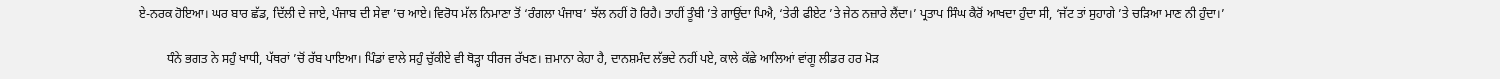ਏ-ਨਰਕ ਹੋਇਆ। ਘਰ ਬਾਰ ਛੱਡ, ਦਿੱਲੀ ਦੇ ਜਾਏ, ਪੰਜਾਬ ਦੀ ਸੇਵਾ ’ਚ ਆਏ। ਵਿਰੋਧ ਮੱਲ ਨਿਮਾਣਾ ਤੋਂ ‘ਰੰਗਲਾ ਪੰਜਾਬ’ ਝੱਲ ਨਹੀਂ ਹੋ ਰਿਹੈ। ਤਾਹੀਂ ਤੂੰਬੀ ’ਤੇ ਗਾਉਂਦਾ ਪਿਐ, ‘ਤੇਰੀ ਫੀਏਟ ’ਤੇ ਜੇਠ ਨਜ਼ਾਰੇ ਲੈਂਦਾ।’ ਪ੍ਰਤਾਪ ਸਿੰਘ ਕੈਰੋਂ ਆਖਦਾ ਹੁੰਦਾ ਸੀ, ‘ਜੱਟ ਤਾਂ ਸੁਹਾਗੇ ’ਤੇ ਚੜਿਆ ਮਾਣ ਨੀ ਹੁੰਦਾ।’

         ਧੰਨੇ ਭਗਤ ਨੇ ਸਹੁੰ ਖਾਧੀ, ਪੱਥਰਾਂ ’ਚੋਂ ਰੱਬ ਪਾਇਆ। ਪਿੰਡਾਂ ਵਾਲੇ ਸਹੁੰ ਚੁੱਕੀਏ ਵੀ ਥੋੜ੍ਹਾ ਧੀਰਜ ਰੱਖਣ। ਜ਼ਮਾਨਾ ਕੇਹਾ ਹੈ, ਦਾਨਸ਼ਮੰਦ ਲੱਭਦੇ ਨਹੀਂ ਪਏ, ਕਾਲੇ ਕੱਛੇ ਆਲਿਆਂ ਵਾਂਗੂ ਲੀਡਰ ਹਰ ਮੋੜ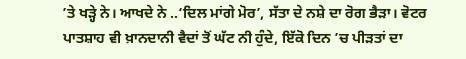’ਤੇ ਖੜ੍ਹੇ ਨੇ। ਆਖਦੇ ਨੇ ..‘ਦਿਲ ਮਾਂਗੇ ਮੋਰ’, ਸੱਤਾ ਦੇ ਨਸ਼ੇ ਦਾ ਰੋਗ ਭੈੜਾ। ਵੋਟਰ ਪਾਤਸ਼ਾਹ ਵੀ ਖ਼ਾਨਦਾਨੀ ਵੈਦਾਂ ਤੋਂ ਘੱਟ ਨੀ ਹੁੰਦੇ, ਇੱਕੋ ਦਿਨ ’ਚ ਪੀੜਤਾਂ ਦਾ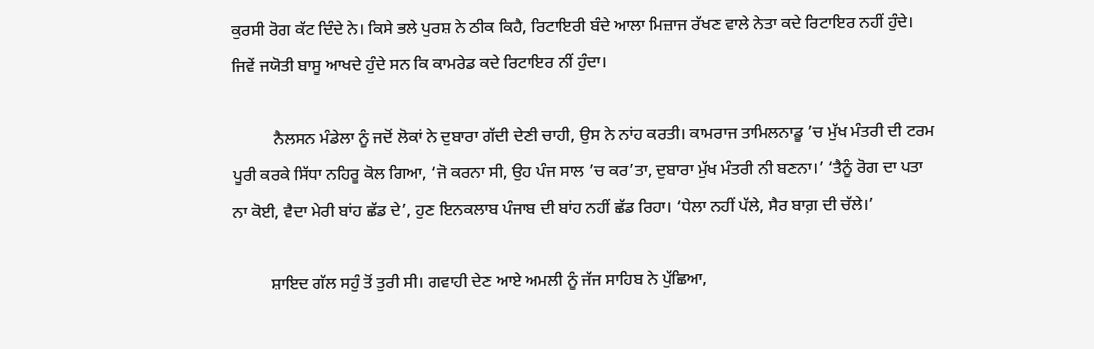ਕੁਰਸੀ ਰੋਗ ਕੱਟ ਦਿੰਦੇ ਨੇ। ਕਿਸੇ ਭਲੇ ਪੁਰਸ਼ ਨੇ ਠੀਕ ਕਿਹੈ, ਰਿਟਾਇਰੀ ਬੰਦੇ ਆਲਾ ਮਿਜ਼ਾਜ ਰੱਖਣ ਵਾਲੇ ਨੇਤਾ ਕਦੇ ਰਿਟਾਇਰ ਨਹੀਂ ਹੁੰਦੇ। ਜਿਵੇਂ ਜਯੋਤੀ ਬਾਸੂ ਆਖਦੇ ਹੁੰਦੇ ਸਨ ਕਿ ਕਾਮਰੇਡ ਕਦੇ ਰਿਟਾਇਰ ਨੀਂ ਹੁੰਦਾ।

          ਨੈਲਸਨ ਮੰਡੇਲਾ ਨੂੰ ਜਦੋਂ ਲੋਕਾਂ ਨੇ ਦੁਬਾਰਾ ਗੱਦੀ ਦੇਣੀ ਚਾਹੀ, ਉਸ ਨੇ ਨਾਂਹ ਕਰਤੀ। ਕਾਮਰਾਜ ਤਾਮਿਲਨਾਡੂ ’ਚ ਮੁੱਖ ਮੰਤਰੀ ਦੀ ਟਰਮ ਪੂਰੀ ਕਰਕੇ ਸਿੱਧਾ ਨਹਿਰੂ ਕੋਲ ਗਿਆ, ‘ਜੋ ਕਰਨਾ ਸੀ, ਉਹ ਪੰਜ ਸਾਲ ’ਚ ਕਰ’ਤਾ, ਦੁਬਾਰਾ ਮੁੱਖ ਮੰਤਰੀ ਨੀ ਬਣਨਾ।’ ‘ਤੈਨੂੰ ਰੋਗ ਦਾ ਪਤਾ ਨਾ ਕੋਈ, ਵੈਦਾ ਮੇਰੀ ਬਾਂਹ ਛੱਡ ਦੇ’, ਹੁਣ ਇਨਕਲਾਬ ਪੰਜਾਬ ਦੀ ਬਾਂਹ ਨਹੀਂ ਛੱਡ ਰਿਹਾ। ‘ਧੇਲਾ ਨਹੀਂ ਪੱਲੇ, ਸੈਰ ਬਾਗ਼ ਦੀ ਚੱਲੇ।’

         ਸ਼ਾਇਦ ਗੱਲ ਸਹੁੰ ਤੋਂ ਤੁਰੀ ਸੀ। ਗਵਾਹੀ ਦੇਣ ਆਏ ਅਮਲੀ ਨੂੰ ਜੱਜ ਸਾਹਿਬ ਨੇ ਪੁੱਛਿਆ,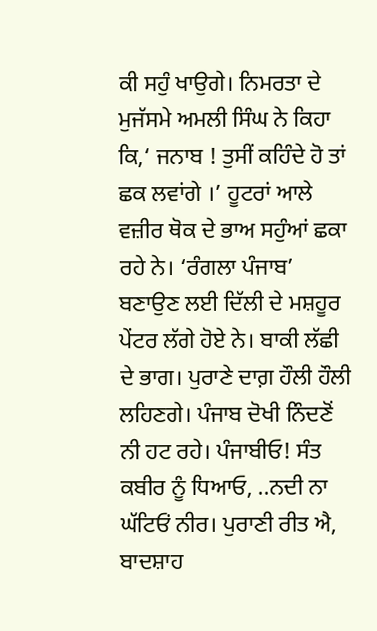ਕੀ ਸਹੁੰ ਖਾਉਗੇ। ਨਿਮਰਤਾ ਦੇ ਮੁਜੱਸਮੇ ਅਮਲੀ ਸਿੰਘ ਨੇ ਕਿਹਾ ਕਿ,‘ ਜਨਾਬ ! ਤੁਸੀਂ ਕਹਿੰਦੇ ਹੋ ਤਾਂ ਛਕ ਲਵਾਂਗੇ ।’ ਹੂਟਰਾਂ ਆਲੇ ਵਜ਼ੀਰ ਥੋਕ ਦੇ ਭਾਅ ਸਹੁੰਆਂ ਛਕਾ ਰਹੇ ਨੇ। ‘ਰੰਗਲਾ ਪੰਜਾਬ’ ਬਣਾਉਣ ਲਈ ਦਿੱਲੀ ਦੇ ਮਸ਼ਹੂਰ ਪੇਂਟਰ ਲੱਗੇ ਹੋਏ ਨੇ। ਬਾਕੀ ਲੱਛੀ ਦੇ ਭਾਗ। ਪੁਰਾਣੇ ਦਾਗ਼ ਹੌਲੀ ਹੌਲੀ ਲਹਿਣਗੇ। ਪੰਜਾਬ ਦੋਖੀ ਨਿੰਦਣੋਂ ਨੀ ਹਟ ਰਹੇ। ਪੰਜਾਬੀਓ! ਸੰਤ ਕਬੀਰ ਨੂੰ ਧਿਆਓ, ..ਨਦੀ ਨਾ ਘੱਟਿਓਂ ਨੀਰ। ਪੁਰਾਣੀ ਰੀਤ ਐ, ਬਾਦਸ਼ਾਹ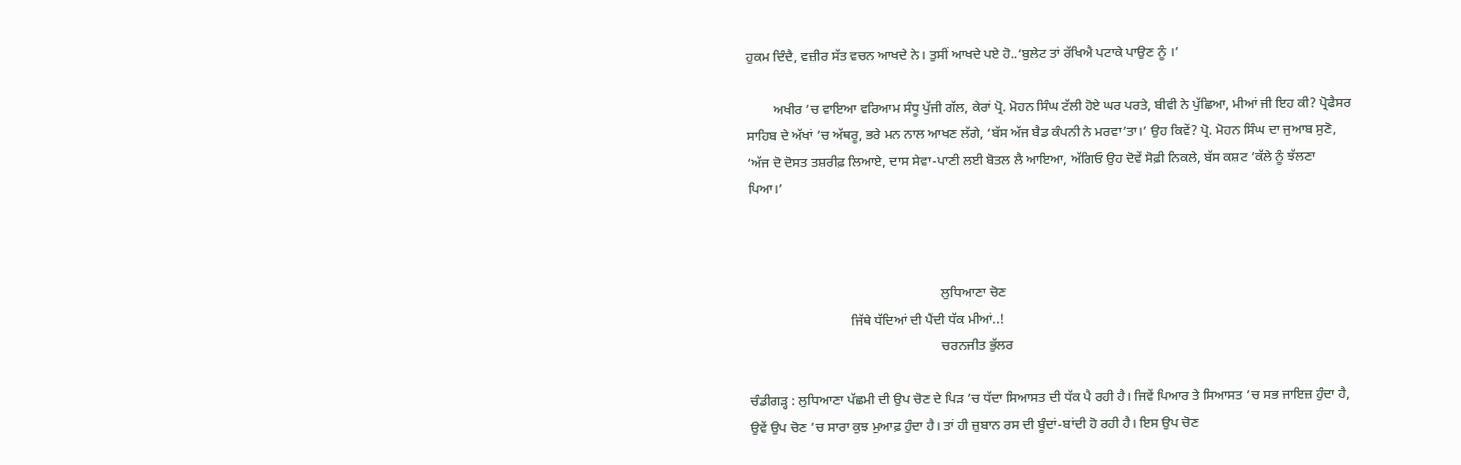ਹੁਕਮ ਦਿੰਦੈ, ਵਜ਼ੀਰ ਸੱਤ ਵਚਨ ਆਖਦੇ ਨੇ। ਤੁਸੀਂ ਆਖਦੇ ਪਏ ਹੋ..‘ਬੁਲੇਟ ਤਾਂ ਰੱਖਿਐ ਪਟਾਕੇ ਪਾਉਣ ਨੂੰ ।’

        ਅਖੀਰ ’ਚ ਵਾਇਆ ਵਰਿਆਮ ਸੰਧੂ ਪੁੱਜੀ ਗੱਲ, ਕੇਰਾਂ ਪ੍ਰੋ. ਮੋਹਨ ਸਿੰਘ ਟੱਲੀ ਹੋਏ ਘਰ ਪਰਤੇ, ਬੀਵੀ ਨੇ ਪੁੱਛਿਆ, ਮੀਆਂ ਜੀ ਇਹ ਕੀ? ਪ੍ਰੋਫੈਸਰ ਸਾਹਿਬ ਦੇ ਅੱਖਾਂ ’ਚ ਅੱਥਰੂ, ਭਰੇ ਮਨ ਨਾਲ ਆਖਣ ਲੱਗੇ, ‘ਬੱਸ ਅੱਜ ਬੈਡ ਕੰਪਨੀ ਨੇ ਮਰਵਾ’ਤਾ।’ ਉਹ ਕਿਵੇਂ? ਪ੍ਰੋ. ਮੋਹਨ ਸਿੰਘ ਦਾ ਜੁਆਬ ਸੁਣੋ, ‘ਅੱਜ ਦੋ ਦੋਸਤ ਤਸ਼ਰੀਫ਼ ਲਿਆਏ, ਦਾਸ ਸੇਵਾ-ਪਾਣੀ ਲਈ ਬੋਤਲ ਲੈ ਆਇਆ, ਅੱਗਿਓ ਉਹ ਦੋਵੇਂ ਸੋਫ਼ੀ ਨਿਕਲੇ, ਬੱਸ ਕਸ਼ਟ ’ਕੱਲੇ ਨੂੰ ਝੱਲਣਾ ਪਿਆ।’



                                                         ਲੁਧਿਆਣਾ ਚੋਣ
                              ਜਿੱਥੇ ਧੱਦਿਆਂ ਦੀ ਪੈਂਦੀ ਧੱਕ ਮੀਆਂ..!
                                                         ਚਰਨਜੀਤ ਭੁੱਲਰ

ਚੰਡੀਗੜ੍ਹ : ਲੁਧਿਆਣਾ ਪੱਛਮੀ ਦੀ ਉਪ ਚੋਣ ਦੇ ਪਿੜ ’ਚ ਧੱਦਾ ਸਿਆਸਤ ਦੀ ਧੱਕ ਪੈ ਰਹੀ ਹੈ। ਜਿਵੇਂ ਪਿਆਰ ਤੇ ਸਿਆਸਤ ’ਚ ਸਭ ਜਾਇਜ਼ ਹੁੰਦਾ ਹੈ, ਉਵੇਂ ਉਪ ਚੋਣ ’ਚ ਸਾਰਾ ਕੁਝ ਮੁਆਫ਼ ਹੁੰਦਾ ਹੈ। ਤਾਂ ਹੀ ਜ਼ੁਬਾਨ ਰਸ ਦੀ ਬੂੰਦਾਂ-ਬਾਂਦੀ ਹੋ ਰਹੀ ਹੈ। ਇਸ ਉਪ ਚੋਣ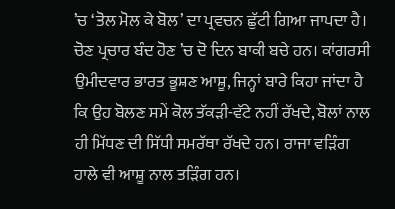’ਚ ‘ਤੋਲ ਮੋਲ ਕੇ ਬੋਲ’ ਦਾ ਪ੍ਰਵਚਨ ਛੁੱਟੀ ਗਿਆ ਜਾਪਦਾ ਹੈ। ਚੋਣ ਪ੍ਰਚਾਰ ਬੰਦ ਹੋਣ ’ਚ ਦੋ ਦਿਨ ਬਾਕੀ ਬਚੇ ਹਨ। ਕਾਂਗਰਸੀ ਉਮੀਦਵਾਰ ਭਾਰਤ ਭੂਸ਼ਣ ਆਸ਼ੂ, ਜਿਨ੍ਹਾਂ ਬਾਰੇ ਕਿਹਾ ਜਾਂਦਾ ਹੈ ਕਿ ਉਹ ਬੋਲਣ ਸਮੇਂ ਕੋਲ ਤੱਕੜੀ-ਵੱਟੇ ਨਹੀਂ ਰੱਖਦੇ, ਬੋਲਾਂ ਨਾਲ ਹੀ ਮਿੱਧਣ ਦੀ ਸਿੱਧੀ ਸਮਰੱਥਾ ਰੱਖਦੇ ਹਨ। ਰਾਜਾ ਵੜਿੰਗ ਹਾਲੇ ਵੀ ਆਸ਼ੂ ਨਾਲ ਤੜਿੰਗ ਹਨ।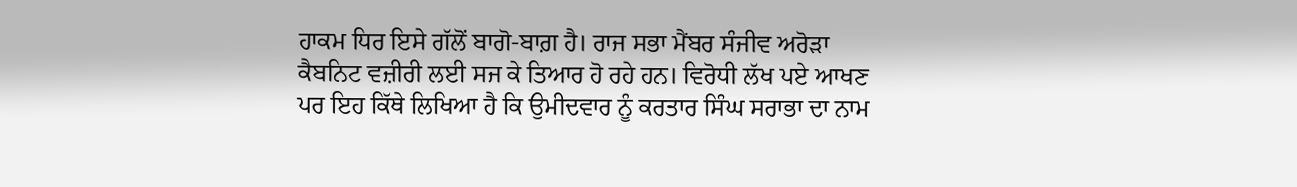ਹਾਕਮ ਧਿਰ ਇਸੇ ਗੱਲੋਂ ਬਾਗੋ-ਬਾਗ਼ ਹੈ। ਰਾਜ ਸਭਾ ਮੈਂਬਰ ਸੰਜੀਵ ਅਰੋੜਾ ਕੈਬਨਿਟ ਵਜ਼ੀਰੀ ਲਈ ਸਜ ਕੇ ਤਿਆਰ ਹੋ ਰਹੇ ਹਨ। ਵਿਰੋਧੀ ਲੱਖ ਪਏ ਆਖਣ ਪਰ ਇਹ ਕਿੱਥੇ ਲਿਖਿਆ ਹੈ ਕਿ ਉਮੀਦਵਾਰ ਨੂੰ ਕਰਤਾਰ ਸਿੰਘ ਸਰਾਭਾ ਦਾ ਨਾਮ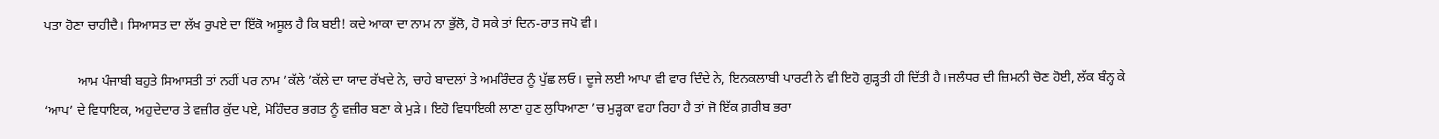ਪਤਾ ਹੋਣਾ ਚਾਹੀਦੈ। ਸਿਆਸਤ ਦਾ ਲੱਖ ਰੁਪਏ ਦਾ ਇੱਕੋ ਅਸੂਲ ਹੈ ਕਿ ਬਈ! ਕਦੇ ਆਕਾ ਦਾ ਨਾਮ ਨਾ ਭੁੱਲੋ, ਹੋ ਸਕੇ ਤਾਂ ਦਿਨ-ਰਾਤ ਜਪੋ ਵੀ।

          ਆਮ ਪੰਜਾਬੀ ਬਹੁਤੇ ਸਿਆਸਤੀ ਤਾਂ ਨਹੀਂ ਪਰ ਨਾਮ ’ਕੱਲੇ ’ਕੱਲੇ ਦਾ ਯਾਦ ਰੱਖਦੇ ਨੇ, ਚਾਹੇ ਬਾਦਲਾਂ ਤੇ ਅਮਰਿੰਦਰ ਨੂੰ ਪੁੱਛ ਲਓ। ਦੂਜੇ ਲਈ ਆਪਾ ਵੀ ਵਾਰ ਦਿੰਦੇ ਨੇ, ਇਨਕਲਾਬੀ ਪਾਰਟੀ ਨੇ ਵੀ ਇਹੋ ਗੁੜ੍ਹਤੀ ਹੀ ਦਿੱਤੀ ਹੈ।ਜਲੰਧਰ ਦੀ ਜ਼ਿਮਨੀ ਚੋਣ ਹੋਈ, ਲੱਕ ਬੰਨ੍ਹ ਕੇ ‘ਆਪ’ ਦੇ ਵਿਧਾਇਕ, ਅਹੁਦੇਦਾਰ ਤੇ ਵਜ਼ੀਰ ਕੁੱਦ ਪਏ, ਮੋਹਿੰਦਰ ਭਗਤ ਨੂੰ ਵਜ਼ੀਰ ਬਣਾ ਕੇ ਮੁੜੇ। ਇਹੋ ਵਿਧਾਇਕੀ ਲਾਣਾ ਹੁਣ ਲੁਧਿਆਣਾ ’ਚ ਮੁੜ੍ਹਕਾ ਵਹਾ ਰਿਹਾ ਹੈ ਤਾਂ ਜੋ ਇੱਕ ਗ਼ਰੀਬ ਭਰਾ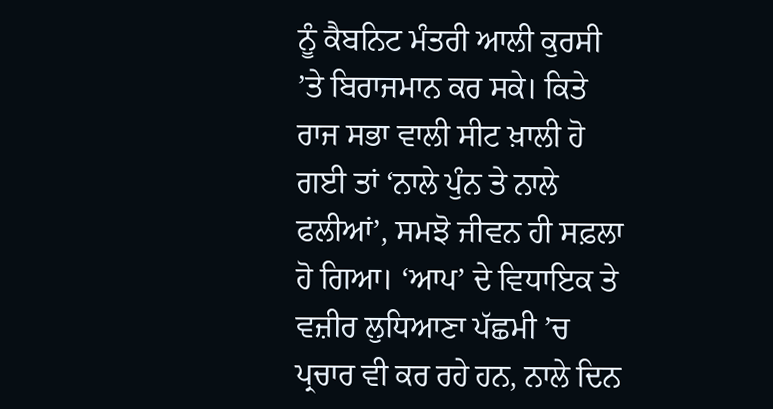ਨੂੰ ਕੈਬਨਿਟ ਮੰਤਰੀ ਆਲੀ ਕੁਰਸੀ ’ਤੇ ਬਿਰਾਜਮਾਨ ਕਰ ਸਕੇ। ਕਿਤੇ ਰਾਜ ਸਭਾ ਵਾਲੀ ਸੀਟ ਖ਼ਾਲੀ ਹੋ ਗਈ ਤਾਂ ‘ਨਾਲੇ ਪੁੰਨ ਤੇ ਨਾਲੇ ਫਲੀਆਂ’, ਸਮਝੋ ਜੀਵਨ ਹੀ ਸਫ਼ਲਾ ਹੋ ਗਿਆ। ‘ਆਪ’ ਦੇ ਵਿਧਾਇਕ ਤੇ ਵਜ਼ੀਰ ਲੁਧਿਆਣਾ ਪੱਛਮੀ ’ਚ ਪ੍ਰਚਾਰ ਵੀ ਕਰ ਰਹੇ ਹਨ, ਨਾਲੇ ਦਿਨ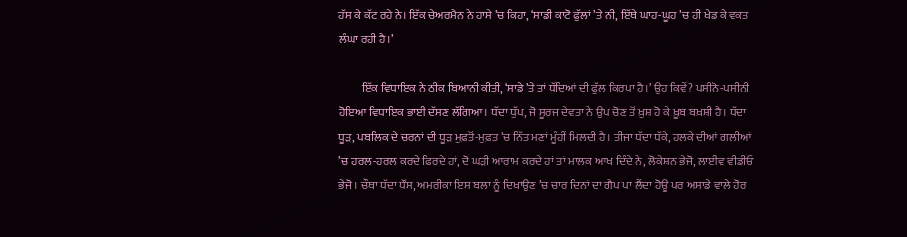ਹੱਸ ਕੇ ਕੱਟ ਰਹੇ ਨੇ। ਇੱਕ ਚੇਅਰਮੈਨ ਨੇ ਹਾਸੇ ’ਚ ਕਿਹਾ, ‘ਸਾਡੀ ਕਾਟੋ ਫੁੱਲਾਂ ’ਤੇ ਨੀ, ਇੱਥੇ ਘਾਹ-ਘੂਹ ’ਚ ਹੀ ਖੇਡ ਕੇ ਵਕਤ ਲੰਘਾ ਰਹੀ ਹੈ।’

          ਇੱਕ ਵਿਧਾਇਕ ਨੇ ਠੀਕ ਬਿਆਨੀ ਕੀਤੀ, ‘ਸਾਡੇ ’ਤੇ ਤਾਂ ਧੱਦਿਆਂ ਦੀ ਫੁੱਲ ਕਿਰਪਾ ਹੈ।’ ਉਹ ਕਿਵੇਂ? ਪਸੀਨੋ-ਪਸੀਨੀ ਹੋਇਆ ਵਿਧਾਇਕ ਭਾਈ ਦੱਸਣ ਲੱਗਿਆ। ਧੱਦਾ ਧੁੱਪ, ਜੋ ਸੂਰਜ ਦੇਵਤਾ ਨੇ ਉਪ ਚੋਣ ਤੋਂ ਖ਼ੁਸ਼ ਹੋ ਕੇ ਖ਼ੂਬ ਬਖ਼ਸ਼ੀ ਹੈ। ਧੱਦਾ ਧੂੜ, ਪਬਲਿਕ ਦੇ ਚਰਨਾਂ ਦੀ ਧੂੜ ਮੁਫ਼ਤੋਂ-ਮੁਫ਼ਤ ’ਚ ਨਿੱਤ ਮਣਾਂ ਮੂੰਹੀਂ ਮਿਲਦੀ ਹੈ। ਤੀਜਾ ਧੱਦਾ ਧੱਕੇ, ਹਲਕੇ ਦੀਆਂ ਗਲੀਆਂ ’ਚ ਹਰਲ-ਹਰਲ ਕਰਦੇ ਫਿਰਦੇ ਹਾਂ, ਦੋ ਘੜੀ ਆਰਾਮ ਕਰਦੇ ਹਾਂ ਤਾਂ ਮਾਲਕ ਆਖ ਦਿੰਦੇ ਨੇ, ਲੋਕੇਸ਼ਨ ਭੇਜੋ, ਲਾਈਵ ਵੀਡੀਓ ਭੇਜੋ। ਚੌਥਾ ਧੱਦਾ ਧੌਂਸ, ਅਮਰੀਕਾ ਇਸ ਬਲਾ ਨੂੰ ਦਿਖਾਉਣ ’ਚ ਚਾਰ ਦਿਨਾਂ ਦਾ ਗੈਪ ਪਾ ਲੈਂਦਾ ਹੋਊ ਪਰ ਅਸਾਡੇ ਵਾਲੇ ਹੋਰ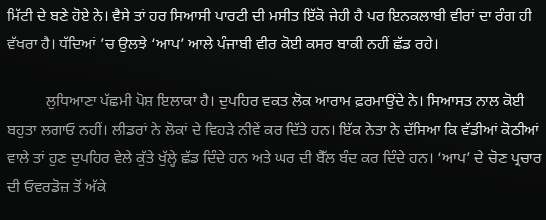ਮਿੱਟੀ ਦੇ ਬਣੇ ਹੋਏ ਨੇ। ਵੈਸੇ ਤਾਂ ਹਰ ਸਿਆਸੀ ਪਾਰਟੀ ਦੀ ਮਸੀਤ ਇੱਕੋ ਜੇਹੀ ਹੈ ਪਰ ਇਨਕਲਾਬੀ ਵੀਰਾਂ ਦਾ ਰੰਗ ਹੀ ਵੱਖਰਾ ਹੈ। ਧੱਦਿਆਂ ’ਚ ਉਲਝੇ ‘ਆਪ’ ਆਲੇ ਪੰਜਾਬੀ ਵੀਰ ਕੋਈ ਕਸਰ ਬਾਕੀ ਨਹੀਂ ਛੱਡ ਰਹੇ।

          ਲੁਧਿਆਣਾ ਪੱਛਮੀ ਪੋਸ਼ ਇਲਾਕਾ ਹੈ। ਦੁਪਹਿਰ ਵਕਤ ਲੋਕ ਆਰਾਮ ਫ਼ਰਮਾਉਂਦੇ ਨੇ। ਸਿਆਸਤ ਨਾਲ ਕੋਈ ਬਹੁਤਾ ਲਗਾਓ ਨਹੀਂ। ਲੀਡਰਾਂ ਨੇ ਲੋਕਾਂ ਦੇ ਵਿਹੜੇ ਨੀਵੇਂ ਕਰ ਦਿੱਤੇ ਹਨ। ਇੱਕ ਨੇਤਾ ਨੇ ਦੱਸਿਆ ਕਿ ਵੱਡੀਆਂ ਕੋਠੀਆਂ ਵਾਲੇ ਤਾਂ ਹੁਣ ਦੁਪਹਿਰ ਵੇਲੇ ਕੁੱਤੇ ਖੁੱਲ੍ਹੇ ਛੱਡ ਦਿੰਦੇ ਹਨ ਅਤੇ ਘਰ ਦੀ ਬੈੱਲ ਬੰਦ ਕਰ ਦਿੰਦੇ ਹਨ। ‘ਆਪ’ ਦੇ ਚੋਣ ਪ੍ਰਚਾਰ ਦੀ ਓਵਰਡੋਜ਼ ਤੋਂ ਅੱਕੇ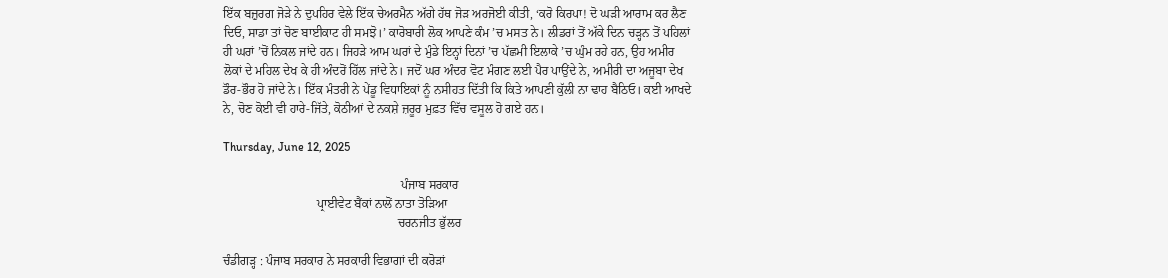ਇੱਕ ਬਜ਼ੁਰਗ ਜੋੜੇ ਨੇ ਦੁਪਹਿਰ ਵੇਲੇ ਇੱਕ ਚੇਅਰਮੈਨ ਅੱਗੇ ਹੱਥ ਜੋੜ ਅਰਜੋਈ ਕੀਤੀ, ‘ਕਰੋ ਕਿਰਪਾ! ਦੋ ਘੜੀ ਆਰਾਮ ਕਰ ਲੈਣ ਦਿਓ, ਸਾਡਾ ਤਾਂ ਚੋਣ ਬਾਈਕਾਟ ਹੀ ਸਮਝੋ।’ ਕਾਰੋਬਾਰੀ ਲੋਕ ਆਪਣੇ ਕੰਮ ’ਚ ਮਸਤ ਨੇ। ਲੀਡਰਾਂ ਤੋਂ ਅੱਕੇ ਦਿਨ ਚੜ੍ਹਨ ਤੋਂ ਪਹਿਲਾਂ ਹੀ ਘਰਾਂ ’ਚੋਂ ਨਿਕਲ ਜਾਂਦੇ ਹਨ। ਜਿਹੜੇ ਆਮ ਘਰਾਂ ਦੇ ਮੁੰਡੇ ਇਨ੍ਹਾਂ ਦਿਨਾਂ ’ਚ ਪੱਛਮੀ ਇਲਾਕੇ ’ਚ ਘੁੰਮ ਰਹੇ ਹਨ, ਉਹ ਅਮੀਰ ਲੋਕਾਂ ਦੇ ਮਹਿਲ ਦੇਖ ਕੇ ਹੀ ਅੰਦਰੋਂ ਹਿੱਲ ਜਾਂਦੇ ਨੇ। ਜਦੋਂ ਘਰ ਅੰਦਰ ਵੋਟ ਮੰਗਣ ਲਈ ਪੈਰ ਪਾਉਂਦੇ ਨੇ, ਅਮੀਰੀ ਦਾ ਅਜੂਬਾ ਦੇਖ ਡੌਰ-ਭੌਰ ਹੋ ਜਾਂਦੇ ਨੇ। ਇੱਕ ਮੰਤਰੀ ਨੇ ਪੇਂਡੂ ਵਿਧਾਇਕਾਂ ਨੂੰ ਨਸੀਹਤ ਦਿੱਤੀ ਕਿ ਕਿਤੇ ਆਪਣੀ ਕੁੱਲੀ ਨਾ ਢਾਹ ਬੈਠਿਓ। ਕਈ ਆਖਦੇ ਨੇ, ਚੋਣ ਕੋਈ ਵੀ ਹਾਰੇ-ਜਿੱਤੇ, ਕੋਠੀਆਂ ਦੇ ਨਕਸ਼ੇ ਜ਼ਰੂਰ ਮੁਫ਼ਤ ਵਿੱਚ ਵਸੂਲ ਹੋ ਗਏ ਹਨ।

Thursday, June 12, 2025

                                                         ਪੰਜਾਬ ਸਰਕਾਰ
                              ਪ੍ਰਾਈਵੇਟ ਬੈਂਕਾਂ ਨਾਲੋਂ ਨਾਤਾ ਤੋੜਿਆ
                                                        ਚਰਨਜੀਤ ਭੁੱਲਰ

ਚੰਡੀਗੜ੍ਹ : ਪੰਜਾਬ ਸਰਕਾਰ ਨੇ ਸਰਕਾਰੀ ਵਿਭਾਗਾਂ ਦੀ ਕਰੋੜਾਂ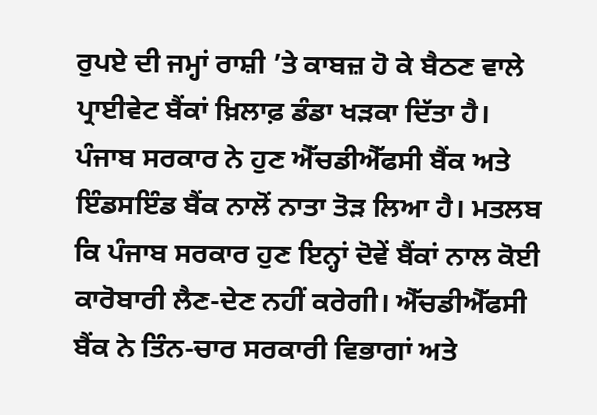ਰੁਪਏ ਦੀ ਜਮ੍ਹਾਂ ਰਾਸ਼ੀ ’ਤੇ ਕਾਬਜ਼ ਹੋ ਕੇ ਬੈਠਣ ਵਾਲੇ ਪ੍ਰਾਈਵੇਟ ਬੈਂਕਾਂ ਖ਼ਿਲਾਫ਼ ਡੰਡਾ ਖੜਕਾ ਦਿੱਤਾ ਹੈ। ਪੰਜਾਬ ਸਰਕਾਰ ਨੇ ਹੁਣ ਐੱਚਡੀਐੱਫਸੀ ਬੈਂਕ ਅਤੇ ਇੰਡਸਇੰਡ ਬੈਂਕ ਨਾਲੋਂ ਨਾਤਾ ਤੋੜ ਲਿਆ ਹੈ। ਮਤਲਬ ਕਿ ਪੰਜਾਬ ਸਰਕਾਰ ਹੁਣ ਇਨ੍ਹਾਂ ਦੋਵੇਂ ਬੈਂਕਾਂ ਨਾਲ ਕੋਈ ਕਾਰੋਬਾਰੀ ਲੈਣ-ਦੇਣ ਨਹੀਂ ਕਰੇਗੀ। ਐੱਚਡੀਐੱਫਸੀ ਬੈਂਕ ਨੇ ਤਿੰਨ-ਚਾਰ ਸਰਕਾਰੀ ਵਿਭਾਗਾਂ ਅਤੇ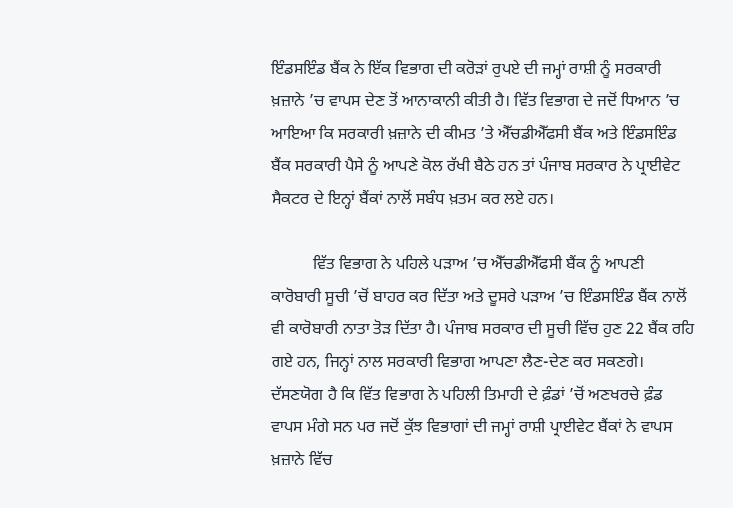ਇੰਡਸਇੰਡ ਬੈਂਕ ਨੇ ਇੱਕ ਵਿਭਾਗ ਦੀ ਕਰੋੜਾਂ ਰੁਪਏ ਦੀ ਜਮ੍ਹਾਂ ਰਾਸ਼ੀ ਨੂੰ ਸਰਕਾਰੀ ਖ਼ਜ਼ਾਨੇ ’ਚ ਵਾਪਸ ਦੇਣ ਤੋਂ ਆਨਾਕਾਨੀ ਕੀਤੀ ਹੈ। ਵਿੱਤ ਵਿਭਾਗ ਦੇ ਜਦੋਂ ਧਿਆਨ ’ਚ ਆਇਆ ਕਿ ਸਰਕਾਰੀ ਖ਼ਜ਼ਾਨੇ ਦੀ ਕੀਮਤ ’ਤੇ ਐੱਚਡੀਐੱਫਸੀ ਬੈਂਕ ਅਤੇ ਇੰਡਸਇੰਡ ਬੈਂਕ ਸਰਕਾਰੀ ਪੈਸੇ ਨੂੰ ਆਪਣੇ ਕੋਲ ਰੱਖੀ ਬੈਠੇ ਹਨ ਤਾਂ ਪੰਜਾਬ ਸਰਕਾਰ ਨੇ ਪ੍ਰਾਈਵੇਟ ਸੈਕਟਰ ਦੇ ਇਨ੍ਹਾਂ ਬੈਂਕਾਂ ਨਾਲੋਂ ਸਬੰਧ ਖ਼ਤਮ ਕਰ ਲਏ ਹਨ।

          ਵਿੱਤ ਵਿਭਾਗ ਨੇ ਪਹਿਲੇ ਪੜਾਅ ’ਚ ਐੱਚਡੀਐੱਫਸੀ ਬੈਂਕ ਨੂੰ ਆਪਣੀ ਕਾਰੋਬਾਰੀ ਸੂਚੀ ’ਚੋਂ ਬਾਹਰ ਕਰ ਦਿੱਤਾ ਅਤੇ ਦੂਸਰੇ ਪੜਾਅ ’ਚ ਇੰਡਸਇੰਡ ਬੈਂਕ ਨਾਲੋਂ ਵੀ ਕਾਰੋਬਾਰੀ ਨਾਤਾ ਤੋੜ ਦਿੱਤਾ ਹੈ। ਪੰਜਾਬ ਸਰਕਾਰ ਦੀ ਸੂਚੀ ਵਿੱਚ ਹੁਣ 22 ਬੈਂਕ ਰਹਿ ਗਏ ਹਨ, ਜਿਨ੍ਹਾਂ ਨਾਲ ਸਰਕਾਰੀ ਵਿਭਾਗ ਆਪਣਾ ਲੈਣ-ਦੇਣ ਕਰ ਸਕਣਗੇ। ਦੱਸਣਯੋਗ ਹੈ ਕਿ ਵਿੱਤ ਵਿਭਾਗ ਨੇ ਪਹਿਲੀ ਤਿਮਾਹੀ ਦੇ ਫ਼ੰਡਾਂ ’ਚੋਂ ਅਣਖਰਚੇ ਫ਼ੰਡ ਵਾਪਸ ਮੰਗੇ ਸਨ ਪਰ ਜਦੋਂ ਕੁੱਝ ਵਿਭਾਗਾਂ ਦੀ ਜਮ੍ਹਾਂ ਰਾਸ਼ੀ ਪ੍ਰਾਈਵੇਟ ਬੈਂਕਾਂ ਨੇ ਵਾਪਸ ਖ਼ਜ਼ਾਨੇ ਵਿੱਚ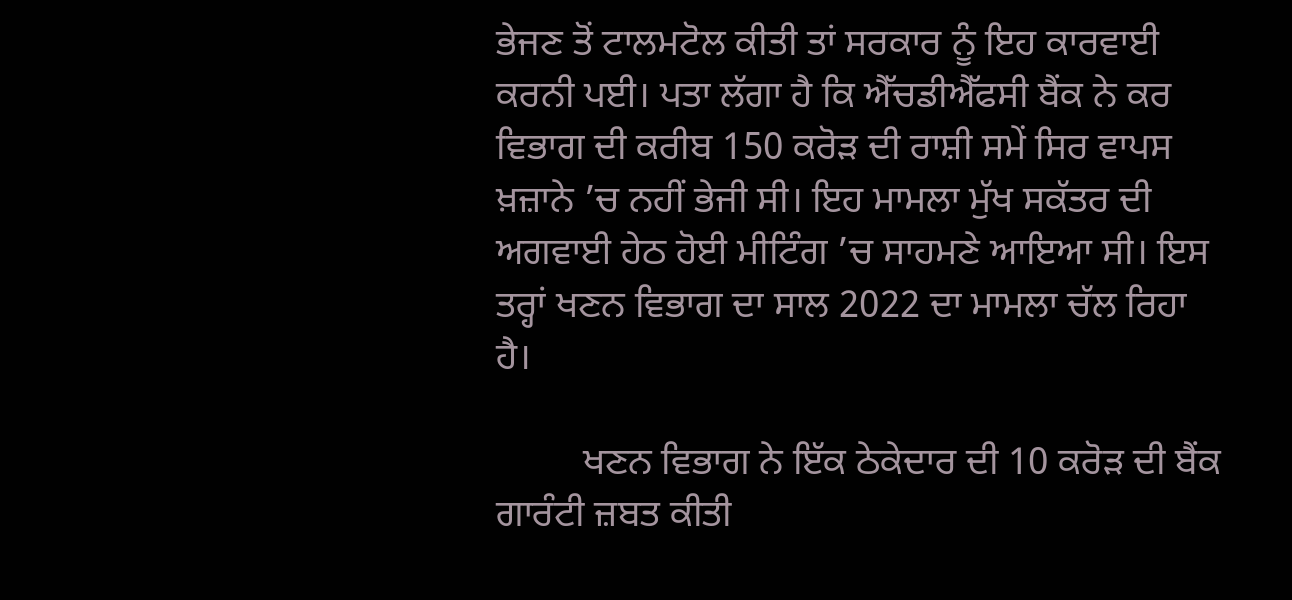ਭੇਜਣ ਤੋਂ ਟਾਲਮਟੋਲ ਕੀਤੀ ਤਾਂ ਸਰਕਾਰ ਨੂੰ ਇਹ ਕਾਰਵਾਈ ਕਰਨੀ ਪਈ। ਪਤਾ ਲੱਗਾ ਹੈ ਕਿ ਐੱਚਡੀਐੱਫਸੀ ਬੈਂਕ ਨੇ ਕਰ ਵਿਭਾਗ ਦੀ ਕਰੀਬ 150 ਕਰੋੜ ਦੀ ਰਾਸ਼ੀ ਸਮੇਂ ਸਿਰ ਵਾਪਸ ਖ਼ਜ਼ਾਨੇ ’ਚ ਨਹੀਂ ਭੇਜੀ ਸੀ। ਇਹ ਮਾਮਲਾ ਮੁੱਖ ਸਕੱਤਰ ਦੀ ਅਗਵਾਈ ਹੇਠ ਹੋਈ ਮੀਟਿੰਗ ’ਚ ਸਾਹਮਣੇ ਆਇਆ ਸੀ। ਇਸ ਤਰ੍ਹਾਂ ਖਣਨ ਵਿਭਾਗ ਦਾ ਸਾਲ 2022 ਦਾ ਮਾਮਲਾ ਚੱਲ ਰਿਹਾ ਹੈ।

         ਖਣਨ ਵਿਭਾਗ ਨੇ ਇੱਕ ਠੇਕੇਦਾਰ ਦੀ 10 ਕਰੋੜ ਦੀ ਬੈਂਕ ਗਾਰੰਟੀ ਜ਼ਬਤ ਕੀਤੀ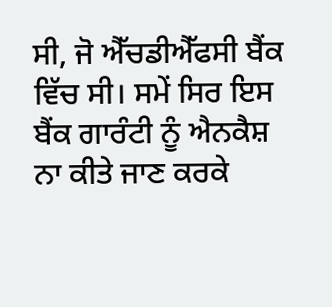ਸੀ, ਜੋ ਐੱਚਡੀਐੱਫਸੀ ਬੈਂਕ ਵਿੱਚ ਸੀ। ਸਮੇਂ ਸਿਰ ਇਸ ਬੈਂਕ ਗਾਰੰਟੀ ਨੂੰ ਐਨਕੈਸ਼ ਨਾ ਕੀਤੇ ਜਾਣ ਕਰਕੇ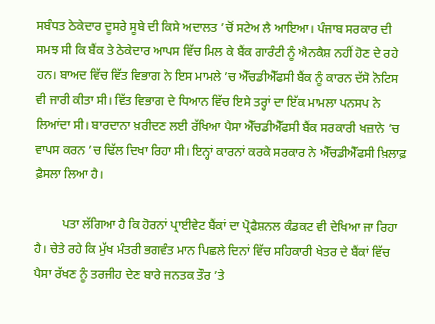ਸਬੰਧਤ ਠੇਕੇਦਾਰ ਦੂਸਰੇ ਸੂਬੇ ਦੀ ਕਿਸੇ ਅਦਾਲਤ ’ਚੋਂ ਸਟੇਅ ਲੈ ਆਇਆ। ਪੰਜਾਬ ਸਰਕਾਰ ਦੀ ਸਮਝ ਸੀ ਕਿ ਬੈਂਕ ਤੇ ਠੇਕੇਦਾਰ ਆਪਸ ਵਿੱਚ ਮਿਲ ਕੇ ਬੈਂਕ ਗਾਰੰਟੀ ਨੂੰ ਐਨਕੈਸ਼ ਨਹੀਂ ਹੋਣ ਦੇ ਰਹੇ ਹਨ। ਬਾਅਦ ਵਿੱਚ ਵਿੱਤ ਵਿਭਾਗ ਨੇ ਇਸ ਮਾਮਲੇ ’ਚ ਐੱਚਡੀਐੱਫਸੀ ਬੈਂਕ ਨੂੰ ਕਾਰਨ ਦੱਸੋ ਨੋਟਿਸ ਵੀ ਜਾਰੀ ਕੀਤਾ ਸੀ। ਵਿੱਤ ਵਿਭਾਗ ਦੇ ਧਿਆਨ ਵਿੱਚ ਇਸੇ ਤਰ੍ਹਾਂ ਦਾ ਇੱਕ ਮਾਮਲਾ ਪਨਸਪ ਨੇ ਲਿਆਂਦਾ ਸੀ। ਬਾਰਦਾਨਾ ਖ਼ਰੀਦਣ ਲਈ ਰੱਖਿਆ ਪੈਸਾ ਐੱਚਡੀਐੱਫਸੀ ਬੈਂਕ ਸਰਕਾਰੀ ਖਜ਼ਾਨੇ ’ਚ ਵਾਪਸ ਕਰਨ ’ਚ ਢਿੱਲ ਦਿਖਾ ਰਿਹਾ ਸੀ। ਇਨ੍ਹਾਂ ਕਾਰਨਾਂ ਕਰਕੇ ਸਰਕਾਰ ਨੇ ਐੱਚਡੀਐੱਫਸੀ ਖ਼ਿਲਾਫ਼ ਫ਼ੈਸਲਾ ਲਿਆ ਹੈ।

         ਪਤਾ ਲੱਗਿਆ ਹੈ ਕਿ ਹੋਰਨਾਂ ਪ੍ਰਾਈਵੇਟ ਬੈਂਕਾਂ ਦਾ ਪ੍ਰੋਫੈਸ਼ਨਲ ਕੰਡਕਟ ਵੀ ਦੇਖਿਆ ਜਾ ਰਿਹਾ ਹੈ। ਚੇਤੇ ਰਹੇ ਕਿ ਮੁੱਖ ਮੰਤਰੀ ਭਗਵੰਤ ਮਾਨ ਪਿਛਲੇ ਦਿਨਾਂ ਵਿੱਚ ਸਹਿਕਾਰੀ ਖੇਤਰ ਦੇ ਬੈਂਕਾਂ ਵਿੱਚ ਪੈਸਾ ਰੱਖਣ ਨੂੰ ਤਰਜੀਹ ਦੇਣ ਬਾਰੇ ਜਨਤਕ ਤੌਰ ’ਤੇ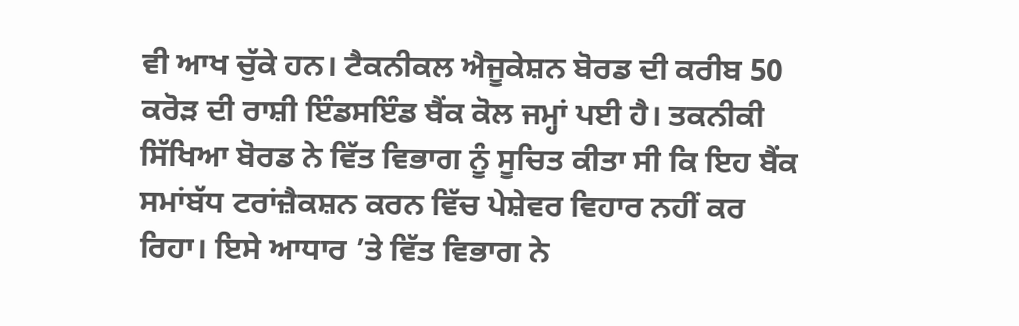ਵੀ ਆਖ ਚੁੱਕੇ ਹਨ। ਟੈਕਨੀਕਲ ਐਜੂਕੇਸ਼ਨ ਬੋਰਡ ਦੀ ਕਰੀਬ 50 ਕਰੋੜ ਦੀ ਰਾਸ਼ੀ ਇੰਡਸਇੰਡ ਬੈਂਕ ਕੋਲ ਜਮ੍ਹਾਂ ਪਈ ਹੈ। ਤਕਨੀਕੀ ਸਿੱਖਿਆ ਬੋਰਡ ਨੇ ਵਿੱਤ ਵਿਭਾਗ ਨੂੰ ਸੂਚਿਤ ਕੀਤਾ ਸੀ ਕਿ ਇਹ ਬੈਂਕ ਸਮਾਂਬੱਧ ਟਰਾਂਜ਼ੈਕਸ਼ਨ ਕਰਨ ਵਿੱਚ ਪੇਸ਼ੇਵਰ ਵਿਹਾਰ ਨਹੀਂ ਕਰ ਰਿਹਾ। ਇਸੇ ਆਧਾਰ ’ਤੇ ਵਿੱਤ ਵਿਭਾਗ ਨੇ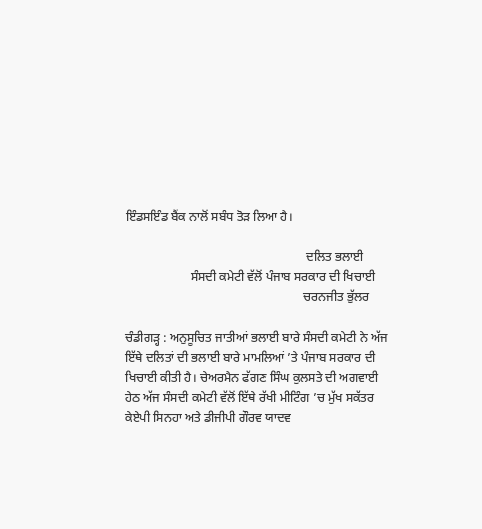ਇੰਡਸਇੰਡ ਬੈਂਕ ਨਾਲੋਂ ਸਬੰਧ ਤੋੜ ਲਿਆ ਹੈ।

                                                          ਦਲਿਤ ਭਲਾਈ
                     ਸੰਸਦੀ ਕਮੇਟੀ ਵੱਲੋਂ ਪੰਜਾਬ ਸਰਕਾਰ ਦੀ ਖਿਚਾਈ
                                                         ਚਰਨਜੀਤ ਭੁੱਲਰ

ਚੰਡੀਗੜ੍ਹ : ਅਨੁਸੂਚਿਤ ਜਾਤੀਆਂ ਭਲਾਈ ਬਾਰੇ ਸੰਸਦੀ ਕਮੇਟੀ ਨੇ ਅੱਜ ਇੱਥੇ ਦਲਿਤਾਂ ਦੀ ਭਲਾਈ ਬਾਰੇ ਮਾਮਲਿਆਂ ’ਤੇ ਪੰਜਾਬ ਸਰਕਾਰ ਦੀ ਖਿਚਾਈ ਕੀਤੀ ਹੈ। ਚੇਅਰਮੈਨ ਫੱਗਣ ਸਿੰਘ ਕੁਲਸਤੇ ਦੀ ਅਗਵਾਈ ਹੇਠ ਅੱਜ ਸੰਸਦੀ ਕਮੇਟੀ ਵੱਲੋਂ ਇੱਥੇ ਰੱਖੀ ਮੀਟਿੰਗ ’ਚ ਮੁੱਖ ਸਕੱਤਰ ਕੇਏਪੀ ਸਿਨਹਾ ਅਤੇ ਡੀਜੀਪੀ ਗੌਰਵ ਯਾਦਵ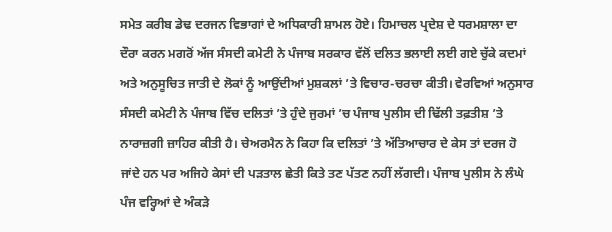ਸਮੇਤ ਕਰੀਬ ਡੇਢ ਦਰਜਨ ਵਿਭਾਗਾਂ ਦੇ ਅਧਿਕਾਰੀ ਸ਼ਾਮਲ ਹੋਏ। ਹਿਮਾਚਲ ਪ੍ਰਦੇਸ਼ ਦੇ ਧਰਮਸ਼ਾਲਾ ਦਾ ਦੌਰਾ ਕਰਨ ਮਗਰੋਂ ਅੱਜ ਸੰਸਦੀ ਕਮੇਟੀ ਨੇ ਪੰਜਾਬ ਸਰਕਾਰ ਵੱਲੋਂ ਦਲਿਤ ਭਲਾਈ ਲਈ ਗਏ ਚੁੱਕੇ ਕਦਮਾਂ ਅਤੇ ਅਨੁਸੂਚਿਤ ਜਾਤੀ ਦੇ ਲੋਕਾਂ ਨੂੰ ਆਉਂਦੀਆਂ ਮੁਸ਼ਕਲਾਂ ’ਤੇ ਵਿਚਾਰ-ਚਰਚਾ ਕੀਤੀ। ਵੇਰਵਿਆਂ ਅਨੁਸਾਰ ਸੰਸਦੀ ਕਮੇਟੀ ਨੇ ਪੰਜਾਬ ਵਿੱਚ ਦਲਿਤਾਂ ’ਤੇ ਹੁੰਦੇ ਜੁਰਮਾਂ ’ਚ ਪੰਜਾਬ ਪੁਲੀਸ ਦੀ ਢਿੱਲੀ ਤਫ਼ਤੀਸ਼ ’ਤੇ ਨਾਰਾਜ਼ਗੀ ਜ਼ਾਹਿਰ ਕੀਤੀ ਹੈ। ਚੇਅਰਮੈਨ ਨੇ ਕਿਹਾ ਕਿ ਦਲਿਤਾਂ ’ਤੇ ਅੱਤਿਆਚਾਰ ਦੇ ਕੇਸ ਤਾਂ ਦਰਜ ਹੋ ਜਾਂਦੇ ਹਨ ਪਰ ਅਜਿਹੇ ਕੇਸਾਂ ਦੀ ਪੜਤਾਲ ਛੇਤੀ ਕਿਤੇ ਤਣ ਪੱਤਣ ਨਹੀਂ ਲੱਗਦੀ। ਪੰਜਾਬ ਪੁਲੀਸ ਨੇ ਲੰਘੇ ਪੰਜ ਵਰ੍ਹਿਆਂ ਦੇ ਅੰਕੜੇ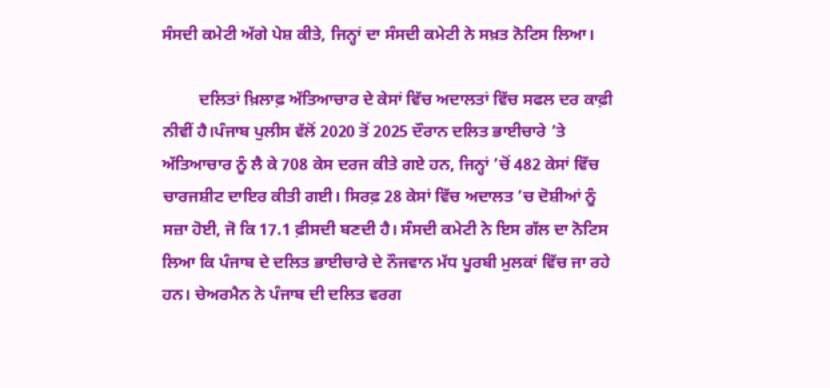ਸੰਸਦੀ ਕਮੇਟੀ ਅੱਗੇ ਪੇਸ਼ ਕੀਤੇ, ਜਿਨ੍ਹਾਂ ਦਾ ਸੰਸਦੀ ਕਮੇਟੀ ਨੇ ਸਖ਼ਤ ਨੋਟਿਸ ਲਿਆ।

         ਦਲਿਤਾਂ ਖ਼ਿਲਾਫ਼ ਅੱਤਿਆਚਾਰ ਦੇ ਕੇਸਾਂ ਵਿੱਚ ਅਦਾਲਤਾਂ ਵਿੱਚ ਸਫਲ ਦਰ ਕਾਫ਼ੀ ਨੀਵੀਂ ਹੈ।ਪੰਜਾਬ ਪੁਲੀਸ ਵੱਲੋਂ 2020 ਤੋਂ 2025 ਦੌਰਾਨ ਦਲਿਤ ਭਾਈਚਾਰੇ ’ਤੇ ਅੱਤਿਆਚਾਰ ਨੂੰ ਲੈ ਕੇ 708 ਕੇਸ ਦਰਜ ਕੀਤੇ ਗਏ ਹਨ, ਜਿਨ੍ਹਾਂ ’ਚੋਂ 482 ਕੇਸਾਂ ਵਿੱਚ ਚਾਰਜਸ਼ੀਟ ਦਾਇਰ ਕੀਤੀ ਗਈ। ਸਿਰਫ਼ 28 ਕੇਸਾਂ ਵਿੱਚ ਅਦਾਲਤ ’ਚ ਦੋਸ਼ੀਆਂ ਨੂੰ ਸਜ਼ਾ ਹੋਈ, ਜੋ ਕਿ 17.1 ਫ਼ੀਸਦੀ ਬਣਦੀ ਹੈ। ਸੰਸਦੀ ਕਮੇਟੀ ਨੇ ਇਸ ਗੱਲ ਦਾ ਨੋਟਿਸ ਲਿਆ ਕਿ ਪੰਜਾਬ ਦੇ ਦਲਿਤ ਭਾਈਚਾਰੇ ਦੇ ਨੌਜਵਾਨ ਮੱਧ ਪੂਰਬੀ ਮੁਲਕਾਂ ਵਿੱਚ ਜਾ ਰਹੇ ਹਨ। ਚੇਅਰਮੈਨ ਨੇ ਪੰਜਾਬ ਦੀ ਦਲਿਤ ਵਰਗ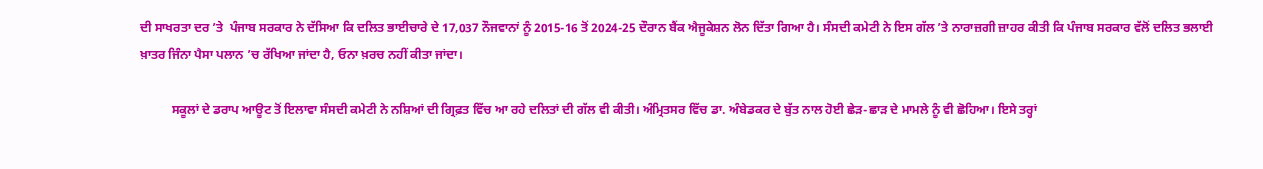ਦੀ ਸਾਖਰਤਾ ਦਰ ’ਤੇ  ਪੰਜਾਬ ਸਰਕਾਰ ਨੇ ਦੱਸਿਆ ਕਿ ਦਲਿਤ ਭਾਈਚਾਰੇ ਦੇ 17,037 ਨੌਜਵਾਨਾਂ ਨੂੰ 2015-16 ਤੋਂ 2024-25 ਦੌਰਾਨ ਬੈਂਕ ਐਜੂਕੇਸ਼ਨ ਲੋਨ ਦਿੱਤਾ ਗਿਆ ਹੈ। ਸੰਸਦੀ ਕਮੇਟੀ ਨੇ ਇਸ ਗੱਲ ’ਤੇ ਨਾਰਾਜ਼ਗੀ ਜ਼ਾਹਰ ਕੀਤੀ ਕਿ ਪੰਜਾਬ ਸਰਕਾਰ ਵੱਲੋਂ ਦਲਿਤ ਭਲਾਈ ਖ਼ਾਤਰ ਜਿੰਨਾ ਪੈਸਾ ਪਲਾਨ ’ਚ ਰੱਖਿਆ ਜਾਂਦਾ ਹੈ, ਓਨਾ ਖ਼ਰਚ ਨਹੀਂ ਕੀਤਾ ਜਾਂਦਾ।

          ਸਕੂਲਾਂ ਦੇ ਡਰਾਪ ਆਊਟ ਤੋਂ ਇਲਾਵਾ ਸੰਸਦੀ ਕਮੇਟੀ ਨੇ ਨਸ਼ਿਆਂ ਦੀ ਗ੍ਰਿਫ਼ਤ ਵਿੱਚ ਆ ਰਹੇ ਦਲਿਤਾਂ ਦੀ ਗੱਲ ਵੀ ਕੀਤੀ। ਅੰਮ੍ਰਿਤਸਰ ਵਿੱਚ ਡਾ. ਅੰਬੇਡਕਰ ਦੇ ਬੁੱਤ ਨਾਲ ਹੋਈ ਛੇੜ-ਛਾੜ ਦੇ ਮਾਮਲੇ ਨੂੰ ਵੀ ਛੋਹਿਆ। ਇਸੇ ਤਰ੍ਹਾਂ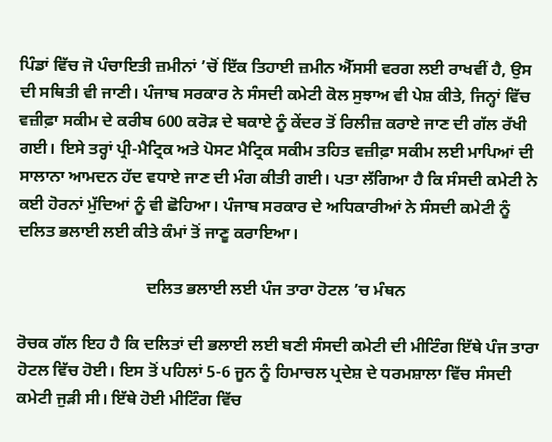ਪਿੰਡਾਂ ਵਿੱਚ ਜੋ ਪੰਚਾਇਤੀ ਜ਼ਮੀਨਾਂ ’ਚੋਂ ਇੱਕ ਤਿਹਾਈ ਜ਼ਮੀਨ ਐੱਸਸੀ ਵਰਗ ਲਈ ਰਾਖਵੀਂ ਹੈ, ਉਸ ਦੀ ਸਥਿਤੀ ਵੀ ਜਾਣੀ। ਪੰਜਾਬ ਸਰਕਾਰ ਨੇ ਸੰਸਦੀ ਕਮੇਟੀ ਕੋਲ ਸੁਝਾਅ ਵੀ ਪੇਸ਼ ਕੀਤੇ, ਜਿਨ੍ਹਾਂ ਵਿੱਚ ਵਜ਼ੀਫ਼ਾ ਸਕੀਮ ਦੇ ਕਰੀਬ 600 ਕਰੋੜ ਦੇ ਬਕਾਏ ਨੂੰ ਕੇਂਦਰ ਤੋਂ ਰਿਲੀਜ਼ ਕਰਾਏ ਜਾਣ ਦੀ ਗੱਲ ਰੱਖੀ ਗਈ। ਇਸੇ ਤਰ੍ਹਾਂ ਪ੍ਰੀ-ਮੈਟ੍ਰਿਕ ਅਤੇ ਪੋਸਟ ਮੈਟ੍ਰਿਕ ਸਕੀਮ ਤਹਿਤ ਵਜ਼ੀਫ਼ਾ ਸਕੀਮ ਲਈ ਮਾਪਿਆਂ ਦੀ ਸਾਲਾਨਾ ਆਮਦਨ ਹੱਦ ਵਧਾਏ ਜਾਣ ਦੀ ਮੰਗ ਕੀਤੀ ਗਈ। ਪਤਾ ਲੱਗਿਆ ਹੈ ਕਿ ਸੰਸਦੀ ਕਮੇਟੀ ਨੇ ਕਈ ਹੋਰਨਾਂ ਮੁੱਦਿਆਂ ਨੂੰ ਵੀ ਛੋਹਿਆ। ਪੰਜਾਬ ਸਰਕਾਰ ਦੇ ਅਧਿਕਾਰੀਆਂ ਨੇ ਸੰਸਦੀ ਕਮੇਟੀ ਨੂੰ ਦਲਿਤ ਭਲਾਈ ਲਈ ਕੀਤੇ ਕੰਮਾਂ ਤੋਂ ਜਾਣੂ ਕਰਾਇਆ।

                               ਦਲਿਤ ਭਲਾਈ ਲਈ ਪੰਜ ਤਾਰਾ ਹੋਟਲ ’ਚ ਮੰਥਨ

ਰੋਚਕ ਗੱਲ ਇਹ ਹੈ ਕਿ ਦਲਿਤਾਂ ਦੀ ਭਲਾਈ ਲਈ ਬਣੀ ਸੰਸਦੀ ਕਮੇਟੀ ਦੀ ਮੀਟਿੰਗ ਇੱਥੇ ਪੰਜ ਤਾਰਾ ਹੋਟਲ ਵਿੱਚ ਹੋਈ। ਇਸ ਤੋਂ ਪਹਿਲਾਂ 5-6 ਜੂਨ ਨੂੰ ਹਿਮਾਚਲ ਪ੍ਰਦੇਸ਼ ਦੇ ਧਰਮਸ਼ਾਲਾ ਵਿੱਚ ਸੰਸਦੀ ਕਮੇਟੀ ਜੁੜੀ ਸੀ। ਇੱਥੇ ਹੋਈ ਮੀਟਿੰਗ ਵਿੱਚ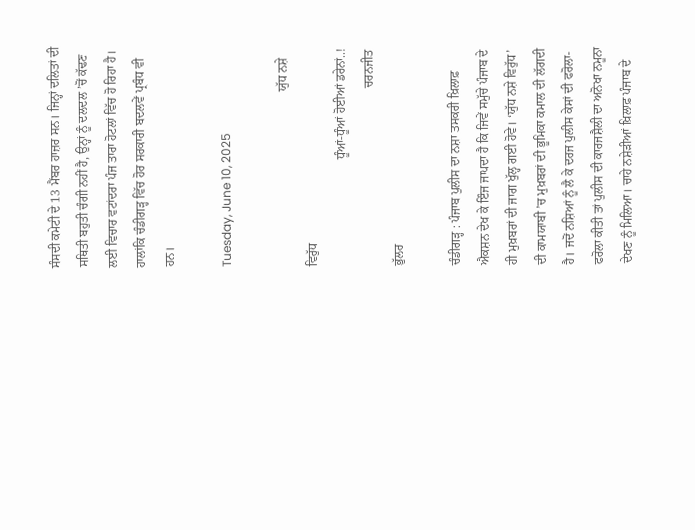ਸੰਸਦੀ ਕਮੇਟੀ ਦੇ 13 ਮੈਂਬਰ ਹਾਜ਼ਰ ਸਨ। ਜਿਨ੍ਹਾਂ ਦਲਿਤਾਂ ਦੀ ਸਥਿਤੀ ਬਹੁਤੀ ਚੰਗੀ ਨਹੀਂ ਹੈ, ਉਨ੍ਹਾਂ ਨੂੰ ਦਲਦਲ ’ਚੋਂ ਕੱਢਣ ਲਈ ਵਿਚਾਰ ਵਟਾਂਦਰਾ ਪੰਜ ਤਾਰਾ ਹੋਟਲਾਂ ਵਿੱਚ ਹੋ ਰਿਹਾ ਹੈ। ਹਾਲਾਂਕਿ ਚੰਡੀਗੜ੍ਹ ਵਿੱਚ ਹੋਰ ਸਰਕਾਰੀ ਬਦਲਵੇਂ ਪ੍ਰਬੰਧ ਵੀ ਹਨ।

Tuesday, June 10, 2025

                                                        ਯੁੱਧ ਨਸ਼ੇ ਵਿਰੁੱਧ
                                  ਧੂੰਆਂ-ਧੂੰਆਂ ਹੋਈਆਂ ਡਰੇਨਾਂ..!
                                                         ਚਰਨਜੀਤ ਭੁੱਲਰ

ਚੰਡੀਗੜ੍ਹ : ਪੰਜਾਬ ਪੁਲੀਸ ਦਾ ਨਸ਼ਾ ਤਸਕਰੀ ਖ਼ਿਲਾਫ਼ ਐਕਸ਼ਨ ਦੇਖ ਕੇ ਇੰਜ ਜਾਪਦਾ ਹੈ ਕਿ ਜਿਵੇਂ ਸਮੁੱਚੇ ਪੰਜਾਬ ਦੇ ਹੀ ਮੁਖ਼ਬਰਾਂ ਦੀ ਜਾਗ ਖੁੱਲ੍ਹ ਗਈ ਹੋਵੇ। ‘ਯੁੱਧ ਨਸ਼ੇ ਵਿਰੁੱਧ’ ਦੀ ਕਾਮਯਾਬੀ ’ਚ ਮੁਖ਼ਬਰਾਂ ਦੀ ਭੂਮਿਕਾ ਕਮਾਲ ਦੀ ਲੱਗਦੀ ਹੈ। ਜਦੋਂ ਨਸ਼ਿਆਂ ਨੂੰ ਲੈ ਕੇ ਦਰਜ ਪੁਲੀਸ ਕੇਸਾਂ ਦੀ ਫਰੋਲਾ-ਫਰੋਲਾ ਕੀਤੀ ਤਾਂ ਪੁਲੀਸ ਦੀ ਕਾਰਜਸ਼ੈਲੀ ਦਾ ਅਨੋਖਾ ਨਮੂਨਾ ਦੇਖਣ ਨੂੰ ਮਿਲਿਆ। ਚਾਹੇ ਨਸ਼ੇੜੀਆਂ ਖ਼ਿਲਾਫ਼ ਪੰਜਾਬ ਦੇ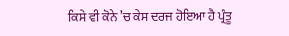ਕਿਸੇ ਵੀ ਕੋਨੇ ’ਚ ਕੇਸ ਦਰਜ ਹੋਇਆ ਹੈ ਪ੍ਰੰਤੂ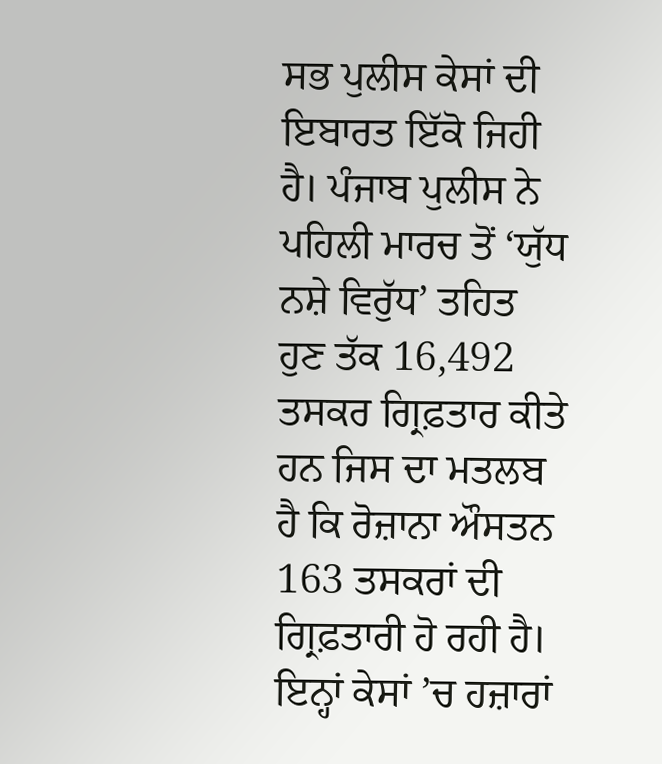ਸਭ ਪੁਲੀਸ ਕੇਸਾਂ ਦੀ ਇਬਾਰਤ ਇੱਕੋ ਜਿਹੀ ਹੈ। ਪੰਜਾਬ ਪੁਲੀਸ ਨੇ ਪਹਿਲੀ ਮਾਰਚ ਤੋਂ ‘ਯੁੱਧ ਨਸ਼ੇ ਵਿਰੁੱਧ’ ਤਹਿਤ ਹੁਣ ਤੱਕ 16,492 ਤਸਕਰ ਗ੍ਰਿਫ਼ਤਾਰ ਕੀਤੇ ਹਨ ਜਿਸ ਦਾ ਮਤਲਬ ਹੈ ਕਿ ਰੋਜ਼ਾਨਾ ਔਸਤਨ 163 ਤਸਕਰਾਂ ਦੀ ਗ੍ਰਿਫ਼ਤਾਰੀ ਹੋ ਰਹੀ ਹੈ। ਇਨ੍ਹਾਂ ਕੇਸਾਂ ’ਚ ਹਜ਼ਾਰਾਂ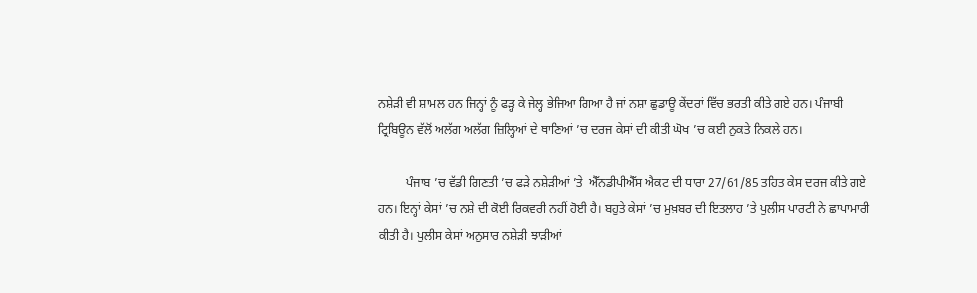ਨਸ਼ੇੜੀ ਵੀ ਸ਼ਾਮਲ ਹਨ ਜਿਨ੍ਹਾਂ ਨੂੰ ਫੜ੍ਹ ਕੇ ਜੇਲ੍ਹ ਭੇਜਿਆ ਗਿਆ ਹੈ ਜਾਂ ਨਸ਼ਾ ਛੁਡਾਊ ਕੇਂਦਰਾਂ ਵਿੱਚ ਭਰਤੀ ਕੀਤੇ ਗਏ ਹਨ। ਪੰਜਾਬੀ ਟ੍ਰਿਬਿਊਨ ਵੱਲੋਂ ਅਲੱਗ ਅਲੱਗ ਜ਼ਿਲ੍ਹਿਆਂ ਦੇ ਥਾਣਿਆਂ ’ਚ ਦਰਜ ਕੇਸਾਂ ਦੀ ਕੀਤੀ ਘੋਖ ’ਚ ਕਈ ਨੁਕਤੇ ਨਿਕਲੇ ਹਨ।

         ਪੰਜਾਬ ’ਚ ਵੱਡੀ ਗਿਣਤੀ ’ਚ ਫੜੇ ਨਸ਼ੇੜੀਆਂ ’ਤੇ  ਐੱਨਡੀਪੀਐੱਸ ਐਕਟ ਦੀ ਧਾਰਾ 27/61/85 ਤਹਿਤ ਕੇਸ ਦਰਜ ਕੀਤੇ ਗਏ ਹਨ। ਇਨ੍ਹਾਂ ਕੇਸਾਂ ’ਚ ਨਸ਼ੇ ਦੀ ਕੋਈ ਰਿਕਵਰੀ ਨਹੀਂ ਹੋਈ ਹੈ। ਬਹੁਤੇ ਕੇਸਾਂ ’ਚ ਮੁਖ਼ਬਰ ਦੀ ਇਤਲਾਹ ’ਤੇ ਪੁਲੀਸ ਪਾਰਟੀ ਨੇ ਛਾਪਾਮਾਰੀ ਕੀਤੀ ਹੈ। ਪੁਲੀਸ ਕੇਸਾਂ ਅਨੁਸਾਰ ਨਸ਼ੇੜੀ ਝਾੜੀਆਂ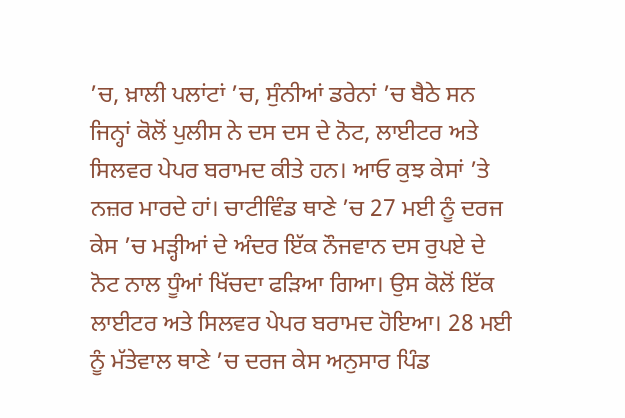’ਚ, ਖ਼ਾਲੀ ਪਲਾਂਟਾਂ ’ਚ, ਸੁੰਨੀਆਂ ਡਰੇਨਾਂ ’ਚ ਬੈਠੇ ਸਨ ਜਿਨ੍ਹਾਂ ਕੋਲੋਂ ਪੁਲੀਸ ਨੇ ਦਸ ਦਸ ਦੇ ਨੋਟ, ਲਾਈਟਰ ਅਤੇ ਸਿਲਵਰ ਪੇਪਰ ਬਰਾਮਦ ਕੀਤੇ ਹਨ। ਆਓ ਕੁਝ ਕੇਸਾਂ ’ਤੇ ਨਜ਼ਰ ਮਾਰਦੇ ਹਾਂ। ਚਾਟੀਵਿੰਡ ਥਾਣੇ ’ਚ 27 ਮਈ ਨੂੰ ਦਰਜ ਕੇਸ ’ਚ ਮੜ੍ਹੀਆਂ ਦੇ ਅੰਦਰ ਇੱਕ ਨੌਜਵਾਨ ਦਸ ਰੁਪਏ ਦੇ ਨੋਟ ਨਾਲ ਧੂੰਆਂ ਖਿੱਚਦਾ ਫੜਿਆ ਗਿਆ। ਉਸ ਕੋਲੋਂ ਇੱਕ ਲਾਈਟਰ ਅਤੇ ਸਿਲਵਰ ਪੇਪਰ ਬਰਾਮਦ ਹੋਇਆ। 28 ਮਈ ਨੂੰ ਮੱਤੇਵਾਲ ਥਾਣੇ ’ਚ ਦਰਜ ਕੇਸ ਅਨੁਸਾਰ ਪਿੰਡ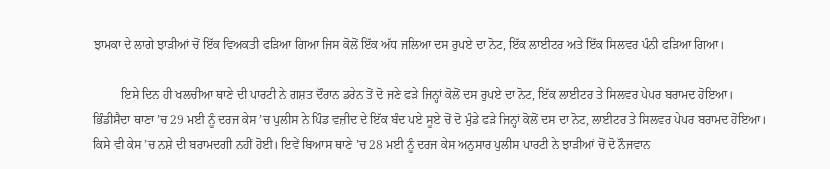ਝਾਮਕਾ ਦੇ ਲਾਗੇ ਝਾੜੀਆਂ ਚੋਂ ਇੱਕ ਵਿਅਕਤੀ ਫੜਿਆ ਗਿਆ ਜਿਸ ਕੋਲੋਂ ਇੱਕ ਅੱਧ ਜਲਿਆ ਦਸ ਰੁਪਏ ਦਾ ਨੋਟ, ਇੱਕ ਲਾਈਟਰ ਅਤੇ ਇੱਕ ਸਿਲਵਰ ਪੰਨੀ ਫੜਿਆ ਗਿਆ।

         ਇਸੇ ਦਿਨ ਹੀ ਖਲਚੀਆ ਥਾਣੇ ਦੀ ਪਾਰਟੀ ਨੇ ਗਸ਼ਤ ਦੌਰਾਨ ਡਰੇਨ ਤੋਂ ਦੋ ਜਣੇ ਫੜੇ ਜਿਨ੍ਹਾਂ ਕੋਲੋਂ ਦਸ ਰੁਪਏ ਦਾ ਨੋਟ, ਇੱਕ ਲਾਈਟਰ ਤੇ ਸਿਲਵਰ ਪੇਪਰ ਬਰਾਮਦ ਹੋਇਆ। ਭਿੰਡੀਸੈਦਾ ਥਾਣਾ ’ਚ 29 ਮਈ ਨੂੰ ਦਰਜ ਕੇਸ ’ਚ ਪੁਲੀਸ ਨੇ ਪਿੰਡ ਵਜ਼ੀਦ ਦੇ ਇੱਕ ਬੰਦ ਪਏ ਸੂਏ ਚੋਂ ਦੋ ਮੁੰਡੇ ਫੜੇ ਜਿਨ੍ਹਾਂ ਕੋਲੋਂ ਦਸ ਦਾ ਨੋਟ, ਲਾਈਟਰ ਤੇ ਸਿਲਵਰ ਪੇਪਰ ਬਰਾਮਦ ਹੋਇਆ। ਕਿਸੇ ਵੀ ਕੇਸ ’ਚ ਨਸ਼ੇ ਦੀ ਬਰਾਮਦਗੀ ਨਹੀਂ ਹੋਈ। ਇਵੇਂ ਬਿਆਸ ਥਾਣੇ ’ਚ 28 ਮਈ ਨੂੰ ਦਰਜ ਕੇਸ ਅਨੁਸਾਰ ਪੁਲੀਸ ਪਾਰਟੀ ਨੇ ਝਾੜੀਆਂ ਚੋਂ ਦੋ ਨੌਜਵਾਨ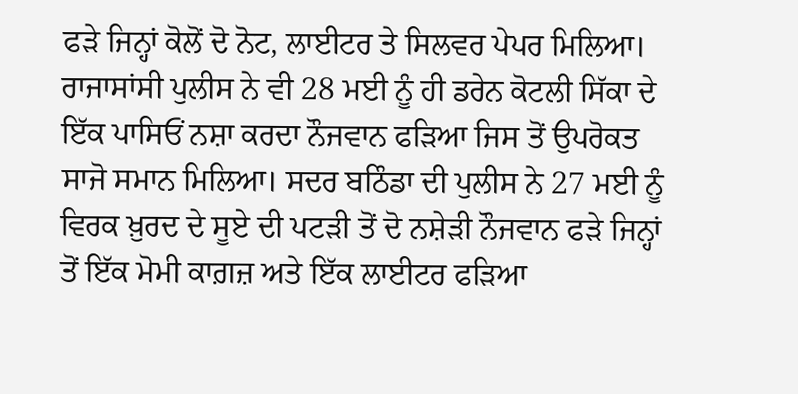ਫੜੇ ਜਿਨ੍ਹਾਂ ਕੋਲੋਂ ਦੋ ਨੋਟ, ਲਾਈਟਰ ਤੇ ਸਿਲਵਰ ਪੇਪਰ ਮਿਲਿਆ। ਰਾਜਾਸਾਂਸੀ ਪੁਲੀਸ ਨੇ ਵੀ 28 ਮਈ ਨੂੰ ਹੀ ਡਰੇਨ ਕੋਟਲੀ ਸਿੱਕਾ ਦੇ ਇੱਕ ਪਾਸਿਓਂ ਨਸ਼ਾ ਕਰਦਾ ਨੌਜਵਾਨ ਫੜਿਆ ਜਿਸ ਤੋਂ ਉਪਰੋਕਤ ਸਾਜੋ ਸਮਾਨ ਮਿਲਿਆ। ਸਦਰ ਬਠਿੰਡਾ ਦੀ ਪੁਲੀਸ ਨੇ 27 ਮਈ ਨੂੰ ਵਿਰਕ ਖ਼ੁਰਦ ਦੇ ਸੂਏ ਦੀ ਪਟੜੀ ਤੋਂ ਦੋ ਨਸ਼ੇੜੀ ਨੌਜਵਾਨ ਫੜੇ ਜਿਨ੍ਹਾਂ ਤੋਂ ਇੱਕ ਮੋਮੀ ਕਾਗ਼ਜ਼ ਅਤੇ ਇੱਕ ਲਾਈਟਰ ਫੜਿਆ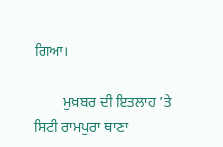ਗਿਆ।

        ਮੁਖ਼ਬਰ ਦੀ ਇਤਲਾਹ ’ਤੇ ਸਿਟੀ ਰਾਮਪੁਰਾ ਥਾਣਾ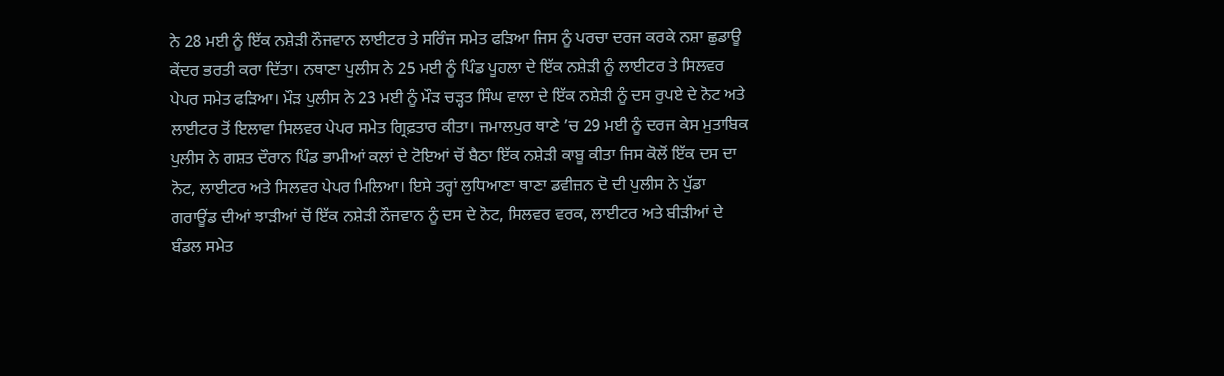ਨੇ 28 ਮਈ ਨੂੰ ਇੱਕ ਨਸ਼ੇੜੀ ਨੌਜਵਾਨ ਲਾਈਟਰ ਤੇ ਸਰਿੰਜ ਸਮੇਤ ਫੜਿਆ ਜਿਸ ਨੂੰ ਪਰਚਾ ਦਰਜ ਕਰਕੇ ਨਸ਼ਾ ਛੁਡਾਊ ਕੇਂਦਰ ਭਰਤੀ ਕਰਾ ਦਿੱਤਾ। ਨਥਾਣਾ ਪੁਲੀਸ ਨੇ 25 ਮਈ ਨੂੰ ਪਿੰਡ ਪੂਹਲਾ ਦੇ ਇੱਕ ਨਸ਼ੇੜੀ ਨੂੰ ਲਾਈਟਰ ਤੇ ਸਿਲਵਰ ਪੇਪਰ ਸਮੇਤ ਫੜਿਆ। ਮੌੜ ਪੁਲੀਸ ਨੇ 23 ਮਈ ਨੂੰ ਮੌੜ ਚੜ੍ਹਤ ਸਿੰਘ ਵਾਲਾ ਦੇ ਇੱਕ ਨਸ਼ੇੜੀ ਨੂੰ ਦਸ ਰੁਪਏ ਦੇ ਨੋਟ ਅਤੇ ਲਾਈਟਰ ਤੋਂ ਇਲਾਵਾ ਸਿਲਵਰ ਪੇਪਰ ਸਮੇਤ ਗ੍ਰਿਫ਼ਤਾਰ ਕੀਤਾ। ਜਮਾਲਪੁਰ ਥਾਣੇ ’ਚ 29 ਮਈ ਨੂੰ ਦਰਜ ਕੇਸ ਮੁਤਾਬਿਕ ਪੁਲੀਸ ਨੇ ਗਸ਼ਤ ਦੌਰਾਨ ਪਿੰਡ ਭਾਮੀਆਂ ਕਲਾਂ ਦੇ ਟੋਇਆਂ ਚੋਂ ਬੈਠਾ ਇੱਕ ਨਸ਼ੇੜੀ ਕਾਬੂ ਕੀਤਾ ਜਿਸ ਕੋਲੋਂ ਇੱਕ ਦਸ ਦਾ ਨੋਟ, ਲਾਈਟਰ ਅਤੇ ਸਿਲਵਰ ਪੇਪਰ ਮਿਲਿਆ। ਇਸੇ ਤਰ੍ਹਾਂ ਲੁਧਿਆਣਾ ਥਾਣਾ ਡਵੀਜ਼ਨ ਦੋ ਦੀ ਪੁਲੀਸ ਨੇ ਪੁੱਡਾ ਗਰਾਊਂਡ ਦੀਆਂ ਝਾੜੀਆਂ ਚੋਂ ਇੱਕ ਨਸ਼ੇੜੀ ਨੌਜਵਾਨ ਨੂੰ ਦਸ ਦੇ ਨੋਟ, ਸਿਲਵਰ ਵਰਕ, ਲਾਈਟਰ ਅਤੇ ਬੀੜੀਆਂ ਦੇ ਬੰਡਲ ਸਮੇਤ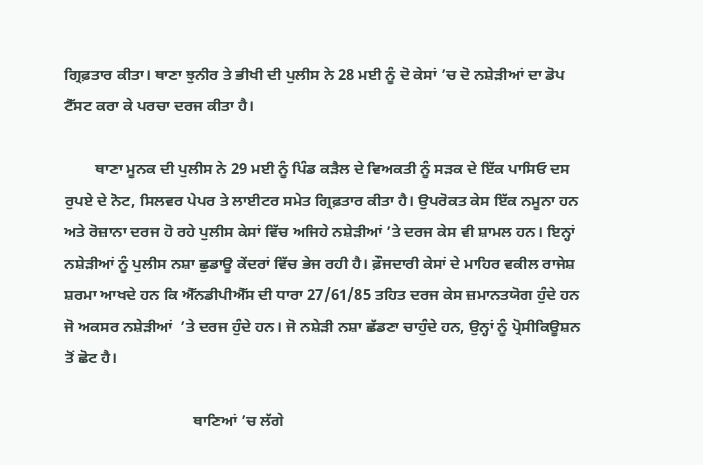ਗ੍ਰਿਫ਼ਤਾਰ ਕੀਤਾ। ਥਾਣਾ ਝੁਨੀਰ ਤੇ ਭੀਖੀ ਦੀ ਪੁਲੀਸ ਨੇ 28 ਮਈ ਨੂੰ ਦੋ ਕੇਸਾਂ ’ਚ ਦੋ ਨਸ਼ੇੜੀਆਂ ਦਾ ਡੋਪ ਟੈੱਸਟ ਕਰਾ ਕੇ ਪਰਚਾ ਦਰਜ ਕੀਤਾ ਹੈ।

        ਥਾਣਾ ਮੂਨਕ ਦੀ ਪੁਲੀਸ ਨੇ 29 ਮਈ ਨੂੰ ਪਿੰਡ ਕੜੈਲ ਦੇ ਵਿਅਕਤੀ ਨੂੰ ਸੜਕ ਦੇ ਇੱਕ ਪਾਸਿਓ ਦਸ ਰੁਪਏ ਦੇ ਨੋਟ, ਸਿਲਵਰ ਪੇਪਰ ਤੇ ਲਾਈਟਰ ਸਮੇਤ ਗ੍ਰਿਫ਼ਤਾਰ ਕੀਤਾ ਹੈ। ਉਪਰੋਕਤ ਕੇਸ ਇੱਕ ਨਮੂਨਾ ਹਨ ਅਤੇ ਰੋਜ਼ਾਨਾ ਦਰਜ ਹੋ ਰਹੇ ਪੁਲੀਸ ਕੇਸਾਂ ਵਿੱਚ ਅਜਿਹੇ ਨਸ਼ੇੜੀਆਂ ’ਤੇ ਦਰਜ ਕੇਸ ਵੀ ਸ਼ਾਮਲ ਹਨ। ਇਨ੍ਹਾਂ ਨਸ਼ੇੜੀਆਂ ਨੂੰ ਪੁਲੀਸ ਨਸ਼ਾ ਛੁਡਾਊ ਕੇਂਦਰਾਂ ਵਿੱਚ ਭੇਜ ਰਹੀ ਹੈ। ਫ਼ੌਜਦਾਰੀ ਕੇਸਾਂ ਦੇ ਮਾਹਿਰ ਵਕੀਲ ਰਾਜੇਸ਼ ਸ਼ਰਮਾ ਆਖਦੇ ਹਨ ਕਿ ਐੱਨਡੀਪੀਐੱਸ ਦੀ ਧਾਰਾ 27/61/85 ਤਹਿਤ ਦਰਜ ਕੇਸ ਜ਼ਮਾਨਤਯੋਗ ਹੁੰਦੇ ਹਨ ਜੋ ਅਕਸਰ ਨਸ਼ੇੜੀਆਂ  ’ਤੇ ਦਰਜ ਹੁੰਦੇ ਹਨ। ਜੋ ਨਸ਼ੇੜੀ ਨਸ਼ਾ ਛੱਡਣਾ ਚਾਹੁੰਦੇ ਹਨ, ਉਨ੍ਹਾਂ ਨੂੰ ਪ੍ਰੋਸੀਕਿਊਸ਼ਨ ਤੋਂ ਛੋਟ ਹੈ।

                                 ਥਾਣਿਆਂ ’ਚ ਲੱਗੇ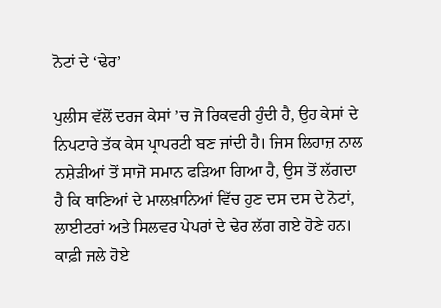ਨੋਟਾਂ ਦੇ ‘ਢੇਰ’

ਪੁਲੀਸ ਵੱਲੋਂ ਦਰਜ ਕੇਸਾਂ ’ਚ ਜੋ ਰਿਕਵਰੀ ਹੁੰਦੀ ਹੈ, ਉਹ ਕੇਸਾਂ ਦੇ ਨਿਪਟਾਰੇ ਤੱਕ ਕੇਸ ਪ੍ਰਾਪਰਟੀ ਬਣ ਜਾਂਦੀ ਹੈ। ਜਿਸ ਲਿਹਾਜ਼ ਨਾਲ ਨਸ਼ੇੜੀਆਂ ਤੋਂ ਸਾਜੋ ਸਮਾਨ ਫੜਿਆ ਗਿਆ ਹੈ, ਉਸ ਤੋਂ ਲੱਗਦਾ ਹੈ ਕਿ ਥਾਣਿਆਂ ਦੇ ਮਾਲਖ਼ਾਨਿਆਂ ਵਿੱਚ ਹੁਣ ਦਸ ਦਸ ਦੇ ਨੋਟਾਂ, ਲਾਈਟਰਾਂ ਅਤੇ ਸਿਲਵਰ ਪੇਪਰਾਂ ਦੇ ਢੇਰ ਲੱਗ ਗਏ ਹੋਣੇ ਹਨ। ਕਾਫ਼ੀ ਜਲੇ ਹੋਏ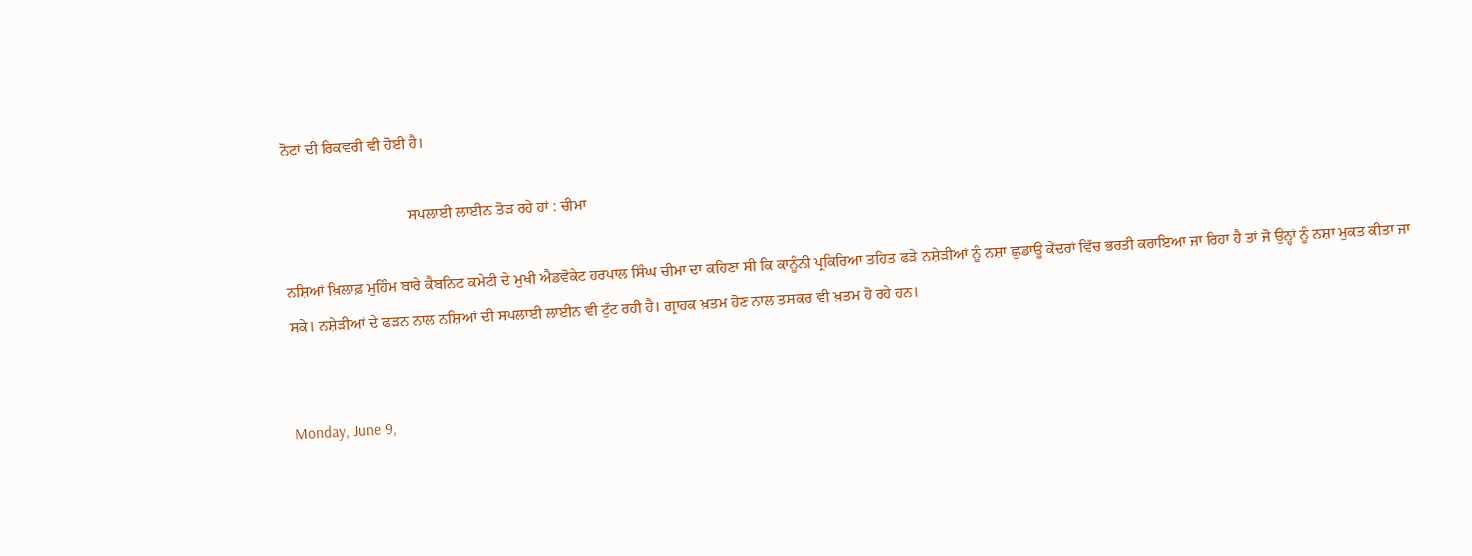ਨੋਟਾਂ ਦੀ ਰਿਕਵਰੀ ਵੀ ਹੋਈ ਹੈ।

                                ਸਪਲਾਈ ਲਾਈਨ ਤੋੜ ਰਹੇ ਹਾਂ : ਚੀਮਾ

ਨਸ਼ਿਆਂ ਖ਼ਿਲਾਫ਼ ਮੁਹਿੰਮ ਬਾਰੇ ਕੈਬਨਿਟ ਕਮੇਟੀ ਦੇ ਮੁਖੀ ਐਡਵੋਕੇਟ ਹਰਪਾਲ ਸਿੰਘ ਚੀਮਾ ਦਾ ਕਹਿਣਾ ਸੀ ਕਿ ਕਾਨੂੰਨੀ ਪ੍ਰਕਿਰਿਆ ਤਹਿਤ ਫੜੇ ਨਸ਼ੇੜੀਆਂ ਨੂੰ ਨਸ਼ਾ ਛੁਡਾਊ ਕੇਂਦਰਾਂ ਵਿੱਚ ਭਰਤੀ ਕਰਾਇਆ ਜਾ ਰਿਹਾ ਹੈ ਤਾਂ ਜੋ ਉਨ੍ਹਾਂ ਨੂੰ ਨਸ਼ਾ ਮੁਕਤ ਕੀਤਾ ਜਾ ਸਕੇ। ਨਸ਼ੇੜੀਆਂ ਦੇ ਫੜਨ ਨਾਲ ਨਸ਼ਿਆਂ ਦੀ ਸਪਲਾਈ ਲਾਈਨ ਵੀ ਟੁੱਟ ਰਹੀ ਹੈ। ਗ੍ਰਾਹਕ ਖ਼ਤਮ ਹੋਣ ਨਾਲ ਤਸਕਰ ਵੀ ਖ਼ਤਮ ਹੋ ਰਹੇ ਹਨ।


Monday, June 9,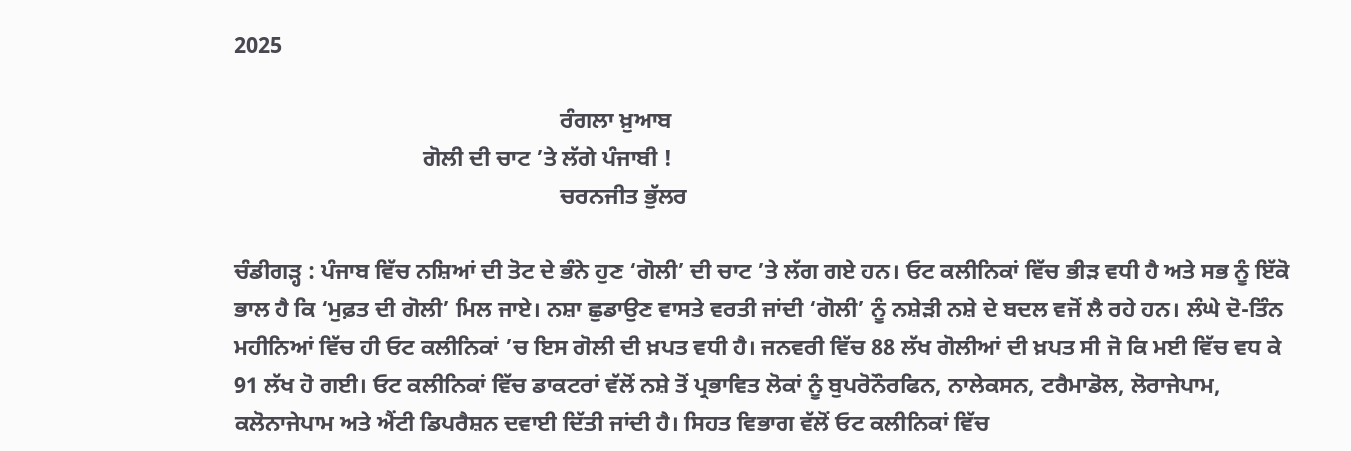2025

                                                         ਰੰਗਲਾ ਖ਼ੁਆਬ
                                 ਗੋਲੀ ਦੀ ਚਾਟ ’ਤੇ ਲੱਗੇ ਪੰਜਾਬੀ !
                                                         ਚਰਨਜੀਤ ਭੁੱਲਰ

ਚੰਡੀਗੜ੍ਹ : ਪੰਜਾਬ ਵਿੱਚ ਨਸ਼ਿਆਂ ਦੀ ਤੋਟ ਦੇ ਭੰਨੇ ਹੁਣ ‘ਗੋਲੀ’ ਦੀ ਚਾਟ ’ਤੇ ਲੱਗ ਗਏ ਹਨ। ਓਟ ਕਲੀਨਿਕਾਂ ਵਿੱਚ ਭੀੜ ਵਧੀ ਹੈ ਅਤੇ ਸਭ ਨੂੰ ਇੱਕੋ ਭਾਲ ਹੈ ਕਿ ‘ਮੁਫ਼ਤ ਦੀ ਗੋਲੀ’ ਮਿਲ ਜਾਏ। ਨਸ਼ਾ ਛੁਡਾਉਣ ਵਾਸਤੇ ਵਰਤੀ ਜਾਂਦੀ ‘ਗੋਲੀ’ ਨੂੰ ਨਸ਼ੇੜੀ ਨਸ਼ੇ ਦੇ ਬਦਲ ਵਜੋਂ ਲੈ ਰਹੇ ਹਨ। ਲੰਘੇ ਦੋ-ਤਿੰਨ ਮਹੀਨਿਆਂ ਵਿੱਚ ਹੀ ਓਟ ਕਲੀਨਿਕਾਂ ’ਚ ਇਸ ਗੋਲੀ ਦੀ ਖ਼ਪਤ ਵਧੀ ਹੈ। ਜਨਵਰੀ ਵਿੱਚ 88 ਲੱਖ ਗੋਲੀਆਂ ਦੀ ਖ਼ਪਤ ਸੀ ਜੋ ਕਿ ਮਈ ਵਿੱਚ ਵਧ ਕੇ 91 ਲੱਖ ਹੋ ਗਈ। ਓਟ ਕਲੀਨਿਕਾਂ ਵਿੱਚ ਡਾਕਟਰਾਂ ਵੱਲੋਂ ਨਸ਼ੇ ਤੋਂ ਪ੍ਰਭਾਵਿਤ ਲੋਕਾਂ ਨੂੰ ਬੁਪਰੋਨੌਰਫਿਨ, ਨਾਲੇਕਸਨ, ਟਰੈਮਾਡੋਲ, ਲੋਰਾਜੇਪਾਮ, ਕਲੋਨਾਜੇਪਾਮ ਅਤੇ ਐਂਟੀ ਡਿਪਰੈਸ਼ਨ ਦਵਾਈ ਦਿੱਤੀ ਜਾਂਦੀ ਹੈ। ਸਿਹਤ ਵਿਭਾਗ ਵੱਲੋਂ ਓਟ ਕਲੀਨਿਕਾਂ ਵਿੱਚ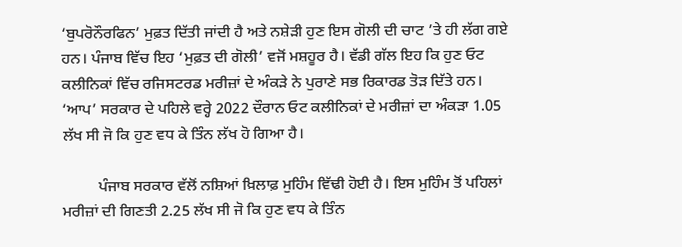‘ਬੁਪਰੋਨੌਰਫਿਨ’ ਮੁਫ਼ਤ ਦਿੱਤੀ ਜਾਂਦੀ ਹੈ ਅਤੇ ਨਸ਼ੇੜੀ ਹੁਣ ਇਸ ਗੋਲੀ ਦੀ ਚਾਟ ’ਤੇ ਹੀ ਲੱਗ ਗਏ ਹਨ। ਪੰਜਾਬ ਵਿੱਚ ਇਹ ‘ਮੁਫ਼ਤ ਦੀ ਗੋਲੀ’ ਵਜੋਂ ਮਸ਼ਹੂਰ ਹੈ। ਵੱਡੀ ਗੱਲ ਇਹ ਕਿ ਹੁਣ ਓਟ ਕਲੀਨਿਕਾਂ ਵਿੱਚ ਰਜਿਸਟਰਡ ਮਰੀਜ਼ਾਂ ਦੇ ਅੰਕੜੇ ਨੇ ਪੁਰਾਣੇ ਸਭ ਰਿਕਾਰਡ ਤੋੜ ਦਿੱਤੇ ਹਨ। ‘ਆਪ’ ਸਰਕਾਰ ਦੇ ਪਹਿਲੇ ਵਰ੍ਹੇ 2022 ਦੌਰਾਨ ਓਟ ਕਲੀਨਿਕਾਂ ਦੇ ਮਰੀਜ਼ਾਂ ਦਾ ਅੰਕੜਾ 1.05 ਲੱਖ ਸੀ ਜੋ ਕਿ ਹੁਣ ਵਧ ਕੇ ਤਿੰਨ ਲੱਖ ਹੋ ਗਿਆ ਹੈ।

         ਪੰਜਾਬ ਸਰਕਾਰ ਵੱਲੋਂ ਨਸ਼ਿਆਂ ਖ਼ਿਲਾਫ਼ ਮੁਹਿੰਮ ਵਿੱਢੀ ਹੋਈ ਹੈ। ਇਸ ਮੁਹਿੰਮ ਤੋਂ ਪਹਿਲਾਂ ਮਰੀਜ਼ਾਂ ਦੀ ਗਿਣਤੀ 2.25 ਲੱਖ ਸੀ ਜੋ ਕਿ ਹੁਣ ਵਧ ਕੇ ਤਿੰਨ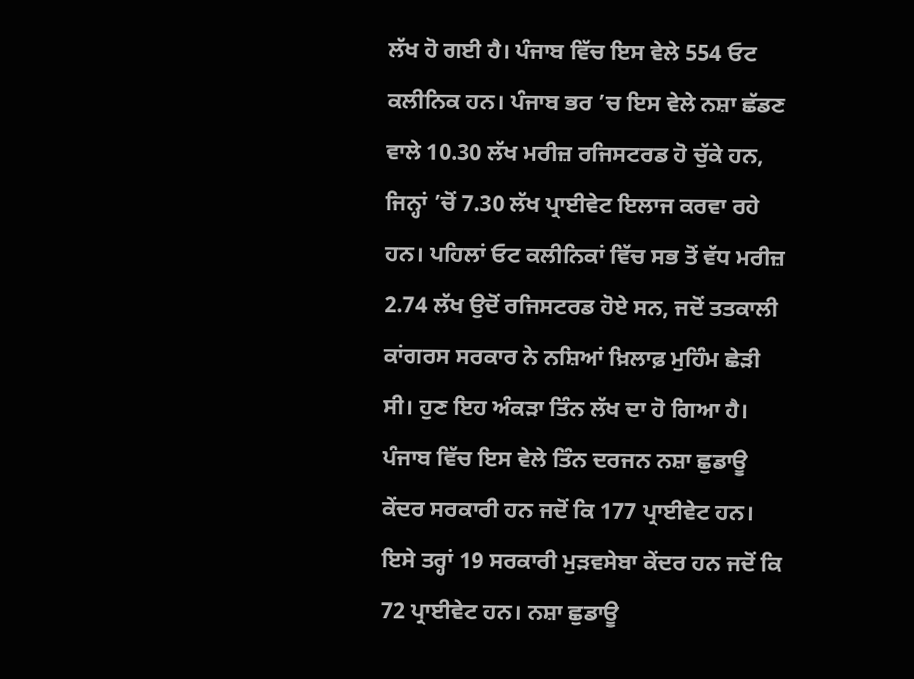ਲੱਖ ਹੋ ਗਈ ਹੈ। ਪੰਜਾਬ ਵਿੱਚ ਇਸ ਵੇਲੇ 554 ਓਟ ਕਲੀਨਿਕ ਹਨ। ਪੰਜਾਬ ਭਰ ’ਚ ਇਸ ਵੇਲੇ ਨਸ਼ਾ ਛੱਡਣ ਵਾਲੇ 10.30 ਲੱਖ ਮਰੀਜ਼ ਰਜਿਸਟਰਡ ਹੋ ਚੁੱਕੇ ਹਨ, ਜਿਨ੍ਹਾਂ ’ਚੋਂ 7.30 ਲੱਖ ਪ੍ਰਾਈਵੇਟ ਇਲਾਜ ਕਰਵਾ ਰਹੇ ਹਨ। ਪਹਿਲਾਂ ਓਟ ਕਲੀਨਿਕਾਂ ਵਿੱਚ ਸਭ ਤੋਂ ਵੱਧ ਮਰੀਜ਼ 2.74 ਲੱਖ ਉਦੋਂ ਰਜਿਸਟਰਡ ਹੋਏ ਸਨ, ਜਦੋਂ ਤਤਕਾਲੀ ਕਾਂਗਰਸ ਸਰਕਾਰ ਨੇ ਨਸ਼ਿਆਂ ਖ਼ਿਲਾਫ਼ ਮੁਹਿੰਮ ਛੇੜੀ ਸੀ। ਹੁਣ ਇਹ ਅੰਕੜਾ ਤਿੰਨ ਲੱਖ ਦਾ ਹੋ ਗਿਆ ਹੈ। ਪੰਜਾਬ ਵਿੱਚ ਇਸ ਵੇਲੇ ਤਿੰਨ ਦਰਜਨ ਨਸ਼ਾ ਛੁਡਾਊ ਕੇਂਦਰ ਸਰਕਾਰੀ ਹਨ ਜਦੋਂ ਕਿ 177 ਪ੍ਰਾਈਵੇਟ ਹਨ। ਇਸੇ ਤਰ੍ਹਾਂ 19 ਸਰਕਾਰੀ ਮੁੜਵਸੇਬਾ ਕੇਂਦਰ ਹਨ ਜਦੋਂ ਕਿ 72 ਪ੍ਰਾਈਵੇਟ ਹਨ। ਨਸ਼ਾ ਛੁਡਾਊ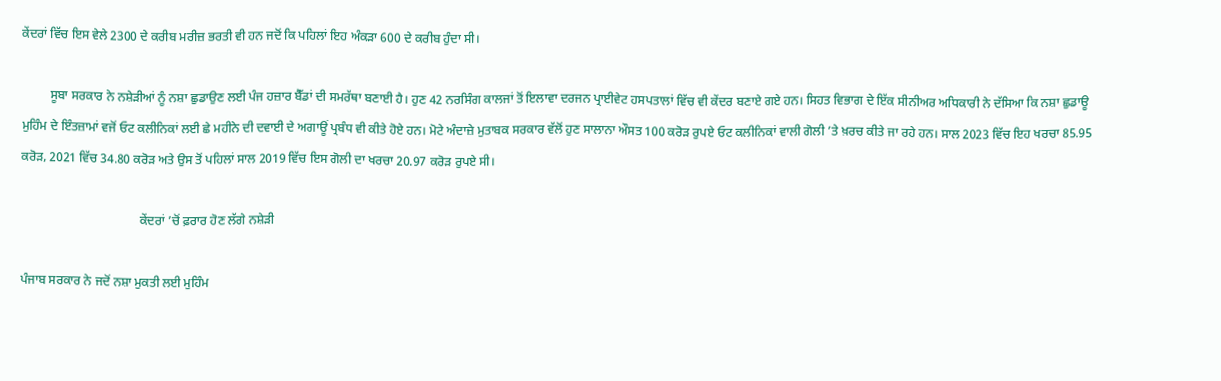ਕੇਂਦਰਾਂ ਵਿੱਚ ਇਸ ਵੇਲੇ 2300 ਦੇ ਕਰੀਬ ਮਰੀਜ਼ ਭਰਤੀ ਵੀ ਹਨ ਜਦੋਂ ਕਿ ਪਹਿਲਾਂ ਇਹ ਅੰਕੜਾ 600 ਦੇ ਕਰੀਬ ਹੁੰਦਾ ਸੀ।

         ਸੂਬਾ ਸਰਕਾਰ ਨੇ ਨਸ਼ੇੜੀਆਂ ਨੂੰ ਨਸ਼ਾ ਛੁਡਾਉਣ ਲਈ ਪੰਜ ਹਜ਼ਾਰ ਬੈੱਡਾਂ ਦੀ ਸਮਰੱਥਾ ਬਣਾਈ ਹੈ। ਹੁਣ 42 ਨਰਸਿੰਗ ਕਾਲਜਾਂ ਤੋਂ ਇਲਾਵਾ ਦਰਜਨ ਪ੍ਰਾਈਵੇਟ ਹਸਪਤਾਲਾਂ ਵਿੱਚ ਵੀ ਕੇਂਦਰ ਬਣਾਏ ਗਏ ਹਨ। ਸਿਹਤ ਵਿਭਾਗ ਦੇ ਇੱਕ ਸੀਨੀਅਰ ਅਧਿਕਾਰੀ ਨੇ ਦੱਸਿਆ ਕਿ ਨਸ਼ਾ ਛੁਡਾਊ ਮੁਹਿੰਮ ਦੇ ਇੰਤਜ਼ਾਮਾਂ ਵਜੋਂ ਓਟ ਕਲੀਨਿਕਾਂ ਲਈ ਛੇ ਮਹੀਨੇ ਦੀ ਦਵਾਈ ਦੇ ਅਗਾਊਂ ਪ੍ਰਬੰਧ ਵੀ ਕੀਤੇ ਹੋਏ ਹਨ। ਮੋਟੇ ਅੰਦਾਜ਼ੇ ਮੁਤਾਬਕ ਸਰਕਾਰ ਵੱਲੋਂ ਹੁਣ ਸਾਲਾਨਾ ਔਸਤ 100 ਕਰੋੜ ਰੁਪਏ ਓਟ ਕਲੀਨਿਕਾਂ ਵਾਲੀ ਗੋਲੀ ’ਤੇ ਖ਼ਰਚ ਕੀਤੇ ਜਾ ਰਹੇ ਹਨ। ਸਾਲ 2023 ਵਿੱਚ ਇਹ ਖਰਚਾ 85.95 ਕਰੋੜ, 2021 ਵਿੱਚ 34.80 ਕਰੋੜ ਅਤੇ ਉਸ ਤੋਂ ਪਹਿਲਾਂ ਸਾਲ 2019 ਵਿੱਚ ਇਸ ਗੋਲੀ ਦਾ ਖਰਚਾ 20.97 ਕਰੋੜ ਰੁਪਏ ਸੀ।

                                      ਕੇਂਦਰਾਂ ’ਚੋਂ ਫ਼ਰਾਰ ਹੋਣ ਲੱਗੇ ਨਸ਼ੇੜੀ

ਪੰਜਾਬ ਸਰਕਾਰ ਨੇ ਜਦੋਂ ਨਸ਼ਾ ਮੁਕਤੀ ਲਈ ਮੁਹਿੰਮ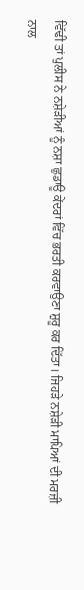ਵਿੱਢੀ ਤਾਂ ਪੁਲੀਸ ਨੇ ਨਸ਼ੇੜੀਆਂ ਨੂੰ ਨਸ਼ਾ ਛੁਡਾਊ ਕੇਂਦਰਾਂ ਵਿੱਚ ਭਰਤੀ ਕਰਵਾਉਣਾ ਸ਼ੁਰੂ ਕਰ ਦਿੱਤਾ। ਜਿਹੜੇ ਨਸ਼ੇੜੀ ਮਾਪਿਆਂ ਦੀ ਮਰਜ਼ੀ ਨਾਲ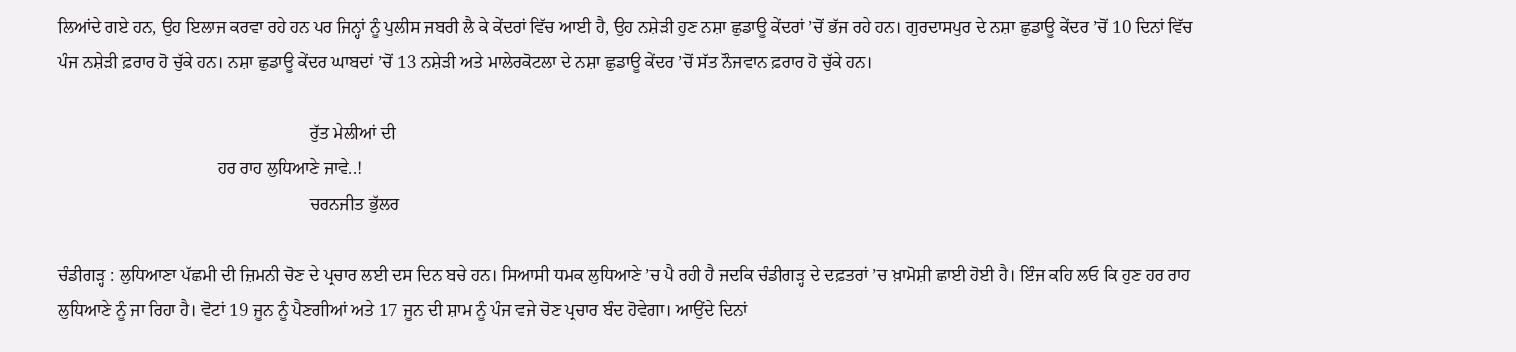ਲਿਆਂਦੇ ਗਏ ਹਨ, ਉਹ ਇਲਾਜ ਕਰਵਾ ਰਹੇ ਹਨ ਪਰ ਜਿਨ੍ਹਾਂ ਨੂੰ ਪੁਲੀਸ ਜਬਰੀ ਲੈ ਕੇ ਕੇਂਦਰਾਂ ਵਿੱਚ ਆਈ ਹੈ, ਉਹ ਨਸ਼ੇੜੀ ਹੁਣ ਨਸ਼ਾ ਛੁਡਾਊ ਕੇਂਦਰਾਂ ’ਚੋਂ ਭੱਜ ਰਹੇ ਹਨ। ਗੁਰਦਾਸਪੁਰ ਦੇ ਨਸ਼ਾ ਛੁਡਾਊ ਕੇਂਦਰ ’ਚੋਂ 10 ਦਿਨਾਂ ਵਿੱਚ ਪੰਜ ਨਸ਼ੇੜੀ ਫ਼ਰਾਰ ਹੋ ਚੁੱਕੇ ਹਨ। ਨਸ਼ਾ ਛੁਡਾਊ ਕੇਂਦਰ ਘਾਬਦਾਂ ’ਚੋਂ 13 ਨਸ਼ੇੜੀ ਅਤੇ ਮਾਲੇਰਕੋਟਲਾ ਦੇ ਨਸ਼ਾ ਛੁਡਾਊ ਕੇਂਦਰ ’ਚੋਂ ਸੱਤ ਨੌਜਵਾਨ ਫ਼ਰਾਰ ਹੋ ਚੁੱਕੇ ਹਨ।

                                                         ਰੁੱਤ ਮੇਲੀਆਂ ਦੀ
                                    ਹਰ ਰਾਹ ਲੁਧਿਆਣੇ ਜਾਵੇ..!
                                                         ਚਰਨਜੀਤ ਭੁੱਲਰ

ਚੰਡੀਗੜ੍ਹ : ਲੁਧਿਆਣਾ ਪੱਛਮੀ ਦੀ ਜ਼ਿਮਨੀ ਚੋਣ ਦੇ ਪ੍ਰਚਾਰ ਲਈ ਦਸ ਦਿਨ ਬਚੇ ਹਨ। ਸਿਆਸੀ ਧਮਕ ਲੁਧਿਆਣੇ ’ਚ ਪੈ ਰਹੀ ਹੈ ਜਦਕਿ ਚੰਡੀਗੜ੍ਹ ਦੇ ਦਫ਼ਤਰਾਂ ’ਚ ਖ਼ਾਮੋਸ਼ੀ ਛਾਈ ਹੋਈ ਹੈ। ਇੰਜ ਕਹਿ ਲਓ ਕਿ ਹੁਣ ਹਰ ਰਾਹ ਲੁਧਿਆਣੇ ਨੂੰ ਜਾ ਰਿਹਾ ਹੈ। ਵੋਟਾਂ 19 ਜੂਨ ਨੂੰ ਪੈਣਗੀਆਂ ਅਤੇ 17 ਜੂਨ ਦੀ ਸ਼ਾਮ ਨੂੰ ਪੰਜ ਵਜੇ ਚੋਣ ਪ੍ਰਚਾਰ ਬੰਦ ਹੋਵੇਗਾ। ਆਉਂਦੇ ਦਿਨਾਂ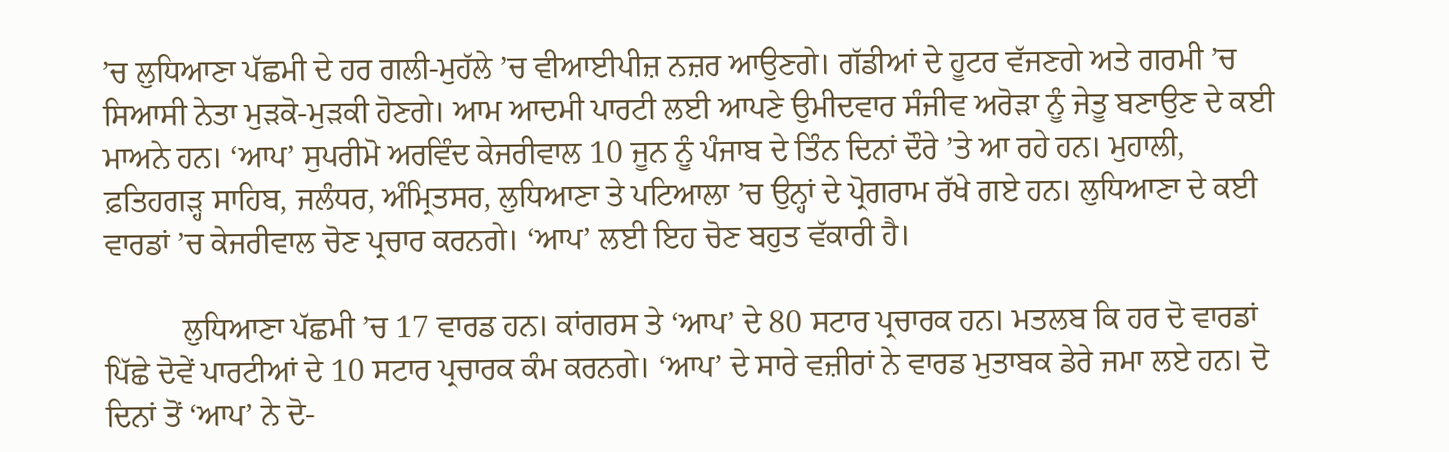’ਚ ਲੁਧਿਆਣਾ ਪੱਛਮੀ ਦੇ ਹਰ ਗਲੀ-ਮੁਹੱਲੇ ’ਚ ਵੀਆਈਪੀਜ਼ ਨਜ਼ਰ ਆਉਣਗੇ। ਗੱਡੀਆਂ ਦੇ ਹੂਟਰ ਵੱਜਣਗੇ ਅਤੇ ਗਰਮੀ ’ਚ ਸਿਆਸੀ ਨੇਤਾ ਮੁੜਕੋ-ਮੁੜਕੀ ਹੋਣਗੇ। ਆਮ ਆਦਮੀ ਪਾਰਟੀ ਲਈ ਆਪਣੇ ਉਮੀਦਵਾਰ ਸੰਜੀਵ ਅਰੋੜਾ ਨੂੰ ਜੇਤੂ ਬਣਾਉਣ ਦੇ ਕਈ ਮਾਅਨੇ ਹਨ। ‘ਆਪ’ ਸੁਪਰੀਮੋ ਅਰਵਿੰਦ ਕੇਜਰੀਵਾਲ 10 ਜੂਨ ਨੂੰ ਪੰਜਾਬ ਦੇ ਤਿੰਨ ਦਿਨਾਂ ਦੌਰੇ ’ਤੇ ਆ ਰਹੇ ਹਨ। ਮੁਹਾਲੀ, ਫ਼ਤਿਹਗੜ੍ਹ ਸਾਹਿਬ, ਜਲੰਧਰ, ਅੰਮ੍ਰਿਤਸਰ, ਲੁਧਿਆਣਾ ਤੇ ਪਟਿਆਲਾ ’ਚ ਉਨ੍ਹਾਂ ਦੇ ਪ੍ਰੋਗਰਾਮ ਰੱਖੇ ਗਏ ਹਨ। ਲੁਧਿਆਣਾ ਦੇ ਕਈ ਵਾਰਡਾਂ ’ਚ ਕੇਜਰੀਵਾਲ ਚੋਣ ਪ੍ਰਚਾਰ ਕਰਨਗੇ। ‘ਆਪ’ ਲਈ ਇਹ ਚੋਣ ਬਹੁਤ ਵੱਕਾਰੀ ਹੈ।

          ਲੁਧਿਆਣਾ ਪੱਛਮੀ ’ਚ 17 ਵਾਰਡ ਹਨ। ਕਾਂਗਰਸ ਤੇ ‘ਆਪ’ ਦੇ 80 ਸਟਾਰ ਪ੍ਰਚਾਰਕ ਹਨ। ਮਤਲਬ ਕਿ ਹਰ ਦੋ ਵਾਰਡਾਂ ਪਿੱਛੇ ਦੋਵੇਂ ਪਾਰਟੀਆਂ ਦੇ 10 ਸਟਾਰ ਪ੍ਰਚਾਰਕ ਕੰਮ ਕਰਨਗੇ। ‘ਆਪ’ ਦੇ ਸਾਰੇ ਵਜ਼ੀਰਾਂ ਨੇ ਵਾਰਡ ਮੁਤਾਬਕ ਡੇਰੇ ਜਮਾ ਲਏ ਹਨ। ਦੋ ਦਿਨਾਂ ਤੋਂ ‘ਆਪ’ ਨੇ ਦੋ-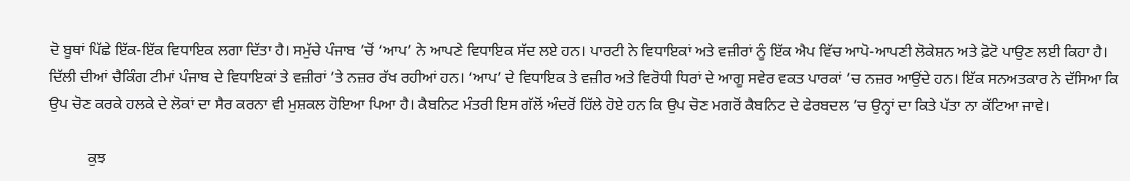ਦੋ ਬੂਥਾਂ ਪਿੱਛੇ ਇੱਕ-ਇੱਕ ਵਿਧਾਇਕ ਲਗਾ ਦਿੱਤਾ ਹੈ। ਸਮੁੱਚੇ ਪੰਜਾਬ ’ਚੋਂ ‘ਆਪ’ ਨੇ ਆਪਣੇ ਵਿਧਾਇਕ ਸੱਦ ਲਏ ਹਨ। ਪਾਰਟੀ ਨੇ ਵਿਧਾਇਕਾਂ ਅਤੇ ਵਜ਼ੀਰਾਂ ਨੂੰ ਇੱਕ ਐਪ ਵਿੱਚ ਆਪੋ-ਆਪਣੀ ਲੋਕੇਸ਼ਨ ਅਤੇ ਫ਼ੋਟੋ ਪਾਉਣ ਲਈ ਕਿਹਾ ਹੈ। ਦਿੱਲੀ ਦੀਆਂ ਚੈਕਿੰਗ ਟੀਮਾਂ ਪੰਜਾਬ ਦੇ ਵਿਧਾਇਕਾਂ ਤੇ ਵਜ਼ੀਰਾਂ ’ਤੇ ਨਜ਼ਰ ਰੱਖ ਰਹੀਆਂ ਹਨ। ‘ਆਪ’ ਦੇ ਵਿਧਾਇਕ ਤੇ ਵਜ਼ੀਰ ਅਤੇ ਵਿਰੋਧੀ ਧਿਰਾਂ ਦੇ ਆਗੂ ਸਵੇਰ ਵਕਤ ਪਾਰਕਾਂ ’ਚ ਨਜ਼ਰ ਆਉਂਦੇ ਹਨ। ਇੱਕ ਸਨਅਤਕਾਰ ਨੇ ਦੱਸਿਆ ਕਿ ਉਪ ਚੋਣ ਕਰਕੇ ਹਲਕੇ ਦੇ ਲੋਕਾਂ ਦਾ ਸੈਰ ਕਰਨਾ ਵੀ ਮੁਸ਼ਕਲ ਹੋਇਆ ਪਿਆ ਹੈ। ਕੈਬਨਿਟ ਮੰਤਰੀ ਇਸ ਗੱਲੋਂ ਅੰਦਰੋਂ ਹਿੱਲੇ ਹੋਏ ਹਨ ਕਿ ਉਪ ਚੋਣ ਮਗਰੋਂ ਕੈਬਨਿਟ ਦੇ ਫੇਰਬਦਲ ’ਚ ਉਨ੍ਹਾਂ ਦਾ ਕਿਤੇ ਪੱਤਾ ਨਾ ਕੱਟਿਆ ਜਾਵੇ।

          ਕੁਝ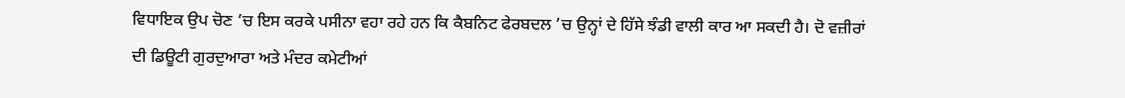ਵਿਧਾਇਕ ਉਪ ਚੋਣ ’ਚ ਇਸ ਕਰਕੇ ਪਸੀਨਾ ਵਹਾ ਰਹੇ ਹਨ ਕਿ ਕੈਬਨਿਟ ਫੇਰਬਦਲ ’ਚ ਉਨ੍ਹਾਂ ਦੇ ਹਿੱਸੇ ਝੰਡੀ ਵਾਲੀ ਕਾਰ ਆ ਸਕਦੀ ਹੈ। ਦੋ ਵਜ਼ੀਰਾਂ ਦੀ ਡਿਊਟੀ ਗੁਰਦੁਆਰਾ ਅਤੇ ਮੰਦਰ ਕਮੇਟੀਆਂ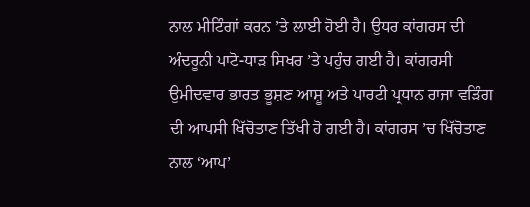ਨਾਲ ਮੀਟਿੰਗਾਂ ਕਰਨ ’ਤੇ ਲਾਈ ਹੋਈ ਹੈ। ਉਧਰ ਕਾਂਗਰਸ ਦੀ ਅੰਦਰੂਨੀ ਪਾਟੋ-ਧਾੜ ਸਿਖਰ ’ਤੇ ਪਹੁੰਚ ਗਈ ਹੈ। ਕਾਂਗਰਸੀ ਉਮੀਦਵਾਰ ਭਾਰਤ ਭੂਸ਼ਣ ਆਸ਼ੂ ਅਤੇ ਪਾਰਟੀ ਪ੍ਰਧਾਨ ਰਾਜਾ ਵੜਿੰਗ ਦੀ ਆਪਸੀ ਖਿੱਚੋਤਾਣ ਤਿੱਖੀ ਹੋ ਗਈ ਹੈ। ਕਾਂਗਰਸ ’ਚ ਖਿੱਚੋਤਾਣ ਨਾਲ ‘ਆਪ’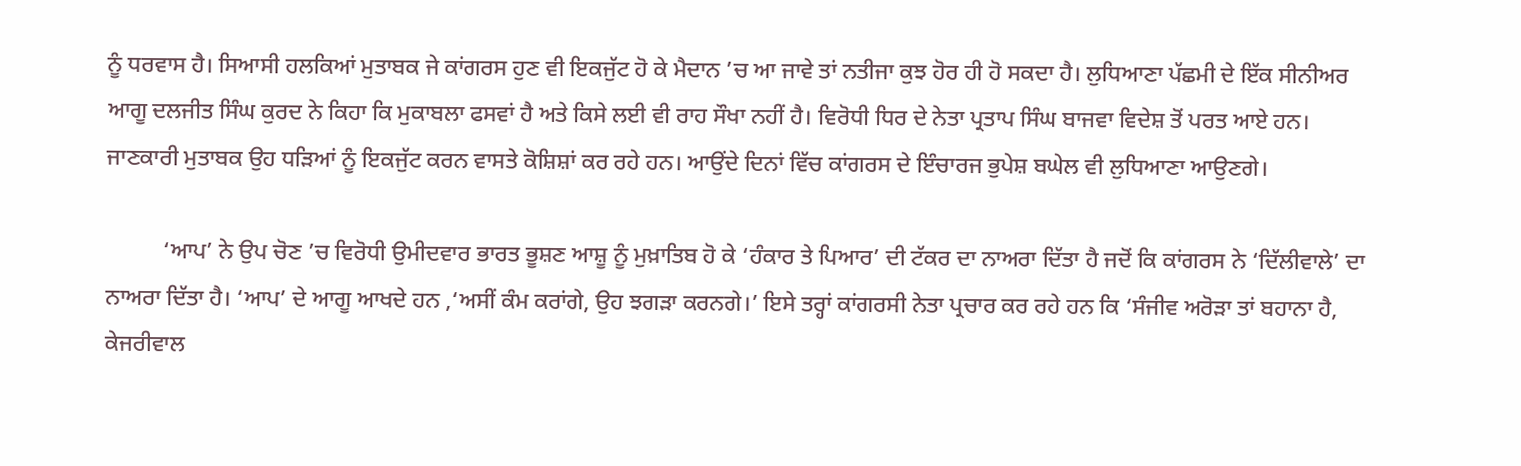ਨੂੰ ਧਰਵਾਸ ਹੈ। ਸਿਆਸੀ ਹਲਕਿਆਂ ਮੁਤਾਬਕ ਜੇ ਕਾਂਗਰਸ ਹੁਣ ਵੀ ਇਕਜੁੱਟ ਹੋ ਕੇ ਮੈਦਾਨ ’ਚ ਆ ਜਾਵੇ ਤਾਂ ਨਤੀਜਾ ਕੁਝ ਹੋਰ ਹੀ ਹੋ ਸਕਦਾ ਹੈ। ਲੁਧਿਆਣਾ ਪੱਛਮੀ ਦੇ ਇੱਕ ਸੀਨੀਅਰ ਆਗੂ ਦਲਜੀਤ ਸਿੰਘ ਕੁਰਦ ਨੇ ਕਿਹਾ ਕਿ ਮੁਕਾਬਲਾ ਫਸਵਾਂ ਹੈ ਅਤੇ ਕਿਸੇ ਲਈ ਵੀ ਰਾਹ ਸੌਖਾ ਨਹੀਂ ਹੈ। ਵਿਰੋਧੀ ਧਿਰ ਦੇ ਨੇਤਾ ਪ੍ਰਤਾਪ ਸਿੰਘ ਬਾਜਵਾ ਵਿਦੇਸ਼ ਤੋਂ ਪਰਤ ਆਏ ਹਨ। ਜਾਣਕਾਰੀ ਮੁਤਾਬਕ ਉਹ ਧੜਿਆਂ ਨੂੰ ਇਕਜੁੱਟ ਕਰਨ ਵਾਸਤੇ ਕੋਸ਼ਿਸ਼ਾਂ ਕਰ ਰਹੇ ਹਨ। ਆਉਂਦੇ ਦਿਨਾਂ ਵਿੱਚ ਕਾਂਗਰਸ ਦੇ ਇੰਚਾਰਜ ਭੁਪੇਸ਼ ਬਘੇਲ ਵੀ ਲੁਧਿਆਣਾ ਆਉਣਗੇ।

          ‘ਆਪ’ ਨੇ ਉਪ ਚੋਣ ’ਚ ਵਿਰੋਧੀ ਉਮੀਦਵਾਰ ਭਾਰਤ ਭੂਸ਼ਣ ਆਸ਼ੂ ਨੂੰ ਮੁਖ਼ਾਤਿਬ ਹੋ ਕੇ ‘ਹੰਕਾਰ ਤੇ ਪਿਆਰ’ ਦੀ ਟੱਕਰ ਦਾ ਨਾਅਰਾ ਦਿੱਤਾ ਹੈ ਜਦੋਂ ਕਿ ਕਾਂਗਰਸ ਨੇ ‘ਦਿੱਲੀਵਾਲੇ’ ਦਾ ਨਾਅਰਾ ਦਿੱਤਾ ਹੈ। ‘ਆਪ’ ਦੇ ਆਗੂ ਆਖਦੇ ਹਨ ,‘ਅਸੀਂ ਕੰਮ ਕਰਾਂਗੇ, ਉਹ ਝਗੜਾ ਕਰਨਗੇ।’ ਇਸੇ ਤਰ੍ਹਾਂ ਕਾਂਗਰਸੀ ਨੇਤਾ ਪ੍ਰਚਾਰ ਕਰ ਰਹੇ ਹਨ ਕਿ ‘ਸੰਜੀਵ ਅਰੋੜਾ ਤਾਂ ਬਹਾਨਾ ਹੈ, ਕੇਜਰੀਵਾਲ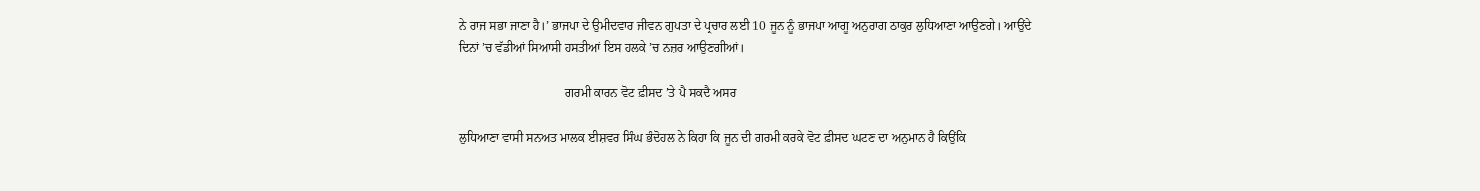ਨੇ ਰਾਜ ਸਭਾ ਜਾਣਾ ਹੈ।’ ਭਾਜਪਾ ਦੇ ਉਮੀਦਵਾਰ ਜੀਵਨ ਗੁਪਤਾ ਦੇ ਪ੍ਰਚਾਰ ਲਈ 10 ਜੂਨ ਨੂੰ ਭਾਜਪਾ ਆਗੂ ਅਨੁਰਾਗ ਠਾਕੁਰ ਲੁਧਿਆਣਾ ਆਉਣਗੇ। ਆਉਂਦੇ ਦਿਨਾਂ ’ਚ ਵੱਡੀਆਂ ਸਿਆਸੀ ਹਸਤੀਆਂ ਇਸ ਹਲਕੇ ’ਚ ਨਜ਼ਰ ਆਉਣਗੀਆਂ।

                                  ਗਰਮੀ ਕਾਰਨ ਵੋਟ ਫ਼ੀਸਦ ’ਤੇ ਪੈ ਸਕਦੈ ਅਸਰ

ਲੁਧਿਆਣਾ ਵਾਸੀ ਸਨਅਤ ਮਾਲਕ ਈਸ਼ਵਰ ਸਿੰਘ ਭੰਦੋਹਲ ਨੇ ਕਿਹਾ ਕਿ ਜੂਨ ਦੀ ਗਰਮੀ ਕਰਕੇ ਵੋਟ ਫ਼ੀਸਦ ਘਟਣ ਦਾ ਅਨੁਮਾਨ ਹੈ ਕਿਉਂਕਿ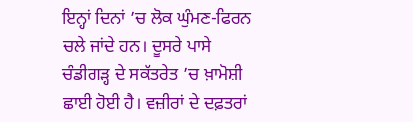ਇਨ੍ਹਾਂ ਦਿਨਾਂ ’ਚ ਲੋਕ ਘੁੰਮਣ-ਫਿਰਨ ਚਲੇ ਜਾਂਦੇ ਹਨ। ਦੂਸਰੇ ਪਾਸੇ ਚੰਡੀਗੜ੍ਹ ਦੇ ਸਕੱਤਰੇਤ ’ਚ ਖ਼ਾਮੋਸ਼ੀ ਛਾਈ ਹੋਈ ਹੈ। ਵਜ਼ੀਰਾਂ ਦੇ ਦਫ਼ਤਰਾਂ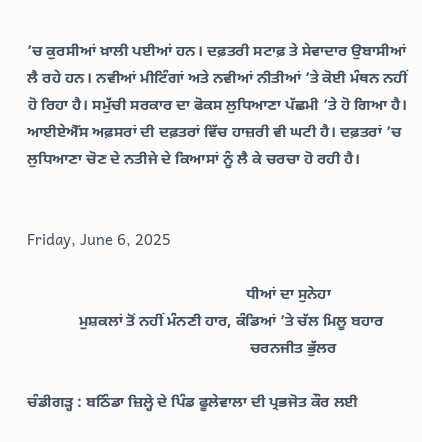’ਚ ਕੁਰਸੀਆਂ ਖ਼ਾਲੀ ਪਈਆਂ ਹਨ। ਦਫ਼ਤਰੀ ਸਟਾਫ਼ ਤੇ ਸੇਵਾਦਾਰ ਉਬਾਸੀਆਂ ਲੈ ਰਹੇ ਹਨ। ਨਵੀਆਂ ਮੀਟਿੰਗਾਂ ਅਤੇ ਨਵੀਆਂ ਨੀਤੀਆਂ ’ਤੇ ਕੋਈ ਮੰਥਨ ਨਹੀਂ ਹੋ ਰਿਹਾ ਹੈ। ਸਮੁੱਚੀ ਸਰਕਾਰ ਦਾ ਫੋਕਸ ਲੁਧਿਆਣਾ ਪੱਛਮੀ ’ਤੇ ਹੋ ਗਿਆ ਹੈ। ਆਈਏਐੱਸ ਅਫ਼ਸਰਾਂ ਦੀ ਦਫ਼ਤਰਾਂ ਵਿੱਚ ਹਾਜ਼ਰੀ ਵੀ ਘਟੀ ਹੈ। ਦਫ਼ਤਰਾਂ ’ਚ ਲੁਧਿਆਣਾ ਚੋਣ ਦੇ ਨਤੀਜੇ ਦੇ ਕਿਆਸਾਂ ਨੂੰ ਲੈ ਕੇ ਚਰਚਾ ਹੋ ਰਹੀ ਹੈ।


Friday, June 6, 2025

                                                        ਧੀਆਂ ਦਾ ਸੁਨੇਹਾ
             ਮੁਸ਼ਕਲਾਂ ਤੋਂ ਨਹੀਂ ਮੰਨਣੀ ਹਾਰ, ਕੰਡਿਆਂ ’ਤੇ ਚੱਲ ਮਿਲੂ ਬਹਾਰ
                                                         ਚਰਨਜੀਤ ਭੁੱਲਰ

ਚੰਡੀਗੜ੍ਹ : ਬਠਿੰਡਾ ਜ਼ਿਲ੍ਹੇ ਦੇ ਪਿੰਡ ਫੂਲੇਵਾਲਾ ਦੀ ਪ੍ਰਭਜੋਤ ਕੌਰ ਲਈ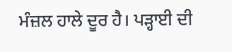ਮੰਜ਼ਲ ਹਾਲੇ ਦੂਰ ਹੈ। ਪੜ੍ਹਾਈ ਦੀ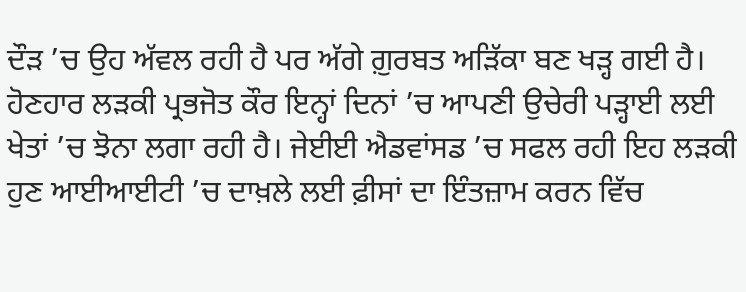ਦੌੜ ’ਚ ਉਹ ਅੱਵਲ ਰਹੀ ਹੈ ਪਰ ਅੱਗੇ ਗ਼ੁਰਬਤ ਅੜਿੱਕਾ ਬਣ ਖੜ੍ਹ ਗਈ ਹੈ। ਹੋਣਹਾਰ ਲੜਕੀ ਪ੍ਰਭਜੋਤ ਕੌਰ ਇਨ੍ਹਾਂ ਦਿਨਾਂ ’ਚ ਆਪਣੀ ਉਚੇਰੀ ਪੜ੍ਹਾਈ ਲਈ ਖੇਤਾਂ ’ਚ ਝੋਨਾ ਲਗਾ ਰਹੀ ਹੈ। ਜੇਈਈ ਐਡਵਾਂਸਡ ’ਚ ਸਫਲ ਰਹੀ ਇਹ ਲੜਕੀ ਹੁਣ ਆਈਆਈਟੀ ’ਚ ਦਾਖ਼ਲੇ ਲਈ ਫ਼ੀਸਾਂ ਦਾ ਇੰਤਜ਼ਾਮ ਕਰਨ ਵਿੱਚ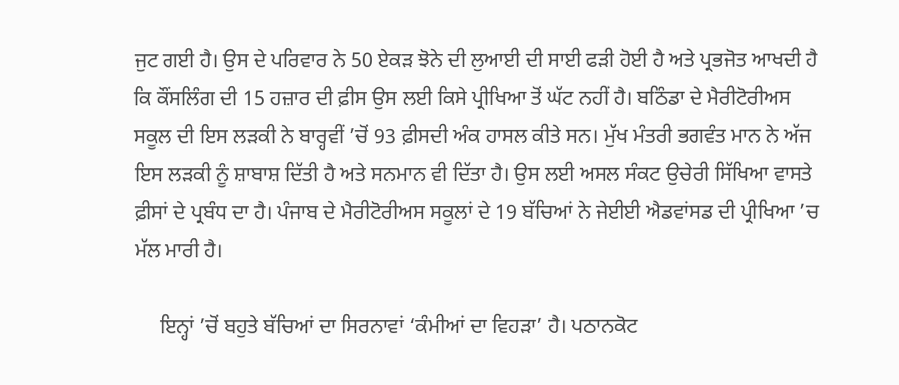ਜੁਟ ਗਈ ਹੈ। ਉਸ ਦੇ ਪਰਿਵਾਰ ਨੇ 50 ਏਕੜ ਝੋਨੇ ਦੀ ਲੁਆਈ ਦੀ ਸਾਈ ਫੜੀ ਹੋਈ ਹੈ ਅਤੇ ਪ੍ਰਭਜੋਤ ਆਖਦੀ ਹੈ ਕਿ ਕੌਂਸਲਿੰਗ ਦੀ 15 ਹਜ਼ਾਰ ਦੀ ਫ਼ੀਸ ਉਸ ਲਈ ਕਿਸੇ ਪ੍ਰੀਖਿਆ ਤੋਂ ਘੱਟ ਨਹੀਂ ਹੈ। ਬਠਿੰਡਾ ਦੇ ਮੈਰੀਟੋਰੀਅਸ ਸਕੂਲ ਦੀ ਇਸ ਲੜਕੀ ਨੇ ਬਾਰ੍ਹਵੀਂ ’ਚੋਂ 93 ਫ਼ੀਸਦੀ ਅੰਕ ਹਾਸਲ ਕੀਤੇ ਸਨ। ਮੁੱਖ ਮੰਤਰੀ ਭਗਵੰਤ ਮਾਨ ਨੇ ਅੱਜ ਇਸ ਲੜਕੀ ਨੂੰ ਸ਼ਾਬਾਸ਼ ਦਿੱਤੀ ਹੈ ਅਤੇ ਸਨਮਾਨ ਵੀ ਦਿੱਤਾ ਹੈ। ਉਸ ਲਈ ਅਸਲ ਸੰਕਟ ਉਚੇਰੀ ਸਿੱਖਿਆ ਵਾਸਤੇ ਫ਼ੀਸਾਂ ਦੇ ਪ੍ਰਬੰਧ ਦਾ ਹੈ। ਪੰਜਾਬ ਦੇ ਮੈਰੀਟੋਰੀਅਸ ਸਕੂਲਾਂ ਦੇ 19 ਬੱਚਿਆਂ ਨੇ ਜੇਈਈ ਐਡਵਾਂਸਡ ਦੀ ਪ੍ਰੀਖਿਆ ’ਚ ਮੱਲ ਮਾਰੀ ਹੈ।

     ਇਨ੍ਹਾਂ ’ਚੋਂ ਬਹੁਤੇ ਬੱਚਿਆਂ ਦਾ ਸਿਰਨਾਵਾਂ ‘ਕੰਮੀਆਂ ਦਾ ਵਿਹੜਾ’ ਹੈ। ਪਠਾਨਕੋਟ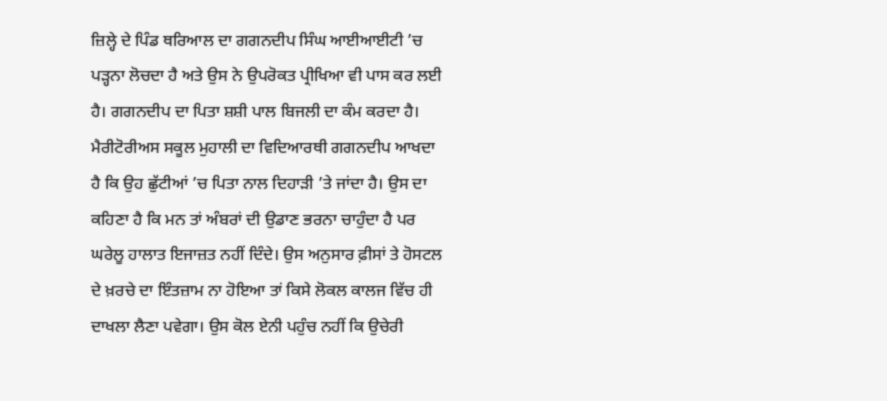ਜ਼ਿਲ੍ਹੇ ਦੇ ਪਿੰਡ ਥਰਿਆਲ ਦਾ ਗਗਨਦੀਪ ਸਿੰਘ ਆਈਆਈਟੀ ’ਚ ਪੜ੍ਹਨਾ ਲੋਚਦਾ ਹੈ ਅਤੇ ਉਸ ਨੇ ਉਪਰੋਕਤ ਪ੍ਰੀਖਿਆ ਵੀ ਪਾਸ ਕਰ ਲਈ ਹੈ। ਗਗਨਦੀਪ ਦਾ ਪਿਤਾ ਸ਼ਸ਼ੀ ਪਾਲ ਬਿਜਲੀ ਦਾ ਕੰਮ ਕਰਦਾ ਹੈ। ਮੈਰੀਟੋਰੀਅਸ ਸਕੂਲ ਮੁਹਾਲੀ ਦਾ ਵਿਦਿਆਰਥੀ ਗਗਨਦੀਪ ਆਖਦਾ ਹੈ ਕਿ ਉਹ ਛੁੱਟੀਆਂ ’ਚ ਪਿਤਾ ਨਾਲ ਦਿਹਾੜੀ ’ਤੇ ਜਾਂਦਾ ਹੈ। ਉਸ ਦਾ ਕਹਿਣਾ ਹੈ ਕਿ ਮਨ ਤਾਂ ਅੰਬਰਾਂ ਦੀ ਉਡਾਣ ਭਰਨਾ ਚਾਹੁੰਦਾ ਹੈ ਪਰ ਘਰੇਲੂ ਹਾਲਾਤ ਇਜਾਜ਼ਤ ਨਹੀਂ ਦਿੰਦੇ। ਉਸ ਅਨੁਸਾਰ ਫ਼ੀਸਾਂ ਤੇ ਹੋਸਟਲ ਦੇ ਖ਼ਰਚੇ ਦਾ ਇੰਤਜ਼ਾਮ ਨਾ ਹੋਇਆ ਤਾਂ ਕਿਸੇ ਲੋਕਲ ਕਾਲਜ ਵਿੱਚ ਹੀ ਦਾਖਲਾ ਲੈਣਾ ਪਵੇਗਾ। ਉਸ ਕੋਲ ਏਨੀ ਪਹੁੰਚ ਨਹੀਂ ਕਿ ਉਚੇਰੀ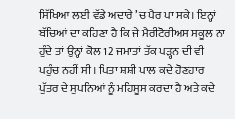ਸਿੱਖਿਆ ਲਈ ਵੱਡੇ ਅਦਾਰੇ ’ਚ ਪੈਰ ਪਾ ਸਕੇ। ਇਨ੍ਹਾਂ ਬੱਚਿਆਂ ਦਾ ਕਹਿਣਾ ਹੈ ਕਿ ਜੇ ਮੈਰੀਟੋਰੀਅਸ ਸਕੂਲ ਨਾ ਹੁੰਦੇ ਤਾਂ ਉਨ੍ਹਾਂ ਕੋਲ 12 ਜਮਾਤਾਂ ਤੱਕ ਪੜ੍ਹਨ ਦੀ ਵੀ ਪਹੁੰਚ ਨਹੀਂ ਸੀ। ਪਿਤਾ ਸ਼ਸ਼ੀ ਪਾਲ ਕਦੇ ਹੋਣਹਾਰ ਪੁੱਤਰ ਦੇ ਸੁਪਨਿਆਂ ਨੂੰ ਮਹਿਸੂਸ ਕਰਦਾ ਹੈ ਅਤੇ ਕਦੇ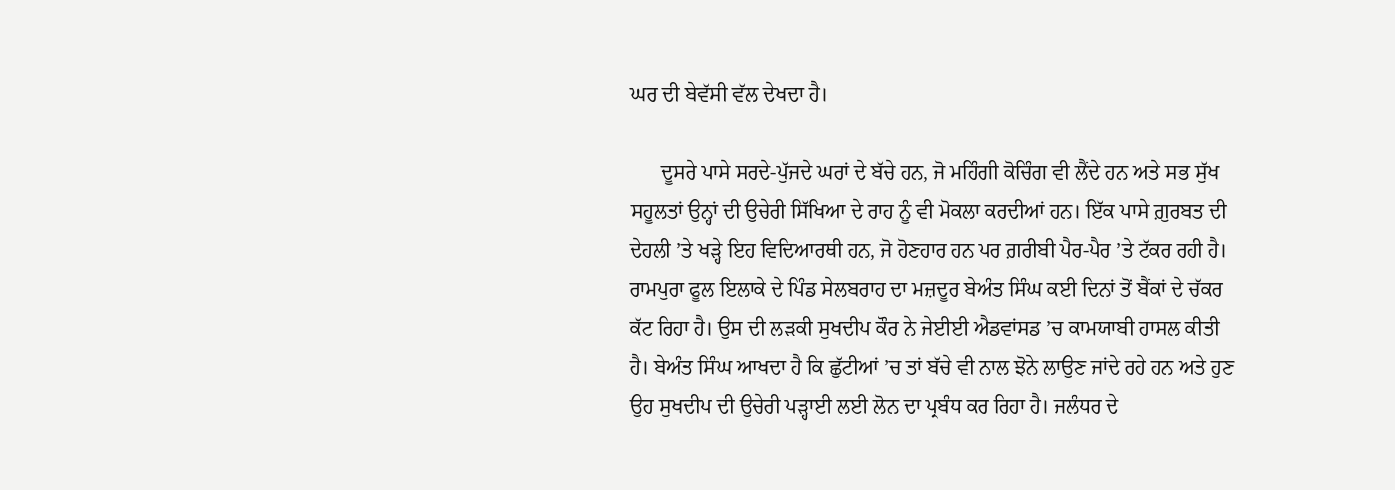ਘਰ ਦੀ ਬੇਵੱਸੀ ਵੱਲ ਦੇਖਦਾ ਹੈ।

      ਦੂਸਰੇ ਪਾਸੇ ਸਰਦੇ-ਪੁੱਜਦੇ ਘਰਾਂ ਦੇ ਬੱਚੇ ਹਨ, ਜੋ ਮਹਿੰਗੀ ਕੋਚਿੰਗ ਵੀ ਲੈਂਦੇ ਹਨ ਅਤੇ ਸਭ ਸੁੱਖ ਸਹੂਲਤਾਂ ਉਨ੍ਹਾਂ ਦੀ ਉਚੇਰੀ ਸਿੱਖਿਆ ਦੇ ਰਾਹ ਨੂੰ ਵੀ ਮੋਕਲਾ ਕਰਦੀਆਂ ਹਨ। ਇੱਕ ਪਾਸੇ ਗ਼ੁਰਬਤ ਦੀ ਦੇਹਲੀ ’ਤੇ ਖੜ੍ਹੇ ਇਹ ਵਿਦਿਆਰਥੀ ਹਨ, ਜੋ ਹੋਣਹਾਰ ਹਨ ਪਰ ਗ਼ਰੀਬੀ ਪੈਰ-ਪੈਰ ’ਤੇ ਟੱਕਰ ਰਹੀ ਹੈ। ਰਾਮਪੁਰਾ ਫੂਲ ਇਲਾਕੇ ਦੇ ਪਿੰਡ ਸੇਲਬਰਾਹ ਦਾ ਮਜ਼ਦੂਰ ਬੇਅੰਤ ਸਿੰਘ ਕਈ ਦਿਨਾਂ ਤੋਂ ਬੈਂਕਾਂ ਦੇ ਚੱਕਰ ਕੱਟ ਰਿਹਾ ਹੈ। ਉਸ ਦੀ ਲੜਕੀ ਸੁਖਦੀਪ ਕੌਰ ਨੇ ਜੇਈਈ ਐਡਵਾਂਸਡ ’ਚ ਕਾਮਯਾਬੀ ਹਾਸਲ ਕੀਤੀ ਹੈ। ਬੇਅੰਤ ਸਿੰਘ ਆਖਦਾ ਹੈ ਕਿ ਛੁੱਟੀਆਂ ’ਚ ਤਾਂ ਬੱਚੇ ਵੀ ਨਾਲ ਝੋਨੇ ਲਾਉਣ ਜਾਂਦੇ ਰਹੇ ਹਨ ਅਤੇ ਹੁਣ ਉਹ ਸੁਖਦੀਪ ਦੀ ਉਚੇਰੀ ਪੜ੍ਹਾਈ ਲਈ ਲੋਨ ਦਾ ਪ੍ਰਬੰਧ ਕਰ ਰਿਹਾ ਹੈ। ਜਲੰਧਰ ਦੇ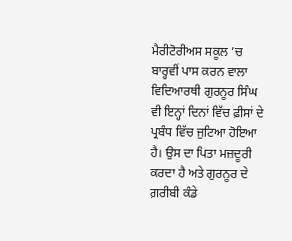ਮੈਰੀਟੋਰੀਅਸ ਸਕੂਲ ’ਚ ਬਾਰ੍ਹਵੀਂ ਪਾਸ ਕਰਨ ਵਾਲਾ ਵਿਦਿਆਰਥੀ ਗੁਰਨੂਰ ਸਿੰਘ ਵੀ ਇਨ੍ਹਾਂ ਦਿਨਾਂ ਵਿੱਚ ਫ਼ੀਸਾਂ ਦੇ ਪ੍ਰਬੰਧ ਵਿੱਚ ਜੁਟਿਆ ਹੋਇਆ ਹੈ। ਉਸ ਦਾ ਪਿਤਾ ਮਜ਼ਦੂਰੀ ਕਰਦਾ ਹੈ ਅਤੇ ਗੁਰਨੂਰ ਦੇ ਗ਼ਰੀਬੀ ਕੰਡੇ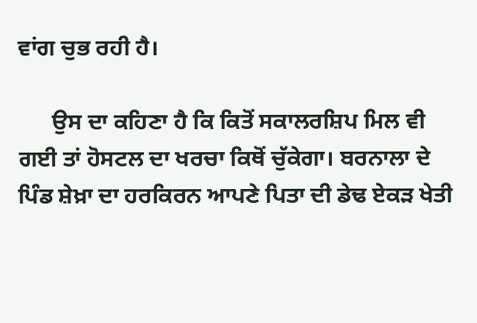ਵਾਂਗ ਚੁਭ ਰਹੀ ਹੈ।

      ਉਸ ਦਾ ਕਹਿਣਾ ਹੈ ਕਿ ਕਿਤੋਂ ਸਕਾਲਰਸ਼ਿਪ ਮਿਲ ਵੀ ਗਈ ਤਾਂ ਹੋਸਟਲ ਦਾ ਖਰਚਾ ਕਿਥੋਂ ਚੁੱਕੇਗਾ। ਬਰਨਾਲਾ ਦੇ ਪਿੰਡ ਸ਼ੇਖ਼ਾ ਦਾ ਹਰਕਿਰਨ ਆਪਣੇ ਪਿਤਾ ਦੀ ਡੇਢ ਏਕੜ ਖੇਤੀ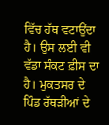ਵਿੱਚ ਹੱਥ ਵਟਾਉਂਦਾ ਹੈ। ਉਸ ਲਈ ਵੀ ਵੱਡਾ ਸੰਕਟ ਫ਼ੀਸ ਦਾ ਹੈ। ਮੁਕਤਸਰ ਦੇ ਪਿੰਡ ਰੱਥੜੀਆਂ ਦੇ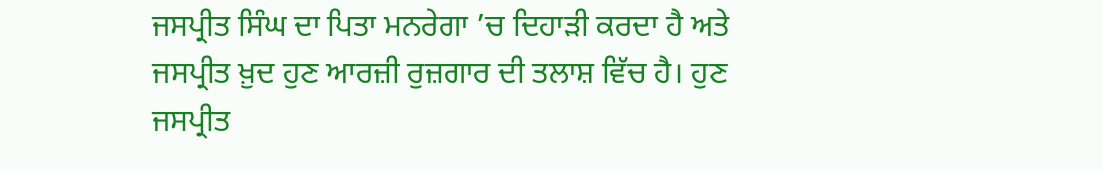ਜਸਪ੍ਰੀਤ ਸਿੰਘ ਦਾ ਪਿਤਾ ਮਨਰੇਗਾ ’ਚ ਦਿਹਾੜੀ ਕਰਦਾ ਹੈ ਅਤੇ ਜਸਪ੍ਰੀਤ ਖ਼ੁਦ ਹੁਣ ਆਰਜ਼ੀ ਰੁਜ਼ਗਾਰ ਦੀ ਤਲਾਸ਼ ਵਿੱਚ ਹੈ। ਹੁਣ ਜਸਪ੍ਰੀਤ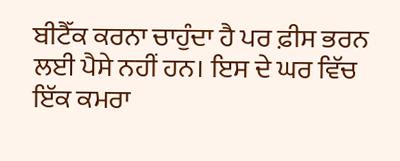ਬੀਟੈੱਕ ਕਰਨਾ ਚਾਹੁੰਦਾ ਹੈ ਪਰ ਫ਼ੀਸ ਭਰਨ ਲਈ ਪੈਸੇ ਨਹੀਂ ਹਨ। ਇਸ ਦੇ ਘਰ ਵਿੱਚ ਇੱਕ ਕਮਰਾ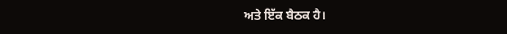ਅਤੇ ਇੱਕ ਬੈਠਕ ਹੈ।